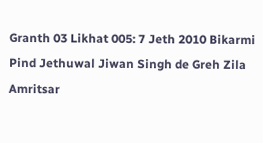Granth 03 Likhat 005: 7 Jeth 2010 Bikarmi Pind Jethuwal Jiwan Singh de Greh Zila Amritsar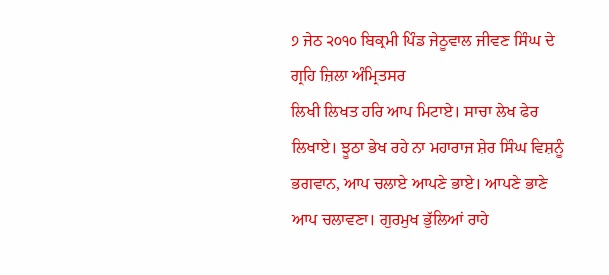੭ ਜੇਠ ੨੦੧੦ ਬਿਕ੍ਰਮੀ ਪਿੰਡ ਜੇਠੂਵਾਲ ਜੀਵਣ ਸਿੰਘ ਦੇ ਗ੍ਰਹਿ ਜ਼ਿਲਾ ਅੰਮ੍ਰਿਤਸਰ
ਲਿਖੀ ਲਿਖਤ ਹਰਿ ਆਪ ਮਿਟਾਏ। ਸਾਚਾ ਲੇਖ ਫੇਰ ਲਿਖਾਏ। ਝੂਠਾ ਭੇਖ ਰਹੇ ਨਾ ਮਹਾਰਾਜ ਸ਼ੇਰ ਸਿੰਘ ਵਿਸ਼ਨੂੰ ਭਗਵਾਨ, ਆਪ ਚਲਾਏ ਆਪਣੇ ਭਾਏ। ਆਪਣੇ ਭਾਣੇ ਆਪ ਚਲਾਵਣਾ। ਗੁਰਮੁਖ ਭੁੱਲਿਆਂ ਰਾਹੇ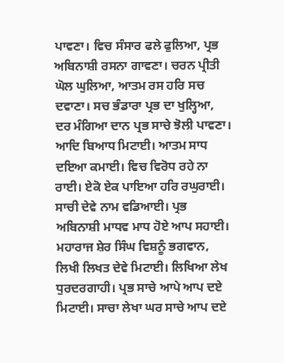ਪਾਵਣਾ। ਵਿਚ ਸੰਸਾਰ ਫਲੇ ਫੁਲਿਆ, ਪ੍ਰਭ ਅਬਿਨਾਸ਼ੀ ਰਸਨਾ ਗਾਵਣਾ। ਚਰਨ ਪ੍ਰੀਤੀ ਘੋਲ ਘੁਲਿਆ, ਆਤਮ ਰਸ ਹਰਿ ਸਚ ਦਵਾਣਾ। ਸਚ ਭੰਡਾਰਾ ਪ੍ਰਭ ਦਾ ਖੁਲ੍ਹਿਆ, ਦਰ ਮੰਗਿਆ ਦਾਨ ਪ੍ਰਭ ਸਾਚੇ ਝੋਲੀ ਪਾਵਣਾ। ਆਦਿ ਬਿਆਧ ਮਿਟਾਈ। ਆਤਮ ਸਾਧ ਦਇਆ ਕਮਾਈ। ਵਿਚ ਵਿਰੋਧ ਰਹੇ ਨਾ ਰਾਈ। ਏਕੋ ਏਕ ਪਾਇਆ ਹਰਿ ਰਘੁਰਾਈ। ਸਾਚੀ ਦੇਵੇ ਨਾਮ ਵਡਿਆਈ। ਪ੍ਰਭ ਅਬਿਨਾਸ਼ੀ ਮਾਧਵ ਮਾਧ ਹੋਏ ਆਪ ਸਹਾਈ। ਮਹਾਰਾਜ ਸ਼ੇਰ ਸਿੰਘ ਵਿਸ਼ਨੂੰ ਭਗਵਾਨ, ਲਿਖੀ ਲਿਖਤ ਦੇਵੇ ਮਿਟਾਈ। ਲਿਖਿਆ ਲੇਖ ਧੁਰਦਰਗਾਹੀ। ਪ੍ਰਭ ਸਾਚੇ ਆਪੇ ਆਪ ਦਏ ਮਿਟਾਈ। ਸਾਚਾ ਲੇਖਾ ਘਰ ਸਾਚੇ ਆਪ ਦਏ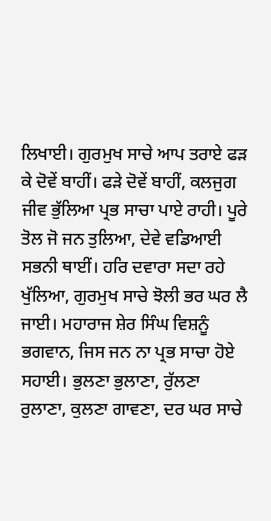ਲਿਖਾਈ। ਗੁਰਮੁਖ ਸਾਚੇ ਆਪ ਤਰਾਏ ਫੜ ਕੇ ਦੋਵੇਂ ਬਾਹੀਂ। ਫੜੇ ਦੋਵੇਂ ਬਾਹੀਂ, ਕਲਜੁਗ ਜੀਵ ਭੁੱਲਿਆ ਪ੍ਰਭ ਸਾਚਾ ਪਾਏ ਰਾਹੀ। ਪੂਰੇ ਤੋਲ ਜੋ ਜਨ ਤੁਲਿਆ, ਦੇਵੇ ਵਡਿਆਈ ਸਭਨੀ ਥਾਈਂ। ਹਰਿ ਦਵਾਰਾ ਸਦਾ ਰਹੇ ਖੁੱਲਿਆ, ਗੁਰਮੁਖ ਸਾਚੇ ਝੋਲੀ ਭਰ ਘਰ ਲੈ ਜਾਈ। ਮਹਾਰਾਜ ਸ਼ੇਰ ਸਿੰਘ ਵਿਸ਼ਨੂੰ ਭਗਵਾਨ, ਜਿਸ ਜਨ ਨਾ ਪ੍ਰਭ ਸਾਚਾ ਹੋਏ ਸਹਾਈ। ਭੁਲਣਾ ਭੁਲਾਣਾ, ਰੁੱਲਣਾ ਰੁਲਾਣਾ, ਕੁਲਣਾ ਗਾਵਣਾ, ਦਰ ਘਰ ਸਾਚੇ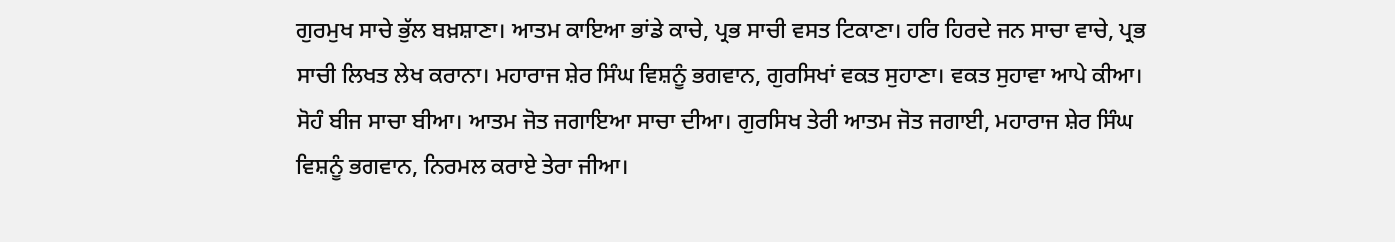ਗੁਰਮੁਖ ਸਾਚੇ ਭੁੱਲ ਬਖ਼ਸ਼ਾਣਾ। ਆਤਮ ਕਾਇਆ ਭਾਂਡੇ ਕਾਚੇ, ਪ੍ਰਭ ਸਾਚੀ ਵਸਤ ਟਿਕਾਣਾ। ਹਰਿ ਹਿਰਦੇ ਜਨ ਸਾਚਾ ਵਾਚੇ, ਪ੍ਰਭ ਸਾਚੀ ਲਿਖਤ ਲੇਖ ਕਰਾਨਾ। ਮਹਾਰਾਜ ਸ਼ੇਰ ਸਿੰਘ ਵਿਸ਼ਨੂੰ ਭਗਵਾਨ, ਗੁਰਸਿਖਾਂ ਵਕਤ ਸੁਹਾਣਾ। ਵਕਤ ਸੁਹਾਵਾ ਆਪੇ ਕੀਆ। ਸੋਹੰ ਬੀਜ ਸਾਚਾ ਬੀਆ। ਆਤਮ ਜੋਤ ਜਗਾਇਆ ਸਾਚਾ ਦੀਆ। ਗੁਰਸਿਖ ਤੇਰੀ ਆਤਮ ਜੋਤ ਜਗਾਈ, ਮਹਾਰਾਜ ਸ਼ੇਰ ਸਿੰਘ ਵਿਸ਼ਨੂੰ ਭਗਵਾਨ, ਨਿਰਮਲ ਕਰਾਏ ਤੇਰਾ ਜੀਆ।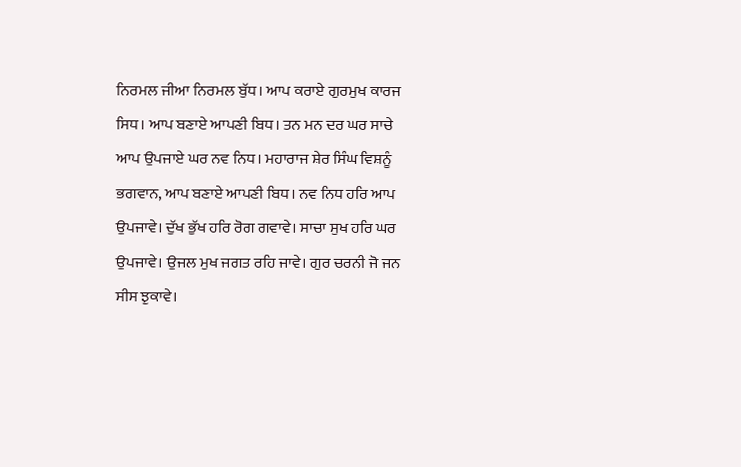ਨਿਰਮਲ ਜੀਆ ਨਿਰਮਲ ਬੁੱਧ। ਆਪ ਕਰਾਏ ਗੁਰਮੁਖ ਕਾਰਜ ਸਿਧ। ਆਪ ਬਣਾਏ ਆਪਣੀ ਬਿਧ। ਤਨ ਮਨ ਦਰ ਘਰ ਸਾਚੇ ਆਪ ਉਪਜਾਏ ਘਰ ਨਵ ਨਿਧ। ਮਹਾਰਾਜ ਸ਼ੇਰ ਸਿੰਘ ਵਿਸ਼ਨੂੰ ਭਗਵਾਨ, ਆਪ ਬਣਾਏ ਆਪਣੀ ਬਿਧ। ਨਵ ਨਿਧ ਹਰਿ ਆਪ ਉਪਜਾਵੇ। ਦੁੱਖ ਭੁੱਖ ਹਰਿ ਰੋਗ ਗਵਾਵੇ। ਸਾਚਾ ਸੁਖ ਹਰਿ ਘਰ ਉਪਜਾਵੇ। ਉਜਲ ਮੁਖ ਜਗਤ ਰਹਿ ਜਾਵੇ। ਗੁਰ ਚਰਨੀ ਜੋ ਜਨ ਸੀਸ ਝੁਕਾਵੇ।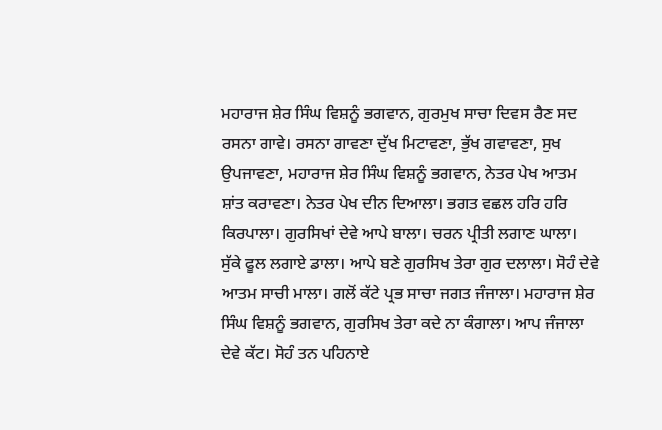ਮਹਾਰਾਜ ਸ਼ੇਰ ਸਿੰਘ ਵਿਸ਼ਨੂੰ ਭਗਵਾਨ, ਗੁਰਮੁਖ ਸਾਚਾ ਦਿਵਸ ਰੈਣ ਸਦ ਰਸਨਾ ਗਾਵੇ। ਰਸਨਾ ਗਾਵਣਾ ਦੁੱਖ ਮਿਟਾਵਣਾ, ਭੁੱਖ ਗਵਾਵਣਾ, ਸੁਖ ਉਪਜਾਵਣਾ, ਮਹਾਰਾਜ ਸ਼ੇਰ ਸਿੰਘ ਵਿਸ਼ਨੂੰ ਭਗਵਾਨ, ਨੇਤਰ ਪੇਖ ਆਤਮ ਸ਼ਾਂਤ ਕਰਾਵਣਾ। ਨੇਤਰ ਪੇਖ ਦੀਨ ਦਿਆਲਾ। ਭਗਤ ਵਛਲ ਹਰਿ ਹਰਿ ਕਿਰਪਾਲਾ। ਗੁਰਸਿਖਾਂ ਦੇਵੇ ਆਪੇ ਬਾਲਾ। ਚਰਨ ਪ੍ਰੀਤੀ ਲਗਾਣ ਘਾਲਾ। ਸੁੱਕੇ ਫੂਲ ਲਗਾਏ ਡਾਲਾ। ਆਪੇ ਬਣੇ ਗੁਰਸਿਖ ਤੇਰਾ ਗੁਰ ਦਲਾਲਾ। ਸੋਹੰ ਦੇਵੇ ਆਤਮ ਸਾਚੀ ਮਾਲਾ। ਗਲੋਂ ਕੱਟੇ ਪ੍ਰਭ ਸਾਚਾ ਜਗਤ ਜੰਜਾਲਾ। ਮਹਾਰਾਜ ਸ਼ੇਰ ਸਿੰਘ ਵਿਸ਼ਨੂੰ ਭਗਵਾਨ, ਗੁਰਸਿਖ ਤੇਰਾ ਕਦੇ ਨਾ ਕੰਗਾਲਾ। ਆਪ ਜੰਜਾਲਾ ਦੇਵੇ ਕੱਟ। ਸੋਹੰ ਤਨ ਪਹਿਨਾਏ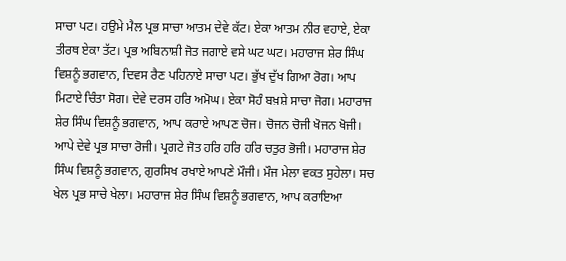ਸਾਚਾ ਪਟ। ਹਉਮੇ ਮੈਲ ਪ੍ਰਭ ਸਾਚਾ ਆਤਮ ਦੇਵੇ ਕੱਟ। ਏਕਾ ਆਤਮ ਨੀਰ ਵਹਾਏ, ਏਕਾ ਤੀਰਥ ਏਕਾ ਤੱਟ। ਪ੍ਰਭ ਅਬਿਨਾਸ਼ੀ ਜੋਤ ਜਗਾਏ ਵਸੇ ਘਟ ਘਟ। ਮਹਾਰਾਜ ਸ਼ੇਰ ਸਿੰਘ ਵਿਸ਼ਨੂੰ ਭਗਵਾਨ, ਦਿਵਸ ਰੈਣ ਪਹਿਨਾਏ ਸਾਚਾ ਪਟ। ਭੁੱਖ ਦੁੱਖ ਗਿਆ ਰੋਗ। ਆਪ ਮਿਟਾਏ ਚਿੰਤਾ ਸੋਗ। ਦੇਵੇ ਦਰਸ ਹਰਿ ਅਮੋਘ। ਏਕਾ ਸੋਹੰ ਬਖ਼ਸ਼ੇ ਸਾਚਾ ਜੋਗ। ਮਹਾਰਾਜ ਸ਼ੇਰ ਸਿੰਘ ਵਿਸ਼ਨੂੰ ਭਗਵਾਨ, ਆਪ ਕਰਾਏ ਆਪਣ ਚੋਜ। ਚੋਜਨ ਚੋਜੀ ਖੋਜਨ ਖੋਜੀ। ਆਪੇ ਦੇਵੇ ਪ੍ਰਭ ਸਾਚਾ ਰੋਜੀ। ਪ੍ਰਗਟੇ ਜੋਤ ਹਰਿ ਹਰਿ ਹਰਿ ਚਤੁਰ ਭੋਜੀ। ਮਹਾਰਾਜ ਸ਼ੇਰ ਸਿੰਘ ਵਿਸ਼ਨੂੰ ਭਗਵਾਨ, ਗੁਰਸਿਖ ਰਖਾਏ ਆਪਣੇ ਮੌਜੀ। ਮੌਜ ਮੇਲਾ ਵਕਤ ਸੁਹੇਲਾ। ਸਚ ਖੇਲ ਪ੍ਰਭ ਸਾਚੇ ਖੇਲਾ। ਮਹਾਰਾਜ ਸ਼ੇਰ ਸਿੰਘ ਵਿਸ਼ਨੂੰ ਭਗਵਾਨ, ਆਪ ਕਰਾਇਆ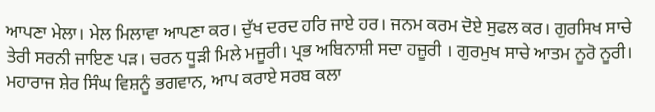ਆਪਣਾ ਮੇਲਾ। ਮੇਲ ਮਿਲਾਵਾ ਆਪਣਾ ਕਰ। ਦੁੱਖ ਦਰਦ ਹਰਿ ਜਾਏ ਹਰ। ਜਨਮ ਕਰਮ ਦੋਏ ਸੁਫਲ ਕਰ। ਗੁਰਸਿਖ ਸਾਚੇ ਤੇਰੀ ਸਰਨੀ ਜਾਇਣ ਪੜ। ਚਰਨ ਧੂੜੀ ਮਿਲੇ ਮਜੂਰੀ। ਪ੍ਰਭ ਅਬਿਨਾਸ਼ੀ ਸਦਾ ਹਜ਼ੂਰੀ । ਗੁਰਮੁਖ ਸਾਚੇ ਆਤਮ ਨੂਰੋ ਨੂਰੀ। ਮਹਾਰਾਜ ਸ਼ੇਰ ਸਿੰਘ ਵਿਸ਼ਨੂੰ ਭਗਵਾਨ, ਆਪ ਕਰਾਏ ਸਰਬ ਕਲਾ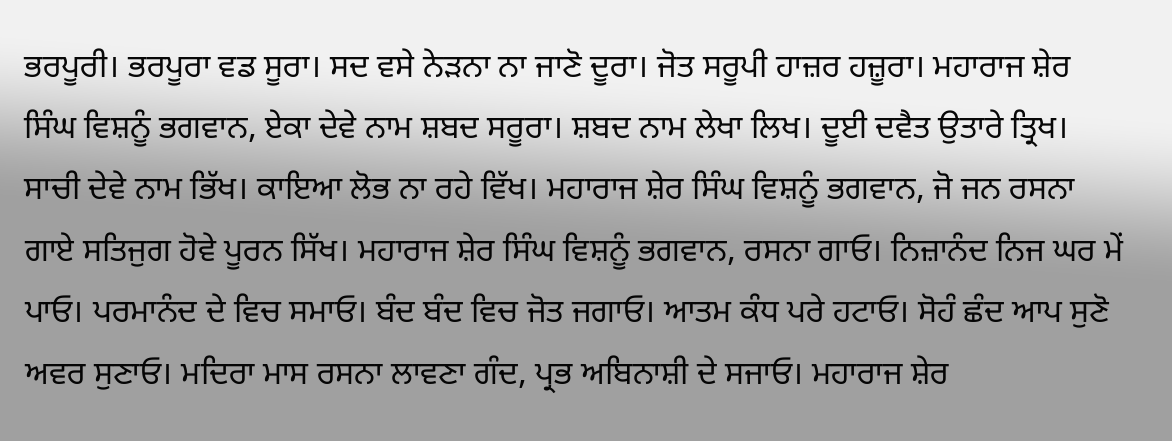ਭਰਪੂਰੀ। ਭਰਪੂਰਾ ਵਡ ਸੂਰਾ। ਸਦ ਵਸੇ ਨੇੜਨਾ ਨਾ ਜਾਣੋ ਦੂਰਾ। ਜੋਤ ਸਰੂਪੀ ਹਾਜ਼ਰ ਹਜ਼ੂਰਾ। ਮਹਾਰਾਜ ਸ਼ੇਰ ਸਿੰਘ ਵਿਸ਼ਨੂੰ ਭਗਵਾਨ, ਏਕਾ ਦੇਵੇ ਨਾਮ ਸ਼ਬਦ ਸਰੂਰਾ। ਸ਼ਬਦ ਨਾਮ ਲੇਖਾ ਲਿਖ। ਦੂਈ ਦਵੈਤ ਉਤਾਰੇ ਤ੍ਰਿਖ। ਸਾਚੀ ਦੇਵੇ ਨਾਮ ਭਿੱਖ। ਕਾਇਆ ਲੋਭ ਨਾ ਰਹੇ ਵਿੱਖ। ਮਹਾਰਾਜ ਸ਼ੇਰ ਸਿੰਘ ਵਿਸ਼ਨੂੰ ਭਗਵਾਨ, ਜੋ ਜਨ ਰਸਨਾ ਗਾਏ ਸਤਿਜੁਗ ਹੋਵੇ ਪੂਰਨ ਸਿੱਖ। ਮਹਾਰਾਜ ਸ਼ੇਰ ਸਿੰਘ ਵਿਸ਼ਨੂੰ ਭਗਵਾਨ, ਰਸਨਾ ਗਾਓ। ਨਿਜ਼ਾਨੰਦ ਨਿਜ ਘਰ ਮੇਂ ਪਾਓ। ਪਰਮਾਨੰਦ ਦੇ ਵਿਚ ਸਮਾਓ। ਬੰਦ ਬੰਦ ਵਿਚ ਜੋਤ ਜਗਾਓ। ਆਤਮ ਕੰਧ ਪਰੇ ਹਟਾਓ। ਸੋਹੰ ਛੰਦ ਆਪ ਸੁਣੋ ਅਵਰ ਸੁਣਾਓ। ਮਦਿਰਾ ਮਾਸ ਰਸਨਾ ਲਾਵਣਾ ਗੰਦ, ਪ੍ਰਭ ਅਬਿਨਾਸ਼ੀ ਦੇ ਸਜਾਓ। ਮਹਾਰਾਜ ਸ਼ੇਰ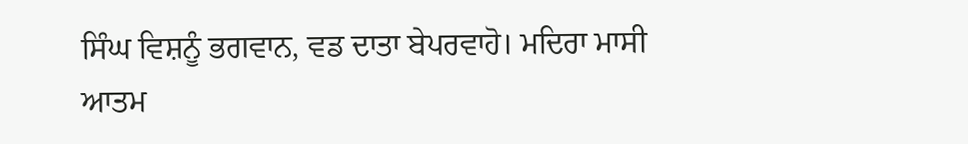ਸਿੰਘ ਵਿਸ਼ਨੂੰ ਭਗਵਾਨ, ਵਡ ਦਾਤਾ ਬੇਪਰਵਾਹੋ। ਮਦਿਰਾ ਮਾਸੀ ਆਤਮ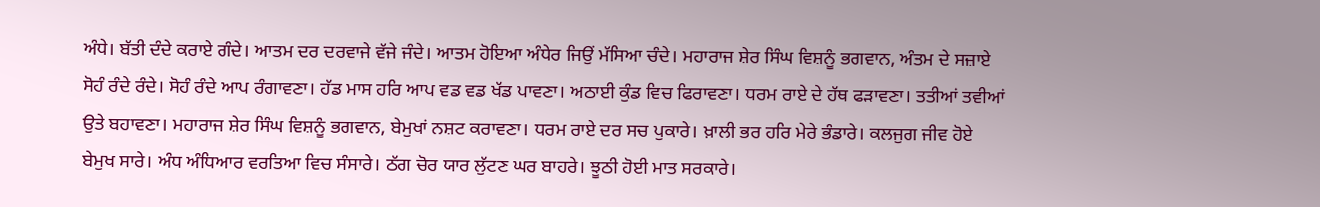ਅੰਧੇ। ਬੱਤੀ ਦੰਦੇ ਕਰਾਏ ਗੰਦੇ। ਆਤਮ ਦਰ ਦਰਵਾਜੇ ਵੱਜੇ ਜੰਦੇ। ਆਤਮ ਹੋਇਆ ਅੰਧੇਰ ਜਿਉਂ ਮੱਸਿਆ ਚੰਦੇ। ਮਹਾਰਾਜ ਸ਼ੇਰ ਸਿੰਘ ਵਿਸ਼ਨੂੰ ਭਗਵਾਨ, ਅੰਤਮ ਦੇ ਸਜ਼ਾਏ ਸੋਹੰ ਰੰਦੇ ਰੰਦੇ। ਸੋਹੰ ਰੰਦੇ ਆਪ ਰੰਗਾਵਣਾ। ਹੱਡ ਮਾਸ ਹਰਿ ਆਪ ਵਡ ਵਡ ਖੱਡ ਪਾਵਣਾ। ਅਠਾਈ ਕੁੰਡ ਵਿਚ ਫਿਰਾਵਣਾ। ਧਰਮ ਰਾਏ ਦੇ ਹੱਥ ਫੜਾਵਣਾ। ਤਤੀਆਂ ਤਵੀਆਂ ਉਤੇ ਬਹਾਵਣਾ। ਮਹਾਰਾਜ ਸ਼ੇਰ ਸਿੰਘ ਵਿਸ਼ਨੂੰ ਭਗਵਾਨ, ਬੇਮੁਖਾਂ ਨਸ਼ਟ ਕਰਾਵਣਾ। ਧਰਮ ਰਾਏ ਦਰ ਸਚ ਪੁਕਾਰੇ। ਖ਼ਾਲੀ ਭਰ ਹਰਿ ਮੇਰੇ ਭੰਡਾਰੇ। ਕਲਜੁਗ ਜੀਵ ਹੋਏ ਬੇਮੁਖ ਸਾਰੇ। ਅੰਧ ਅੰਧਿਆਰ ਵਰਤਿਆ ਵਿਚ ਸੰਸਾਰੇ। ਠੱਗ ਚੋਰ ਯਾਰ ਲੁੱਟਣ ਘਰ ਬਾਹਰੇ। ਝੂਠੀ ਹੋਈ ਮਾਤ ਸਰਕਾਰੇ।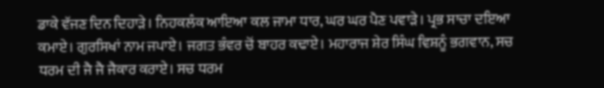ਡਾਕੇ ਵੱਜਣ ਦਿਨ ਦਿਹਾੜੇ। ਨਿਹਕਲੰਕ ਆਇਆ ਕਲ ਜਾਮਾ ਧਾਰ, ਘਰ ਘਰ ਪੈਣ ਪਵਾੜੇ। ਪ੍ਰਭ ਸਾਚਾ ਦਇਆ ਕਮਾਏ। ਗੁਰਸਿਖਾਂ ਨਾਮ ਜਪਾਏ। ਜਗਤ ਭੰਵਰ ਚੋਂ ਬਾਹਰ ਕਢਾਏ। ਮਹਾਰਾਜ ਸ਼ੇਰ ਸਿੰਘ ਵਿਸ਼ਨੂੰ ਭਗਵਾਨ, ਸਚ ਧਰਮ ਦੀ ਜੈ ਜੈ ਜੈਕਾਰ ਕਰਾਏ। ਸਚ ਧਰਮ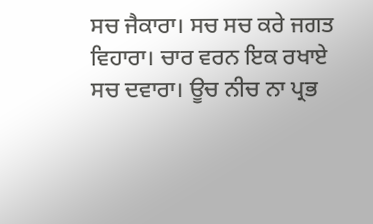ਸਚ ਜੈਕਾਰਾ। ਸਚ ਸਚ ਕਰੇ ਜਗਤ ਵਿਹਾਰਾ। ਚਾਰ ਵਰਨ ਇਕ ਰਖਾਏ ਸਚ ਦਵਾਰਾ। ਊਚ ਨੀਚ ਨਾ ਪ੍ਰਭ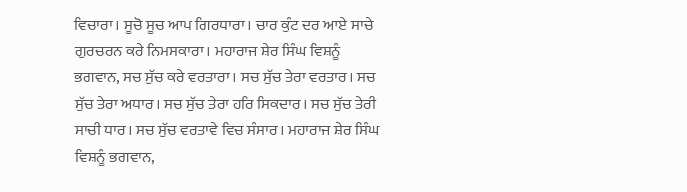ਵਿਚਾਰਾ। ਸੂਚੋ ਸੂਚ ਆਪ ਗਿਰਧਾਰਾ। ਚਾਰ ਕੁੰਟ ਦਰ ਆਏ ਸਾਚੇ ਗੁਰਚਰਨ ਕਰੇ ਨਿਮਸਕਾਰਾ। ਮਹਾਰਾਜ ਸ਼ੇਰ ਸਿੰਘ ਵਿਸ਼ਨੂੰ ਭਗਵਾਨ, ਸਚ ਸੁੱਚ ਕਰੇ ਵਰਤਾਰਾ। ਸਚ ਸੁੱਚ ਤੇਰਾ ਵਰਤਾਰ। ਸਚ ਸੁੱਚ ਤੇਰਾ ਅਧਾਰ। ਸਚ ਸੁੱਚ ਤੇਰਾ ਹਰਿ ਸਿਕਦਾਰ। ਸਚ ਸੁੱਚ ਤੇਰੀ ਸਾਚੀ ਧਾਰ। ਸਚ ਸੁੱਚ ਵਰਤਾਵੇ ਵਿਚ ਸੰਸਾਰ। ਮਹਾਰਾਜ ਸ਼ੇਰ ਸਿੰਘ ਵਿਸ਼ਨੂੰ ਭਗਵਾਨ,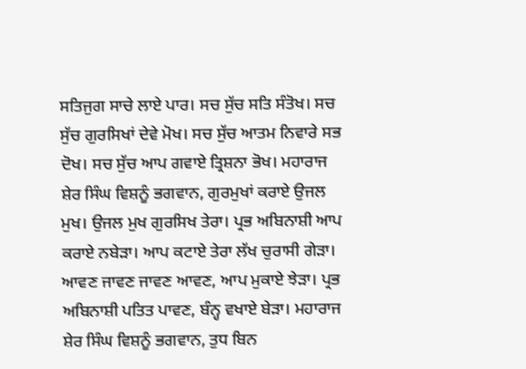ਸਤਿਜੁਗ ਸਾਚੇ ਲਾਏ ਪਾਰ। ਸਚ ਸੁੱਚ ਸਤਿ ਸੰਤੋਖ। ਸਚ ਸੁੱਚ ਗੁਰਸਿਖਾਂ ਦੇਵੇ ਮੋਖ। ਸਚ ਸੁੱਚ ਆਤਮ ਨਿਵਾਰੇ ਸਭ ਦੋਖ। ਸਚ ਸੁੱਚ ਆਪ ਗਵਾਏ ਤ੍ਰਿਸ਼ਨਾ ਭੋਖ। ਮਹਾਰਾਜ ਸ਼ੇਰ ਸਿੰਘ ਵਿਸ਼ਨੂੰ ਭਗਵਾਨ, ਗੁਰਮੁਖਾਂ ਕਰਾਏ ਉਜਲ ਮੁਖ। ਉਜਲ ਮੁਖ ਗੁਰਸਿਖ ਤੇਰਾ। ਪ੍ਰਭ ਅਬਿਨਾਸ਼ੀ ਆਪ ਕਰਾਏ ਨਬੇੜਾ। ਆਪ ਕਟਾਏ ਤੇਰਾ ਲੱਖ ਚੁਰਾਸੀ ਗੇੜਾ। ਆਵਣ ਜਾਵਣ ਜਾਵਣ ਆਵਣ, ਆਪ ਮੁਕਾਏ ਝੇੜਾ। ਪ੍ਰਭ ਅਬਿਨਾਸ਼ੀ ਪਤਿਤ ਪਾਵਣ, ਬੰਨ੍ਹ ਵਖਾਏ ਬੇੜਾ। ਮਹਾਰਾਜ ਸ਼ੇਰ ਸਿੰਘ ਵਿਸ਼ਨੂੰ ਭਗਵਾਨ, ਤੁਧ ਬਿਨ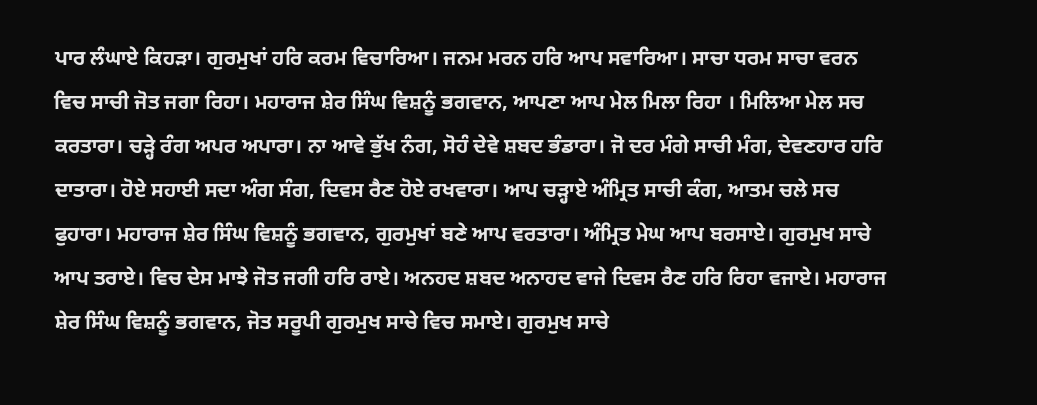ਪਾਰ ਲੰਘਾਏ ਕਿਹੜਾ। ਗੁਰਮੁਖਾਂ ਹਰਿ ਕਰਮ ਵਿਚਾਰਿਆ। ਜਨਮ ਮਰਨ ਹਰਿ ਆਪ ਸਵਾਰਿਆ। ਸਾਚਾ ਧਰਮ ਸਾਚਾ ਵਰਨ ਵਿਚ ਸਾਚੀ ਜੋਤ ਜਗਾ ਰਿਹਾ। ਮਹਾਰਾਜ ਸ਼ੇਰ ਸਿੰਘ ਵਿਸ਼ਨੂੰ ਭਗਵਾਨ, ਆਪਣਾ ਆਪ ਮੇਲ ਮਿਲਾ ਰਿਹਾ । ਮਿਲਿਆ ਮੇਲ ਸਚ ਕਰਤਾਰਾ। ਚੜ੍ਹੇ ਰੰਗ ਅਪਰ ਅਪਾਰਾ। ਨਾ ਆਵੇ ਭੁੱਖ ਨੰਗ, ਸੋਹੰ ਦੇਵੇ ਸ਼ਬਦ ਭੰਡਾਰਾ। ਜੋ ਦਰ ਮੰਗੇ ਸਾਚੀ ਮੰਗ, ਦੇਵਣਹਾਰ ਹਰਿ ਦਾਤਾਰਾ। ਹੋਏ ਸਹਾਈ ਸਦਾ ਅੰਗ ਸੰਗ, ਦਿਵਸ ਰੈਣ ਹੋਏ ਰਖਵਾਰਾ। ਆਪ ਚੜ੍ਹਾਏ ਅੰਮ੍ਰਿਤ ਸਾਚੀ ਕੰਗ, ਆਤਮ ਚਲੇ ਸਚ ਫੁਹਾਰਾ। ਮਹਾਰਾਜ ਸ਼ੇਰ ਸਿੰਘ ਵਿਸ਼ਨੂੰ ਭਗਵਾਨ, ਗੁਰਮੁਖਾਂ ਬਣੇ ਆਪ ਵਰਤਾਰਾ। ਅੰਮ੍ਰਿਤ ਮੇਘ ਆਪ ਬਰਸਾਏ। ਗੁਰਮੁਖ ਸਾਚੇ ਆਪ ਤਰਾਏ। ਵਿਚ ਦੇਸ ਮਾਝੇ ਜੋਤ ਜਗੀ ਹਰਿ ਰਾਏ। ਅਨਹਦ ਸ਼ਬਦ ਅਨਾਹਦ ਵਾਜੇ ਦਿਵਸ ਰੈਣ ਹਰਿ ਰਿਹਾ ਵਜਾਏ। ਮਹਾਰਾਜ ਸ਼ੇਰ ਸਿੰਘ ਵਿਸ਼ਨੂੰ ਭਗਵਾਨ, ਜੋਤ ਸਰੂਪੀ ਗੁਰਮੁਖ ਸਾਚੇ ਵਿਚ ਸਮਾਏ। ਗੁਰਮੁਖ ਸਾਚੇ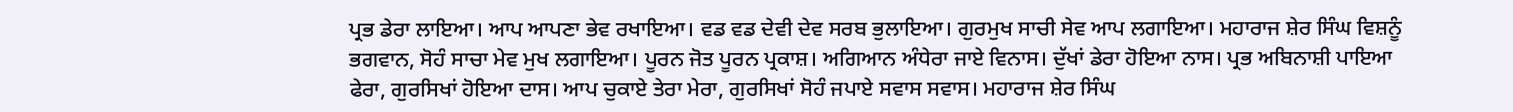ਪ੍ਰਭ ਡੇਰਾ ਲਾਇਆ। ਆਪ ਆਪਣਾ ਭੇਵ ਰਖਾਇਆ। ਵਡ ਵਡ ਦੇਵੀ ਦੇਵ ਸਰਬ ਭੁਲਾਇਆ। ਗੁਰਮੁਖ ਸਾਚੀ ਸੇਵ ਆਪ ਲਗਾਇਆ। ਮਹਾਰਾਜ ਸ਼ੇਰ ਸਿੰਘ ਵਿਸ਼ਨੂੰ ਭਗਵਾਨ, ਸੋਹੰ ਸਾਚਾ ਮੇਵ ਮੁਖ ਲਗਾਇਆ। ਪੂਰਨ ਜੋਤ ਪੂਰਨ ਪ੍ਰਕਾਸ਼। ਅਗਿਆਨ ਅੰਧੇਰਾ ਜਾਏ ਵਿਨਾਸ। ਦੁੱਖਾਂ ਡੇਰਾ ਹੋਇਆ ਨਾਸ। ਪ੍ਰਭ ਅਬਿਨਾਸ਼ੀ ਪਾਇਆ ਫੇਰਾ, ਗੁਰਸਿਖਾਂ ਹੋਇਆ ਦਾਸ। ਆਪ ਚੁਕਾਏ ਤੇਰਾ ਮੇਰਾ, ਗੁਰਸਿਖਾਂ ਸੋਹੰ ਜਪਾਏ ਸਵਾਸ ਸਵਾਸ। ਮਹਾਰਾਜ ਸ਼ੇਰ ਸਿੰਘ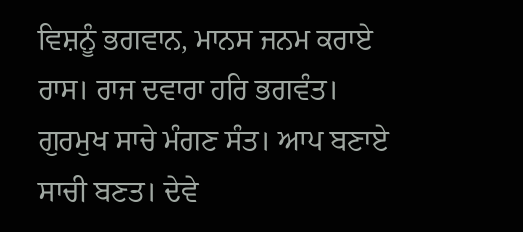ਵਿਸ਼ਨੂੰ ਭਗਵਾਨ, ਮਾਨਸ ਜਨਮ ਕਰਾਏ ਰਾਸ। ਰਾਜ ਦਵਾਰਾ ਹਰਿ ਭਗਵੰਤ। ਗੁਰਮੁਖ ਸਾਚੇ ਮੰਗਣ ਸੰਤ। ਆਪ ਬਣਾਏ ਸਾਚੀ ਬਣਤ। ਦੇਵੇ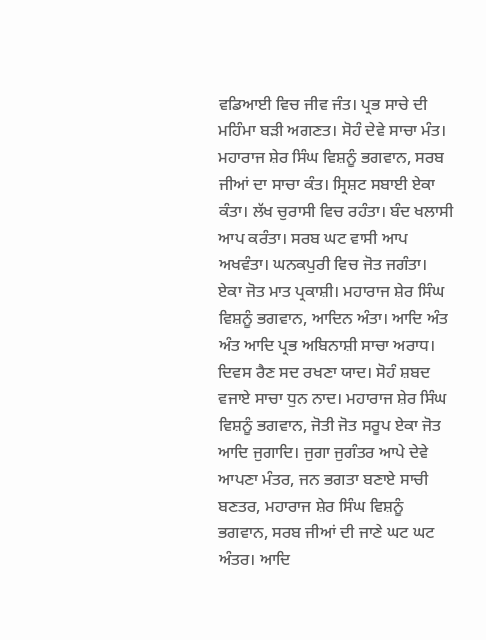ਵਡਿਆਈ ਵਿਚ ਜੀਵ ਜੰਤ। ਪ੍ਰਭ ਸਾਚੇ ਦੀ ਮਹਿੰਮਾ ਬੜੀ ਅਗਣਤ। ਸੋਹੰ ਦੇਵੇ ਸਾਚਾ ਮੰਤ। ਮਹਾਰਾਜ ਸ਼ੇਰ ਸਿੰਘ ਵਿਸ਼ਨੂੰ ਭਗਵਾਨ, ਸਰਬ ਜੀਆਂ ਦਾ ਸਾਚਾ ਕੰਤ। ਸ੍ਰਿਸ਼ਟ ਸਬਾਈ ਏਕਾ ਕੰਤਾ। ਲੱਖ ਚੁਰਾਸੀ ਵਿਚ ਰਹੰਤਾ। ਬੰਦ ਖਲਾਸੀ ਆਪ ਕਰੰਤਾ। ਸਰਬ ਘਟ ਵਾਸੀ ਆਪ ਅਖਵੰਤਾ। ਘਨਕਪੁਰੀ ਵਿਚ ਜੋਤ ਜਗੰਤਾ। ਏਕਾ ਜੋਤ ਮਾਤ ਪ੍ਰਕਾਸ਼ੀ। ਮਹਾਰਾਜ ਸ਼ੇਰ ਸਿੰਘ ਵਿਸ਼ਨੂੰ ਭਗਵਾਨ, ਆਦਿਨ ਅੰਤਾ। ਆਦਿ ਅੰਤ ਅੰਤ ਆਦਿ ਪ੍ਰਭ ਅਬਿਨਾਸ਼ੀ ਸਾਚਾ ਅਰਾਧ। ਦਿਵਸ ਰੈਣ ਸਦ ਰਖਣਾ ਯਾਦ। ਸੋਹੰ ਸ਼ਬਦ ਵਜਾਏ ਸਾਚਾ ਧੁਨ ਨਾਦ। ਮਹਾਰਾਜ ਸ਼ੇਰ ਸਿੰਘ ਵਿਸ਼ਨੂੰ ਭਗਵਾਨ, ਜੋਤੀ ਜੋਤ ਸਰੂਪ ਏਕਾ ਜੋਤ ਆਦਿ ਜੁਗਾਦਿ। ਜੁਗਾ ਜੁਗੰਤਰ ਆਪੇ ਦੇਵੇ ਆਪਣਾ ਮੰਤਰ, ਜਨ ਭਗਤਾ ਬਣਾਏ ਸਾਚੀ ਬਣਤਰ, ਮਹਾਰਾਜ ਸ਼ੇਰ ਸਿੰਘ ਵਿਸ਼ਨੂੰ ਭਗਵਾਨ, ਸਰਬ ਜੀਆਂ ਦੀ ਜਾਣੇ ਘਟ ਘਟ ਅੰਤਰ। ਆਦਿ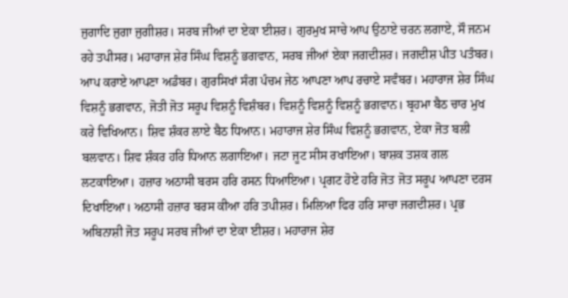ਜੁਗਾਦਿ ਜੁਗਾ ਜੁਗੀਸ਼ਰ। ਸਰਬ ਜੀਆਂ ਦਾ ਏਕਾ ਈਸ਼ਰ। ਗੁਰਮੁਖ ਸਾਚੇ ਆਪ ਉਠਾਏ ਚਰਨ ਲਗਾਏ, ਸੌ ਜਨਮ ਰਹੇ ਤਪੀਸਰ। ਮਹਾਰਾਜ ਸ਼ੇਰ ਸਿੰਘ ਵਿਸ਼ਨੂੰ ਭਗਵਾਨ, ਸਰਬ ਜੀਆਂ ਏਕਾ ਜਗਦੀਸ਼ਰ। ਜਗਦੀਸ਼ ਪੀਤ ਪਤੰਬਰ। ਆਪ ਕਰਾਏ ਆਪਣਾ ਅਡੰਬਰ। ਗੁਰਸਿਖਾਂ ਸੰਗ ਪੰਚਮ ਜੇਠ ਆਪਣਾ ਆਪ ਰਚਾਏ ਸਵੰਬਰ। ਮਹਾਰਾਜ ਸ਼ੇਰ ਸਿੰਘ ਵਿਸ਼ਨੂੰ ਭਗਵਾਨ, ਜੋਤੀ ਜੋਤ ਸਰੂਪ ਵਿਸ਼ਨੂੰ ਵਿਸ਼ੰਬਰ। ਵਿਸ਼ਨੂੰ ਵਿਸ਼ਨੂੰ ਵਿਸ਼ਨੂੰ ਭਗਵਾਨ। ਬ੍ਰਹਮਾ ਬੈਠ ਚਾਰ ਮੁਖ ਕਰੇ ਵਿਖਿਆਨ। ਸ਼ਿਵ ਸ਼ੰਕਰ ਲਾਏ ਬੈਠ ਧਿਆਨ। ਮਹਾਰਾਜ ਸ਼ੇਰ ਸਿੰਘ ਵਿਸ਼ਨੂੰ ਭਗਵਾਨ, ਏਕਾ ਜੋਤ ਬਲੀ ਬਲਵਾਨ। ਸ਼ਿਵ ਸ਼ੰਕਰ ਹਰਿ ਧਿਆਨ ਲਗਾਇਆ। ਜਟਾ ਜੂਟ ਸੀਸ ਰਖਾਇਆ। ਬਾਸ਼ਕ ਤਸ਼ਕ ਗਲ ਲਟਕਾਇਆ। ਹਜ਼ਾਰ ਅਠਾਸੀ ਬਰਸ ਹਰਿ ਰਸਨ ਧਿਆਇਆ। ਪ੍ਰਗਟ ਹੋਏ ਹਰਿ ਜੋਤ ਜੋਤ ਸਰੂਪ ਆਪਣਾ ਦਰਸ ਦਿਖਾਇਆ। ਅਠਾਸੀ ਹਜ਼ਾਰ ਬਰਸ ਕੀਆ ਹਰਿ ਤਪੀਸ਼ਰ। ਮਿਲਿਆ ਫਿਰ ਹਰਿ ਸਾਚਾ ਜਗਦੀਸ਼ਰ। ਪ੍ਰਭ ਅਬਿਨਾਸ਼ੀ ਜੋਤ ਸਰੂਪ ਸਰਬ ਜੀਆਂ ਦਾ ਏਕਾ ਈਸ਼ਰ। ਮਹਾਰਾਜ ਸ਼ੇਰ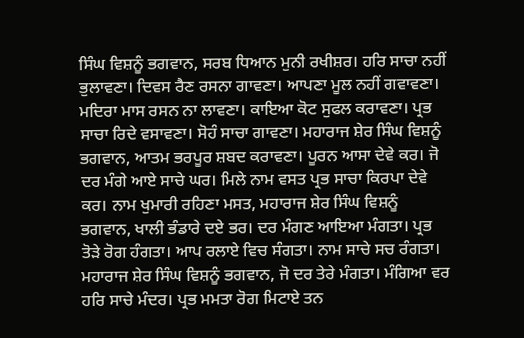ਸਿੰਘ ਵਿਸ਼ਨੂੰ ਭਗਵਾਨ, ਸਰਬ ਧਿਆਨ ਮੁਨੀ ਰਖੀਸ਼ਰ। ਹਰਿ ਸਾਚਾ ਨਹੀਂ ਭੁਲਾਵਣਾ। ਦਿਵਸ ਰੈਣ ਰਸਨਾ ਗਾਵਣਾ। ਆਪਣਾ ਮੂਲ ਨਹੀਂ ਗਵਾਵਣਾ। ਮਦਿਰਾ ਮਾਸ ਰਸਨ ਨਾ ਲਾਵਣਾ। ਕਾਇਆ ਕੋਟ ਸੁਫਲ ਕਰਾਵਣਾ। ਪ੍ਰਭ ਸਾਚਾ ਰਿਦੇ ਵਸਾਵਣਾ। ਸੋਹੰ ਸਾਚਾ ਗਾਵਣਾ। ਮਹਾਰਾਜ ਸ਼ੇਰ ਸਿੰਘ ਵਿਸ਼ਨੂੰ ਭਗਵਾਨ, ਆਤਮ ਭਰਪੂਰ ਸ਼ਬਦ ਕਰਾਵਣਾ। ਪੂਰਨ ਆਸਾ ਦੇਵੇ ਕਰ। ਜੋ ਦਰ ਮੰਗੇ ਆਏ ਸਾਚੇ ਘਰ। ਮਿਲੇ ਨਾਮ ਵਸਤ ਪ੍ਰਭ ਸਾਚਾ ਕਿਰਪਾ ਦੇਵੇ ਕਰ। ਨਾਮ ਖੁਮਾਰੀ ਰਹਿਣਾ ਮਸਤ, ਮਹਾਰਾਜ ਸ਼ੇਰ ਸਿੰਘ ਵਿਸ਼ਨੂੰ ਭਗਵਾਨ, ਖਾਲੀ ਭੰਡਾਰੇ ਦਏ ਭਰ। ਦਰ ਮੰਗਣ ਆਇਆ ਮੰਗਤਾ। ਪ੍ਰਭ ਤੋੜੇ ਰੋਗ ਹੰਗਤਾ। ਆਪ ਰਲਾਏ ਵਿਚ ਸੰਗਤਾ। ਨਾਮ ਸਾਚੇ ਸਚ ਰੰਗਤਾ। ਮਹਾਰਾਜ ਸ਼ੇਰ ਸਿੰਘ ਵਿਸ਼ਨੂੰ ਭਗਵਾਨ, ਜੋ ਦਰ ਤੇਰੇ ਮੰਗਤਾ। ਮੰਗਿਆ ਵਰ ਹਰਿ ਸਾਚੇ ਮੰਦਰ। ਪ੍ਰਭ ਮਮਤਾ ਰੋਗ ਮਿਟਾਏ ਤਨ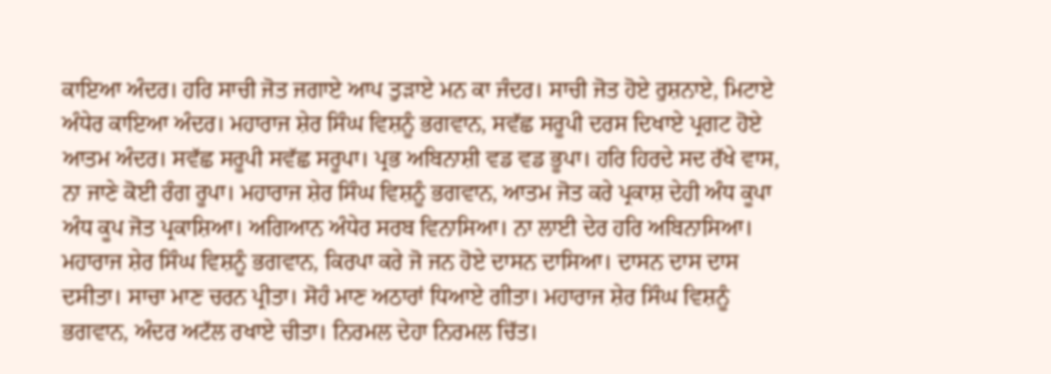ਕਾਇਆ ਅੰਦਰ। ਹਰਿ ਸਾਚੀ ਜੋਤ ਜਗਾਏ ਆਪ ਤੁੜਾਏ ਮਨ ਕਾ ਜੰਦਰ। ਸਾਚੀ ਜੋਤ ਹੋਏ ਰੁਸ਼ਨਾਏ, ਮਿਟਾਏ ਅੰਧੇਰ ਕਾਇਆ ਅੰਦਰ। ਮਹਾਰਾਜ ਸ਼ੇਰ ਸਿੰਘ ਵਿਸ਼ਨੂੰ ਭਗਵਾਨ, ਸਵੱਛ ਸਰੂਪੀ ਦਰਸ ਦਿਖਾਏ ਪ੍ਰਗਟ ਹੋਏ ਆਤਮ ਅੰਦਰ। ਸਵੱਛ ਸਰੂਪੀ ਸਵੱਛ ਸਰੂਪਾ। ਪ੍ਰਭ ਅਬਿਨਾਸ਼ੀ ਵਡ ਵਡ ਭੂਪਾ। ਹਰਿ ਹਿਰਦੇ ਸਦ ਰੱਖੇ ਵਾਸ, ਨਾ ਜਾਣੇ ਕੋਈ ਰੰਗ ਰੂਪਾ। ਮਹਾਰਾਜ ਸ਼ੇਰ ਸਿੰਘ ਵਿਸ਼ਨੂੰ ਭਗਵਾਨ, ਆਤਮ ਜੋਤ ਕਰੇ ਪ੍ਰਕਾਸ਼ ਦੇਹੀ ਅੰਧ ਕੂਪਾ ਅੰਧ ਕੂਪ ਜੋਤ ਪ੍ਰਕਾਸ਼ਿਆ। ਅਗਿਆਨ ਅੰਧੇਰ ਸਰਬ ਵਿਨਾਸਿਆ। ਨਾ ਲਾਈ ਦੇਰ ਹਰਿ ਅਬਿਨਾਸਿਆ। ਮਹਾਰਾਜ ਸ਼ੇਰ ਸਿੰਘ ਵਿਸ਼ਨੂੰ ਭਗਵਾਨ, ਕਿਰਪਾ ਕਰੇ ਜੋ ਜਨ ਹੋਏ ਦਾਸਨ ਦਾਸਿਆ। ਦਾਸਨ ਦਾਸ ਦਾਸ ਦਸੀਤਾ। ਸਾਚਾ ਮਾਣ ਚਰਨ ਪ੍ਰੀਤਾ। ਸੋਹੰ ਮਾਣ ਅਠਾਰਾਂ ਧਿਆਏ ਗੀਤਾ। ਮਹਾਰਾਜ ਸ਼ੇਰ ਸਿੰਘ ਵਿਸ਼ਨੂੰ ਭਗਵਾਨ, ਅੰਦਰ ਅਟੱਲ ਰਖਾਏ ਚੀਤਾ। ਨਿਰਮਲ ਦੇਹਾ ਨਿਰਮਲ ਚਿੱਤ।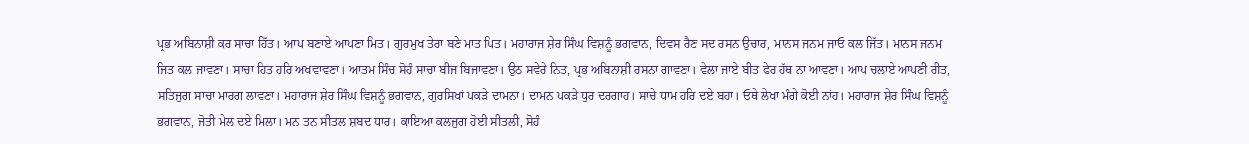ਪ੍ਰਭ ਅਬਿਨਾਸ਼ੀ ਕਰ ਸਾਚਾ ਹਿੱਤ। ਆਪ ਬਣਾਏ ਆਪਣਾ ਮਿਤ। ਗੁਰਮੁਖ ਤੇਰਾ ਬਣੇ ਮਾਤ ਪਿਤ। ਮਹਾਰਾਜ ਸ਼ੇਰ ਸਿੰਘ ਵਿਸ਼ਨੂੰ ਭਗਵਾਨ, ਦਿਵਸ ਰੈਣ ਸਦ ਰਸਨ ਉਚਾਰ, ਮਾਨਸ ਜਨਮ ਜਾਓ ਕਲ ਜਿੱਤ। ਮਾਨਸ ਜਨਮ ਜਿਤ ਕਲ ਜਾਵਣਾ। ਸਾਚਾ ਹਿਤ ਹਰਿ ਅਖਵਾਵਣਾ। ਆਤਮ ਸਿੰਚ ਸੋਹੰ ਸਾਚਾ ਬੀਜ ਬਿਜਾਵਣਾ। ਉਠ ਸਵੇਰੇ ਨਿਤ, ਪ੍ਰਭ ਅਬਿਨਾਸ਼ੀ ਰਸਨਾ ਗਾਵਣਾ। ਵੇਲਾ ਜਾਏ ਬੀਤ ਫੇਰ ਹੱਥ ਨਾ ਆਵਣਾ। ਆਪ ਚਲਾਏ ਆਪਣੀ ਰੀਤ, ਸਤਿਜੁਗ ਸਾਚਾ ਮਾਰਗ ਲਾਵਣਾ। ਮਹਾਰਾਜ ਸ਼ੇਰ ਸਿੰਘ ਵਿਸ਼ਨੂੰ ਭਗਵਾਨ, ਗੁਰਸਿਖਾਂ ਪਕੜੇ ਦਾਮਨਾ। ਦਾਮਨ ਪਕੜੇ ਧੁਰ ਦਰਗਾਹ। ਸਾਚੇ ਧਾਮ ਹਰਿ ਦਏ ਬਹਾ। ਓਥੇ ਲੇਖਾ ਮੰਗੇ ਕੋਈ ਨਾਂਹ। ਮਹਾਰਾਜ ਸ਼ੇਰ ਸਿੰਘ ਵਿਸ਼ਨੂੰ ਭਗਵਾਨ, ਜੋਤੀ ਮੇਲ ਦਏ ਮਿਲਾ। ਮਨ ਤਨ ਸੀਤਲ ਸ਼ਬਦ ਧਾਰ। ਕਾਇਆ ਕਲਜੁਗ ਹੋਈ ਸੀਤਲੀ, ਸੋਹੰ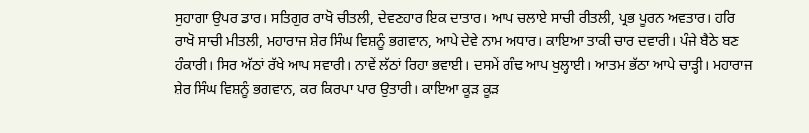ਸੁਹਾਗਾ ਉਪਰ ਡਾਰ। ਸਤਿਗੁਰ ਰਾਖੋ ਚੀਤਲੀ, ਦੇਵਣਹਾਰ ਇਕ ਦਾਤਾਰ। ਆਪ ਚਲਾਏ ਸਾਚੀ ਰੀਤਲੀ, ਪ੍ਰਭ ਪੂਰਨ ਅਵਤਾਰ। ਹਰਿ ਰਾਖੋ ਸਾਚੀ ਮੀਤਲੀ, ਮਹਾਰਾਜ ਸ਼ੇਰ ਸਿੰਘ ਵਿਸ਼ਨੂੰ ਭਗਵਾਨ, ਆਪੇ ਦੇਵੇ ਨਾਮ ਅਧਾਰ। ਕਾਇਆ ਤਾਕੀ ਚਾਰ ਦਵਾਰੀ। ਪੰਜੇ ਬੈਠੇ ਬਣ ਹੰਕਾਰੀ। ਸਿਰ ਅੱਠਾਂ ਰੱਖੇ ਆਪ ਸਵਾਰੀ। ਨਾਵੇਂ ਲੱਠਾਂ ਰਿਹਾ ਭਵਾਈ। ਦਸਮੇਂ ਗੰਢ ਆਪ ਖੁਲ੍ਹਾਈ। ਆਤਮ ਭੱਠਾ ਆਪੇ ਚਾੜ੍ਹੀ। ਮਹਾਰਾਜ ਸ਼ੇਰ ਸਿੰਘ ਵਿਸ਼ਨੂੰ ਭਗਵਾਨ, ਕਰ ਕਿਰਪਾ ਪਾਰ ਉਤਾਰੀ। ਕਾਇਆ ਕੂੜ ਕੂੜ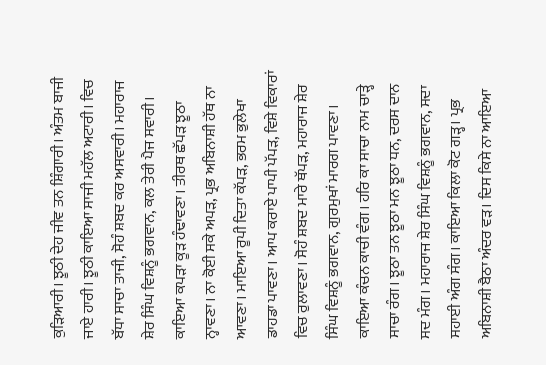ਕੁੜਿਆਰੀ। ਝੂਠੀ ਦੇਹ ਜੀਵ ਤਨ ਸ਼ਿੰਗਾਰੀ। ਅੰਤਮ ਬਾਜੀ ਜਾਏ ਹਾਰੀ। ਝੂਠੀ ਕਾਇਆ ਸਾਜੀ ਮਹੱਲ ਅਟਾਰੀ। ਵਿਚ ਬੱਧਾ ਸਾਚਾ ਤਾਜੀ, ਸੋਹੰ ਸ਼ਬਦ ਕਰ ਅਸਵਾਰੀ। ਮਹਾਰਾਜ ਸ਼ੇਰ ਸਿੰਘ ਵਿਸ਼ਨੂੰ ਭਗਵਾਨ, ਕਲ ਤੇਰੀ ਪੈਜ ਸਵਾਰੀ। ਕਾਇਆ ਕਪੜਾ ਕੂੜ ਹੰਢਾਵਣਾ। ਤੀਰਥ ਛੱਪੜ ਝੂਠਾ ਨ੍ਹਾਵਣਾ। ਨਾ ਕੋਈ ਸਕੇ ਅਪੜ, ਪ੍ਰਭ ਅਬਿਨਾਸ਼ੀ ਹੱਥ ਨਾ ਆਵਣਾ। ਮਾਇਆ ਰੂਪੀ ਦਿਤਾ ਕੱਪੜ, ਭਰਮ ਭੁਲੇਖਾ ਡਾਹਡਾ ਪਾਵਣਾ। ਆਪ ਕਰਾਏ ਪਾਪੀ ਪੱਪੜ, ਵਿਸ਼ੇ ਵਿਕਾਰਾਂ ਵਿਚ ਰੁਲਾਵਣਾ। ਸੋਹੰ ਸ਼ਬਦ ਮਾਰੇ ਥੱਪੜ, ਮਹਾਰਾਜ ਸ਼ੇਰ ਸਿੰਘ ਵਿਸ਼ਨੂੰ ਭਗਵਾਨ, ਗੁਰਮੁਖਾਂ ਮਾਰਗ ਪਾਵਣਾ। ਕਾਇਆ ਕੰਚਨ ਕਾਚੀ ਵੰਗ। ਹਰਿ ਕਾ ਸਾਚਾ ਨਾਮ ਚਾੜ੍ਹੇ ਸਾਚਾ ਰੰਗ। ਝੂਠਾ ਤਨ ਝੂਠਾ ਮਨ ਝੂਠਾ ਧਨ, ਦਰਸ ਦਾਨ ਸਦ ਮੰਗ। ਮਹਾਰਾਜ ਸ਼ੇਰ ਸਿੰਘ ਵਿਸ਼ਨੂੰ ਭਗਵਾਨ, ਸਦਾ ਸਹਾਈ ਅੰਗ ਸੰਗ। ਕਾਇਆ ਕਿਲਾ ਕੋਟ ਗੜ੍ਹ। ਪ੍ਰਭ ਅਬਿਨਾਸ਼ੀ ਬੈਠਾ ਅੰਦਰ ਵੜ। ਦਿਸ ਕਿਸੇ ਨਾ ਆਇਆ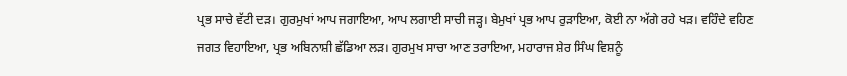ਪ੍ਰਭ ਸਾਚੇ ਵੱਟੀ ਦੜ। ਗੁਰਮੁਖਾਂ ਆਪ ਜਗਾਇਆ, ਆਪ ਲਗਾਈ ਸਾਚੀ ਜੜ੍ਹ। ਬੇਮੁਖਾਂ ਪ੍ਰਭ ਆਪ ਰੁੜਾਇਆ, ਕੋਈ ਨਾ ਅੱਗੇ ਰਹੇ ਖੜ। ਵਹਿੰਦੇ ਵਹਿਣ ਜਗਤ ਵਿਹਾਇਆ, ਪ੍ਰਭ ਅਬਿਨਾਸ਼ੀ ਛੱਡਿਆ ਲੜ। ਗੁਰਮੁਖ ਸਾਚਾ ਆਣ ਤਰਾਇਆ, ਮਹਾਰਾਜ ਸ਼ੇਰ ਸਿੰਘ ਵਿਸ਼ਨੂੰ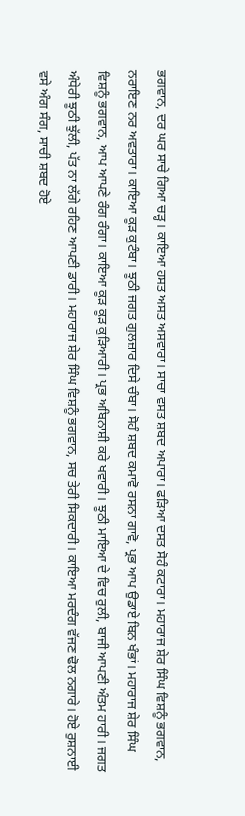ਭਗਵਾਨ, ਦਰ ਘਰ ਸਾਚੇ ਗਿਆ ਚੜ੍ਹ। ਕਾਇਆ ਹਸਤ ਅਸਤ ਅਸਵਾਰਾ। ਸਾਚਾ ਵਸਤ ਸ਼ਬਦ ਅਪਾਰਾ। ਫੜਿਆ ਦਸਤ ਸੋਹੰ ਕਟਾਰਾ। ਮਹਾਰਾਜ ਸ਼ੇਰ ਸਿੰਘ ਵਿਸ਼ਨੂੰ ਭਗਵਾਨ, ਨਰਾਇਣ ਨਰ ਅਵਤਾਰਾ। ਕਾਇਆ ਕੂੜ ਕੁਟੰਬਾ। ਝੂਠੀ ਜਗਤ ਗੁਲਜ਼ਾਰ ਦਿਸੇ ਚੰਬਾ। ਸੋਹੰ ਸ਼ਬਦ ਕਮਾਵੋ ਰਸਨਾ ਗਾਵੋ, ਪ੍ਰਭ ਆਪ ਉਡਾਏ ਬਿਨ ਖੰਭਾਂ। ਮਹਾਰਾਜ ਸ਼ੇਰ ਸਿੰਘ ਵਿਸ਼ਨੂੰ ਭਗਵਾਨ, ਆਪ ਆਪਣੇ ਰੰਗ ਰੰਗਾ। ਕਾਇਆ ਕੂੜ ਕੂੜ ਕੁੜਿਆਰੀ। ਪ੍ਰਭ ਅਬਿਨਾਸ਼ੀ ਕਰੇ ਖਵਾਰੀ। ਝੂਠੀ ਮਾਇਆ ਦੇ ਵਿਚ ਰੁਲੀ, ਬਾਜੀ ਆਪਣੀ ਅੰਤਮ ਹਾਰੀ। ਜਗਤ ਅੰਧੇਰੀ ਝੂਠੀ ਝੁੱਲੀ, ਪੱਤ ਨਾ ਲੱਗੇ ਰਹਿਣ ਆਪਣੀ ਡਾਰੀ। ਮਹਾਰਾਜ ਸ਼ੇਰ ਸਿੰਘ ਵਿਸ਼ਨੂੰ ਭਗਵਾਨ, ਸਚ ਤੇਰੀ ਸਿਕਦਾਰੀ। ਕਾਇਆ ਮਰਦੰਗ ਵੱਜਣ ਢੋਲ ਨਗਾਰੇ। ਹੋਏ ਰੁਸ਼ਨਾਈ ਵਸੇ ਅੰਗ ਸੰਗ, ਸਾਚੀ ਸ਼ਬਦ ਹੋਏ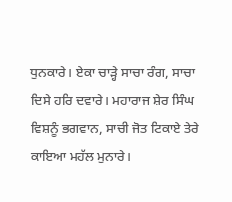ਧੁਨਕਾਰੇ। ਏਕਾ ਚਾੜ੍ਹੇ ਸਾਚਾ ਰੰਗ, ਸਾਚਾ ਦਿਸੇ ਹਰਿ ਦਵਾਰੇ। ਮਹਾਰਾਜ ਸ਼ੇਰ ਸਿੰਘ ਵਿਸ਼ਨੂੰ ਭਗਵਾਨ, ਸਾਚੀ ਜੋਤ ਟਿਕਾਏ ਤੇਰੇ ਕਾਇਆ ਮਹੱਲ ਮੁਨਾਰੇ।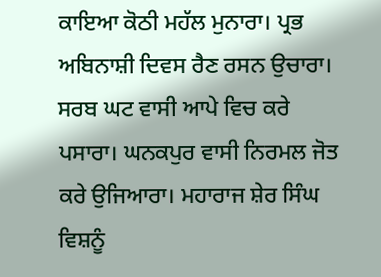ਕਾਇਆ ਕੋਠੀ ਮਹੱਲ ਮੁਨਾਰਾ। ਪ੍ਰਭ ਅਬਿਨਾਸ਼ੀ ਦਿਵਸ ਰੈਣ ਰਸਨ ਉਚਾਰਾ। ਸਰਬ ਘਟ ਵਾਸੀ ਆਪੇ ਵਿਚ ਕਰੇ ਪਸਾਰਾ। ਘਨਕਪੁਰ ਵਾਸੀ ਨਿਰਮਲ ਜੋਤ ਕਰੇ ਉਜਿਆਰਾ। ਮਹਾਰਾਜ ਸ਼ੇਰ ਸਿੰਘ ਵਿਸ਼ਨੂੰ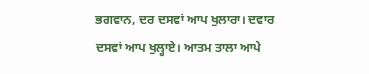ਭਗਵਾਨ, ਦਰ ਦਸਵਾਂ ਆਪ ਖੁਲਾਰਾ। ਦਵਾਰ ਦਸਵਾਂ ਆਪ ਖੁਲ੍ਹਾਏ। ਆਤਮ ਤਾਲਾ ਆਪੇ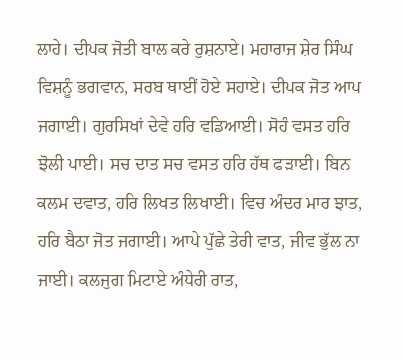ਲਾਹੇ। ਦੀਪਕ ਜੋਤੀ ਬਾਲ ਕਰੇ ਰੁਸ਼ਨਾਏ। ਮਹਾਰਾਜ ਸ਼ੇਰ ਸਿੰਘ ਵਿਸ਼ਨੂੰ ਭਗਵਾਨ, ਸਰਬ ਥਾਈਂ ਹੋਏ ਸਹਾਏ। ਦੀਪਕ ਜੋਤ ਆਪ ਜਗਾਈ। ਗੁਰਸਿਖਾਂ ਦੇਵੇ ਹਰਿ ਵਡਿਆਈ। ਸੋਹੰ ਵਸਤ ਹਰਿ ਝੋਲੀ ਪਾਈ। ਸਚ ਦਾਤ ਸਚ ਵਸਤ ਹਰਿ ਹੱਥ ਫੜਾਈ। ਬਿਨ ਕਲਮ ਦਵਾਤ, ਹਰਿ ਲਿਖਤ ਲਿਖਾਈ। ਵਿਚ ਅੰਦਰ ਮਾਰ ਝਾਤ, ਹਰਿ ਬੈਠਾ ਜੋਤ ਜਗਾਈ। ਆਪੇ ਪੁੱਛੇ ਤੇਰੀ ਵਾਤ, ਜੀਵ ਭੁੱਲ ਨਾ ਜਾਈ। ਕਲਜੁਗ ਮਿਟਾਏ ਅੰਧੇਰੀ ਰਾਤ,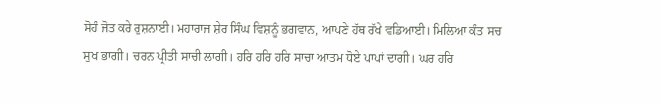ਸੋਹੰ ਜੋਤ ਕਰੇ ਰੁਸ਼ਨਾਈ। ਮਹਾਰਾਜ ਸ਼ੇਰ ਸਿੰਘ ਵਿਸ਼ਨੂੰ ਭਗਵਾਨ, ਆਪਣੇ ਹੱਥ ਰੱਖੇ ਵਡਿਆਈ। ਮਿਲਿਆ ਕੰਤ ਸਚ ਸੁਖ ਭਾਗੀ। ਚਰਨ ਪ੍ਰੀਤੀ ਸਾਚੀ ਲਾਗੀ। ਹਰਿ ਹਰਿ ਹਰਿ ਸਾਚਾ ਆਤਮ ਧੋਏ ਪਾਪਾਂ ਦਾਗੀ। ਘਰ ਹਰਿ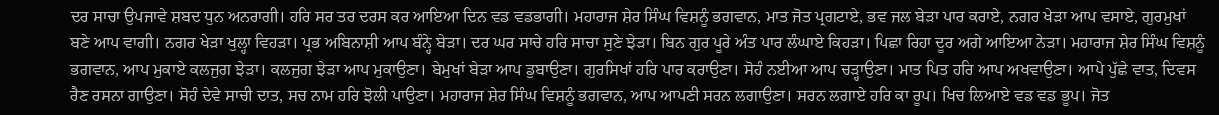ਦਰ ਸਾਚਾ ਉਪਜਾਵੇ ਸ਼ਬਦ ਧੁਨ ਅਨਰਾਗੀ। ਹਰਿ ਸਰ ਤਰ ਦਰਸ ਕਰ ਆਇਆ ਦਿਨ ਵਡ ਵਡਭਾਗੀ। ਮਹਾਰਾਜ ਸ਼ੇਰ ਸਿੰਘ ਵਿਸ਼ਨੂੰ ਭਗਵਾਨ, ਮਾਤ ਜੋਤ ਪ੍ਰਗਟਾਏ, ਭਵ ਜਲ ਬੇੜਾ ਪਾਰ ਕਰਾਏ, ਨਗਰ ਖੇੜਾ ਆਪ ਵਸਾਏ, ਗੁਰਮੁਖਾਂ ਬਣੇ ਆਪ ਵਾਗੀ। ਨਗਰ ਖੇੜਾ ਖੁਲ੍ਹਾ ਵਿਹੜਾ। ਪ੍ਰਭ ਅਬਿਨਾਸ਼ੀ ਆਪ ਬੰਨ੍ਹੇ ਬੇੜਾ। ਦਰ ਘਰ ਸਾਚੇ ਹਰਿ ਸਾਚਾ ਸੁਣੇ ਝੇੜਾ। ਬਿਨ ਗੁਰ ਪੂਰੇ ਅੰਤ ਪਾਰ ਲੰਘਾਏ ਕਿਹੜਾ। ਪਿਛਾ ਰਿਹਾ ਦੂਰ ਅਗੇ ਆਇਆ ਨੇੜਾ। ਮਹਾਰਾਜ ਸ਼ੇਰ ਸਿੰਘ ਵਿਸ਼ਨੂੰ ਭਗਵਾਨ, ਆਪ ਮੁਕਾਏ ਕਲਜੁਗ ਝੇੜਾ। ਕਲਜੁਗ ਝੇੜਾ ਆਪ ਮੁਕਾਉਣਾ। ਬੇਮੁਖਾਂ ਬੇੜਾ ਆਪ ਡੁਬਾਉਣਾ। ਗੁਰਸਿਖਾਂ ਹਰਿ ਪਾਰ ਕਰਾਉਣਾ। ਸੋਹੰ ਨਈਆ ਆਪ ਚੜ੍ਹਾਉਣਾ। ਮਾਤ ਪਿਤ ਹਰਿ ਆਪ ਅਖਵਾਉਣਾ। ਆਪੇ ਪੁੱਛੇ ਵਾਤ, ਦਿਵਸ ਰੈਣ ਰਸਨਾ ਗਾਉਣਾ। ਸੋਹੰ ਦੇਵੇ ਸਾਚੀ ਦਾਤ, ਸਚ ਨਾਮ ਹਰਿ ਝੋਲੀ ਪਾਉਣਾ। ਮਹਾਰਾਜ ਸ਼ੇਰ ਸਿੰਘ ਵਿਸ਼ਨੂੰ ਭਗਵਾਨ, ਆਪ ਆਪਣੀ ਸਰਨ ਲਗਾਉਣਾ। ਸਰਨ ਲਗਾਏ ਹਰਿ ਕਾ ਰੂਪ। ਖਿਚ ਲਿਆਏ ਵਡ ਵਡ ਭੂਪ। ਜੋਤ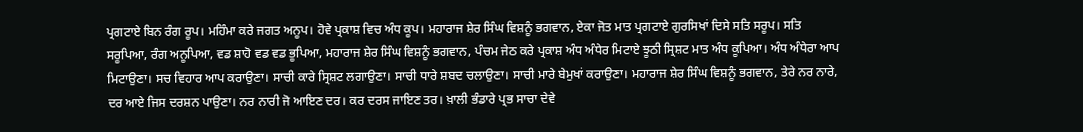ਪ੍ਰਗਟਾਏ ਬਿਨ ਰੰਗ ਰੂਪ। ਮਹਿੰਮਾ ਕਰੇ ਜਗਤ ਅਨੂਪ। ਹੋਵੇ ਪ੍ਰਕਾਸ਼ ਵਿਚ ਅੰਧ ਕੂਪ। ਮਹਾਰਾਜ ਸ਼ੇਰ ਸਿੰਘ ਵਿਸ਼ਨੂੰ ਭਗਵਾਨ, ਏਕਾ ਜੋਤ ਮਾਤ ਪ੍ਰਗਟਾਏ ਗੁਰਸਿਖਾਂ ਦਿਸੇ ਸਤਿ ਸਰੂਪ। ਸਤਿ ਸਰੂਪਿਆ, ਰੰਗ ਅਨੂਪਿਆ, ਵਡ ਸ਼ਾਹੋ ਵਡ ਵਡ ਭੂਪਿਆ, ਮਹਾਰਾਜ ਸ਼ੇਰ ਸਿੰਘ ਵਿਸ਼ਨੂੰ ਭਗਵਾਨ, ਪੰਚਮ ਜੇਠ ਕਰੇ ਪ੍ਰਕਾਸ਼ ਅੰਧ ਅੰਧੇਰ ਮਿਟਾਏ ਝੂਠੀ ਸ੍ਰਿਸ਼ਟ ਮਾਤ ਅੰਧ ਕੂਪਿਆ। ਅੰਧ ਅੰਧੇਰਾ ਆਪ ਮਿਟਾਉਣਾ। ਸਚ ਵਿਹਾਰ ਆਪ ਕਰਾਉਣਾ। ਸਾਚੀ ਕਾਰੇ ਸ੍ਰਿਸ਼ਟ ਲਗਾਉਣਾ। ਸਾਚੀ ਧਾਰੇ ਸ਼ਬਦ ਚਲਾਉਣਾ। ਸਾਚੀ ਮਾਰੇ ਬੇਮੁਖਾਂ ਕਰਾਉਣਾ। ਮਹਾਰਾਜ ਸ਼ੇਰ ਸਿੰਘ ਵਿਸ਼ਨੂੰ ਭਗਵਾਨ, ਤੇਰੇ ਨਰ ਨਾਰੇ, ਦਰ ਆਏ ਜਿਸ ਦਰਸ਼ਨ ਪਾਉਣਾ। ਨਰ ਨਾਰੀ ਜੋ ਆਇਣ ਦਰ। ਕਰ ਦਰਸ ਜਾਇਣ ਤਰ। ਖ਼ਾਲੀ ਭੰਡਾਰੇ ਪ੍ਰਭ ਸਾਚਾ ਦੇਵੇ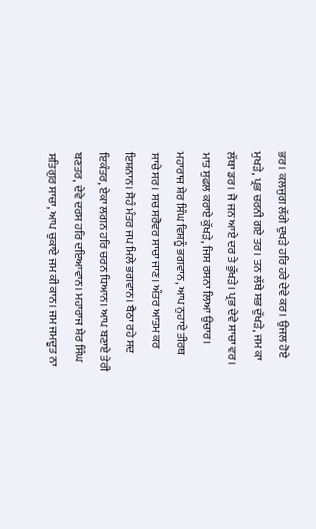ਭਰ। ਕਲਜੁਗ ਲੱਗੇ ਦੁਖੜੇ ਹਰਿ ਹਰੇ ਦੇਵੇ ਕਰ। ਉਜਲ ਹੋਏ ਮੁਖੜੇ, ਪ੍ਰਭ ਚਰਨੀ ਗਏ ਤਰ। ਤਨ ਲੱਥੇ ਸਭ ਦੁੱਖੜੇ, ਜਮ ਕਾ ਲੱਥਾ ਡਰ। ਜੋ ਜਨ ਆਏ ਦਰ ਤੇ ਭੁੱਖੜੇ। ਪ੍ਰਭ ਦੇਵੇ ਸਾਚਾ ਵਰ। ਮਾਤ ਸੁਫਲ ਕਰਾਏ ਕੁੱਖੜੇ, ਜਿਸ ਰਸਨਾ ਲਿਆ ਉਚਾਰ। ਮਹਾਰਾਜ ਸ਼ੇਰ ਸਿੰਘ ਵਿਸ਼ਨੂੰ ਭਗਵਾਨ, ਆਪ ਨੁਹਾਏ ਤੀਰਥ ਸਾਚੇ ਸਰ। ਸਚ ਸਰੋਵਰ ਸਾਚਾ ਜਾਣ। ਅੰਤਰ ਆਤਮ ਕਰ ਇਸ਼ਨਾਨ। ਸੋਹੰ ਮੰਤਰ ਜਪ ਮਿਲੇ ਭਗਵਾਨ। ਬੈਠਾ ਰਹੇ ਸਦ ਇਕੰਤਰ, ਏਕਾ ਲਗਨ ਹਰਿ ਚਰਨ ਧਿਆਨ। ਆਪ ਬਣਾਏ ਤੇਰੀ ਬਣਤਰ, ਦੇਵੇ ਦਰਸ ਹਰਿ ਦਇਆਵਾਨ। ਮਹਾਰਾਜ ਸ਼ੇਰ ਸਿੰਘ ਸਤਿਗੁਰ ਸਾਚਾ, ਆਪ ਚੁਕਾਏ ਜਮ ਕੀ ਕਾਨ। ਜਮ ਜਮਦੂਤ ਨਾ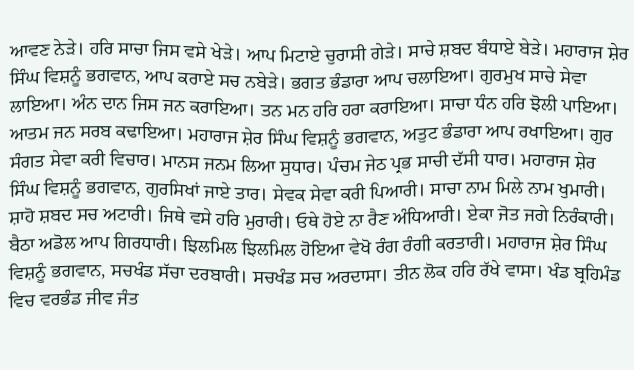ਆਵਣ ਨੇੜੇ। ਹਰਿ ਸਾਚਾ ਜਿਸ ਵਸੇ ਖੇੜੇ। ਆਪ ਮਿਟਾਏ ਚੁਰਾਸੀ ਗੇੜੇ। ਸਾਚੇ ਸ਼ਬਦ ਬੰਧਾਏ ਬੇੜੇ। ਮਹਾਰਾਜ ਸ਼ੇਰ ਸਿੰਘ ਵਿਸ਼ਨੂੰ ਭਗਵਾਨ, ਆਪ ਕਰਾਏ ਸਚ ਨਬੇੜੇ। ਭਗਤ ਭੰਡਾਰਾ ਆਪ ਚਲਾਇਆ। ਗੁਰਮੁਖ ਸਾਚੇ ਸੇਵਾ ਲਾਇਆ। ਅੰਨ ਦਾਨ ਜਿਸ ਜਨ ਕਰਾਇਆ। ਤਨ ਮਨ ਹਰਿ ਹਰਾ ਕਰਾਇਆ। ਸਾਚਾ ਧੰਨ ਹਰਿ ਝੋਲੀ ਪਾਇਆ। ਆਤਮ ਜਨ ਸਰਬ ਕਢਾਇਆ। ਮਹਾਰਾਜ ਸ਼ੇਰ ਸਿੰਘ ਵਿਸ਼ਨੂੰ ਭਗਵਾਨ, ਅਤੁਟ ਭੰਡਾਰਾ ਆਪ ਰਖਾਇਆ। ਗੁਰ ਸੰਗਤ ਸੇਵਾ ਕਰੀ ਵਿਚਾਰ। ਮਾਨਸ ਜਨਮ ਲਿਆ ਸੁਧਾਰ। ਪੰਚਮ ਜੇਠ ਪ੍ਰਭ ਸਾਚੀ ਦੱਸੀ ਧਾਰ। ਮਹਾਰਾਜ ਸ਼ੇਰ ਸਿੰਘ ਵਿਸ਼ਨੂੰ ਭਗਵਾਨ, ਗੁਰਸਿਖਾਂ ਜਾਏ ਤਾਰ। ਸੇਵਕ ਸੇਵਾ ਕਰੀ ਪਿਆਰੀ। ਸਾਚਾ ਨਾਮ ਮਿਲੇ ਨਾਮ ਖੁਮਾਰੀ। ਸ਼ਾਹੋ ਸ਼ਬਦ ਸਚ ਅਟਾਰੀ। ਜਿਥੇ ਵਸੇ ਹਰਿ ਮੁਰਾਰੀ। ਓਥੇ ਹੋਏ ਨਾ ਰੈਣ ਅੰਧਿਆਰੀ। ਏਕਾ ਜੋਤ ਜਗੇ ਨਿਰੰਕਾਰੀ। ਬੈਠਾ ਅਡੋਲ ਆਪ ਗਿਰਧਾਰੀ। ਝਿਲਮਿਲ ਝਿਲਮਿਲ ਹੋਇਆ ਵੇਖੋ ਰੰਗ ਰੰਗੀ ਕਰਤਾਰੀ। ਮਹਾਰਾਜ ਸ਼ੇਰ ਸਿੰਘ ਵਿਸ਼ਨੂੰ ਭਗਵਾਨ, ਸਚਖੰਡ ਸੱਚਾ ਦਰਬਾਰੀ। ਸਚਖੰਡ ਸਚ ਅਰਦਾਸਾ। ਤੀਨ ਲੋਕ ਹਰਿ ਰੱਖੇ ਵਾਸਾ। ਖੰਡ ਬ੍ਰਹਿਮੰਡ ਵਿਚ ਵਰਭੰਡ ਜੀਵ ਜੰਤ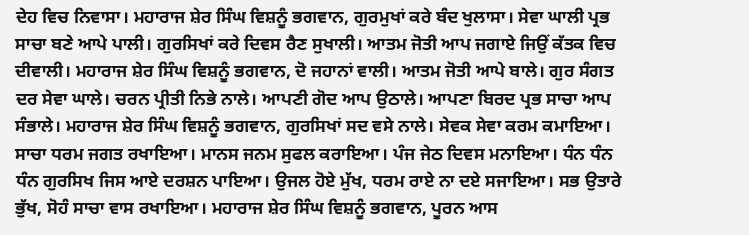ਦੇਹ ਵਿਚ ਨਿਵਾਸਾ। ਮਹਾਰਾਜ ਸ਼ੇਰ ਸਿੰਘ ਵਿਸ਼ਨੂੰ ਭਗਵਾਨ, ਗੁਰਮੁਖਾਂ ਕਰੇ ਬੰਦ ਖੁਲਾਸਾ। ਸੇਵਾ ਘਾਲੀ ਪ੍ਰਭ ਸਾਚਾ ਬਣੇ ਆਪੇ ਪਾਲੀ। ਗੁਰਸਿਖਾਂ ਕਰੇ ਦਿਵਸ ਰੈਣ ਸੁਖਾਲੀ। ਆਤਮ ਜੋਤੀ ਆਪ ਜਗਾਏ ਜਿਉਂ ਕੱਤਕ ਵਿਚ ਦੀਵਾਲੀ। ਮਹਾਰਾਜ ਸ਼ੇਰ ਸਿੰਘ ਵਿਸ਼ਨੂੰ ਭਗਵਾਨ, ਦੋ ਜਹਾਨਾਂ ਵਾਲੀ। ਆਤਮ ਜੋਤੀ ਆਪੇ ਬਾਲੇ। ਗੁਰ ਸੰਗਤ ਦਰ ਸੇਵਾ ਘਾਲੇ। ਚਰਨ ਪ੍ਰੀਤੀ ਨਿਭੇ ਨਾਲੇ। ਆਪਣੀ ਗੋਦ ਆਪ ਉਠਾਲੇ। ਆਪਣਾ ਬਿਰਦ ਪ੍ਰਭ ਸਾਚਾ ਆਪ ਸੰਭਾਲੇ। ਮਹਾਰਾਜ ਸ਼ੇਰ ਸਿੰਘ ਵਿਸ਼ਨੂੰ ਭਗਵਾਨ, ਗੁਰਸਿਖਾਂ ਸਦ ਵਸੇ ਨਾਲੇ। ਸੇਵਕ ਸੇਵਾ ਕਰਮ ਕਮਾਇਆ। ਸਾਚਾ ਧਰਮ ਜਗਤ ਰਖਾਇਆ। ਮਾਨਸ ਜਨਮ ਸੁਫਲ ਕਰਾਇਆ। ਪੰਜ ਜੇਠ ਦਿਵਸ ਮਨਾਇਆ। ਧੰਨ ਧੰਨ ਧੰਨ ਗੁਰਸਿਖ ਜਿਸ ਆਏ ਦਰਸ਼ਨ ਪਾਇਆ। ਉਜਲ ਹੋਏ ਮੁੱਖ, ਧਰਮ ਰਾਏ ਨਾ ਦਏ ਸਜਾਇਆ। ਸਭ ਉਤਾਰੇ ਭੁੱਖ, ਸੋਹੰ ਸਾਚਾ ਵਾਸ ਰਖਾਇਆ। ਮਹਾਰਾਜ ਸ਼ੇਰ ਸਿੰਘ ਵਿਸ਼ਨੂੰ ਭਗਵਾਨ, ਪੂਰਨ ਆਸ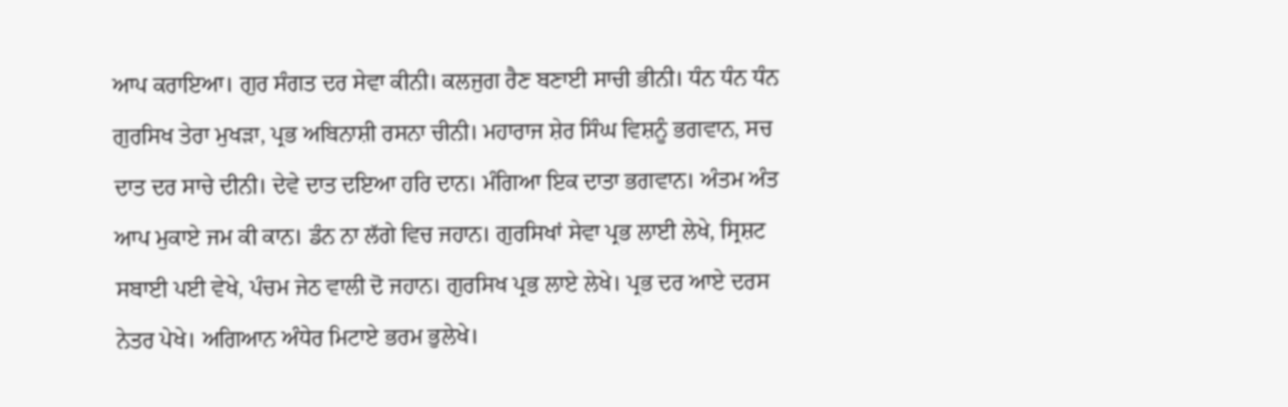ਆਪ ਕਰਾਇਆ। ਗੁਰ ਸੰਗਤ ਦਰ ਸੇਵਾ ਕੀਨੀ। ਕਲਜੁਗ ਰੈਣ ਬਣਾਈ ਸਾਚੀ ਭੀਨੀ। ਧੰਨ ਧੰਨ ਧੰਨ ਗੁਰਸਿਖ ਤੇਰਾ ਮੁਖੜਾ, ਪ੍ਰਭ ਅਬਿਨਾਸ਼ੀ ਰਸਨਾ ਚੀਨੀ। ਮਹਾਰਾਜ ਸ਼ੇਰ ਸਿੰਘ ਵਿਸ਼ਨੂੰ ਭਗਵਾਨ, ਸਚ ਦਾਤ ਦਰ ਸਾਚੇ ਦੀਨੀ। ਦੇਵੇ ਦਾਤ ਦਇਆ ਹਰਿ ਦਾਨ। ਮੰਗਿਆ ਇਕ ਦਾਤਾ ਭਗਵਾਨ। ਅੰਤਮ ਅੰਤ ਆਪ ਮੁਕਾਏ ਜਮ ਕੀ ਕਾਨ। ਡੰਨ ਨਾ ਲੱਗੇ ਵਿਚ ਜਹਾਨ। ਗੁਰਸਿਖਾਂ ਸੇਵਾ ਪ੍ਰਭ ਲਾਈ ਲੇਖੇ, ਸ੍ਰਿਸ਼ਟ ਸਬਾਈ ਪਈ ਵੇਖੇ, ਪੰਚਮ ਜੇਠ ਵਾਲੀ ਦੋ ਜਹਾਨ। ਗੁਰਸਿਖ ਪ੍ਰਭ ਲਾਏ ਲੇਖੇ। ਪ੍ਰਭ ਦਰ ਆਏ ਦਰਸ ਨੇਤਰ ਪੇਖੇ। ਅਗਿਆਨ ਅੰਧੇਰ ਮਿਟਾਏ ਭਰਮ ਭੁਲੇਖੇ।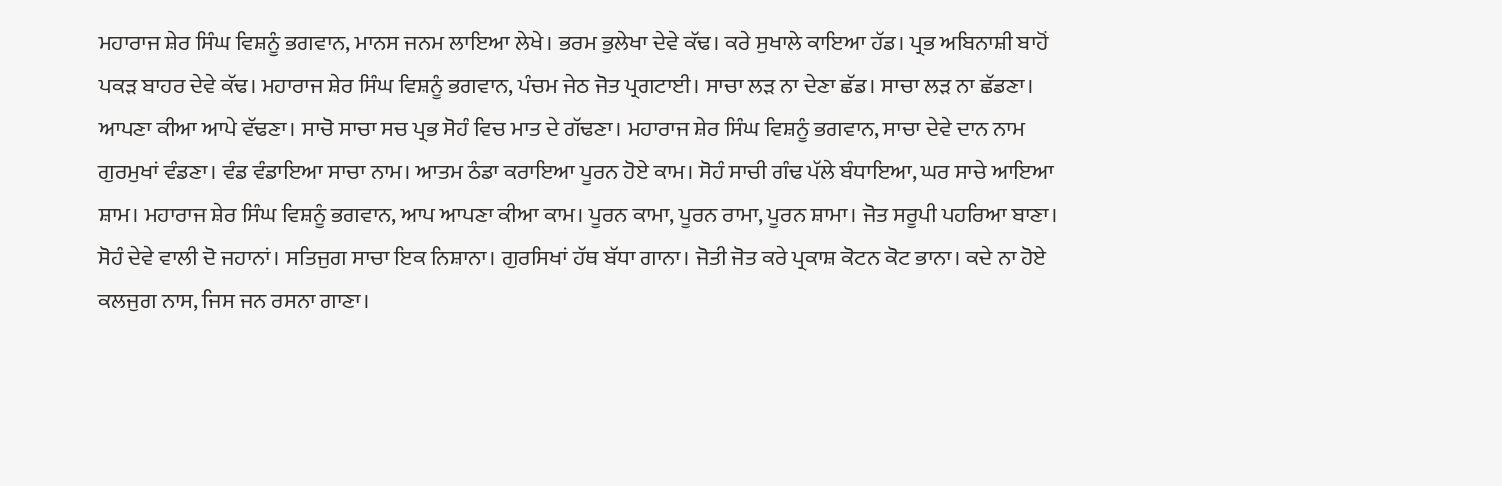ਮਹਾਰਾਜ ਸ਼ੇਰ ਸਿੰਘ ਵਿਸ਼ਨੂੰ ਭਗਵਾਨ, ਮਾਨਸ ਜਨਮ ਲਾਇਆ ਲੇਖੇ। ਭਰਮ ਭੁਲੇਖਾ ਦੇਵੇ ਕੱਢ। ਕਰੇ ਸੁਖਾਲੇ ਕਾਇਆ ਹੱਡ। ਪ੍ਰਭ ਅਬਿਨਾਸ਼ੀ ਬਾਹੋਂ ਪਕੜ ਬਾਹਰ ਦੇਵੇ ਕੱਢ। ਮਹਾਰਾਜ ਸ਼ੇਰ ਸਿੰਘ ਵਿਸ਼ਨੂੰ ਭਗਵਾਨ, ਪੰਚਮ ਜੇਠ ਜੋਤ ਪ੍ਰਗਟਾਈ। ਸਾਚਾ ਲੜ ਨਾ ਦੇਣਾ ਛੱਡ। ਸਾਚਾ ਲੜ ਨਾ ਛੱਡਣਾ। ਆਪਣਾ ਕੀਆ ਆਪੇ ਵੱਢਣਾ। ਸਾਚੋ ਸਾਚਾ ਸਚ ਪ੍ਰਭ ਸੋਹੰ ਵਿਚ ਮਾਤ ਦੇ ਗੱਢਣਾ। ਮਹਾਰਾਜ ਸ਼ੇਰ ਸਿੰਘ ਵਿਸ਼ਨੂੰ ਭਗਵਾਨ, ਸਾਚਾ ਦੇਵੇ ਦਾਨ ਨਾਮ ਗੁਰਮੁਖਾਂ ਵੰਡਣਾ। ਵੰਡ ਵੰਡਾਇਆ ਸਾਚਾ ਨਾਮ। ਆਤਮ ਠੰਡਾ ਕਰਾਇਆ ਪੂਰਨ ਹੋਏ ਕਾਮ। ਸੋਹੰ ਸਾਚੀ ਗੰਢ ਪੱਲੇ ਬੰਧਾਇਆ, ਘਰ ਸਾਚੇ ਆਇਆ ਸ਼ਾਮ। ਮਹਾਰਾਜ ਸ਼ੇਰ ਸਿੰਘ ਵਿਸ਼ਨੂੰ ਭਗਵਾਨ, ਆਪ ਆਪਣਾ ਕੀਆ ਕਾਮ। ਪੂਰਨ ਕਾਮਾ, ਪੂਰਨ ਰਾਮਾ, ਪੂਰਨ ਸ਼ਾਮਾ। ਜੋਤ ਸਰੂਪੀ ਪਹਰਿਆ ਬਾਣਾ। ਸੋਹੰ ਦੇਵੇ ਵਾਲੀ ਦੋ ਜਹਾਨਾਂ। ਸਤਿਜੁਗ ਸਾਚਾ ਇਕ ਨਿਸ਼ਾਨਾ। ਗੁਰਸਿਖਾਂ ਹੱਥ ਬੱਧਾ ਗਾਨਾ। ਜੋਤੀ ਜੋਤ ਕਰੇ ਪ੍ਰਕਾਸ਼ ਕੋਟਨ ਕੋਟ ਭਾਨਾ। ਕਦੇ ਨਾ ਹੋਏ ਕਲਜੁਗ ਨਾਸ, ਜਿਸ ਜਨ ਰਸਨਾ ਗਾਣਾ।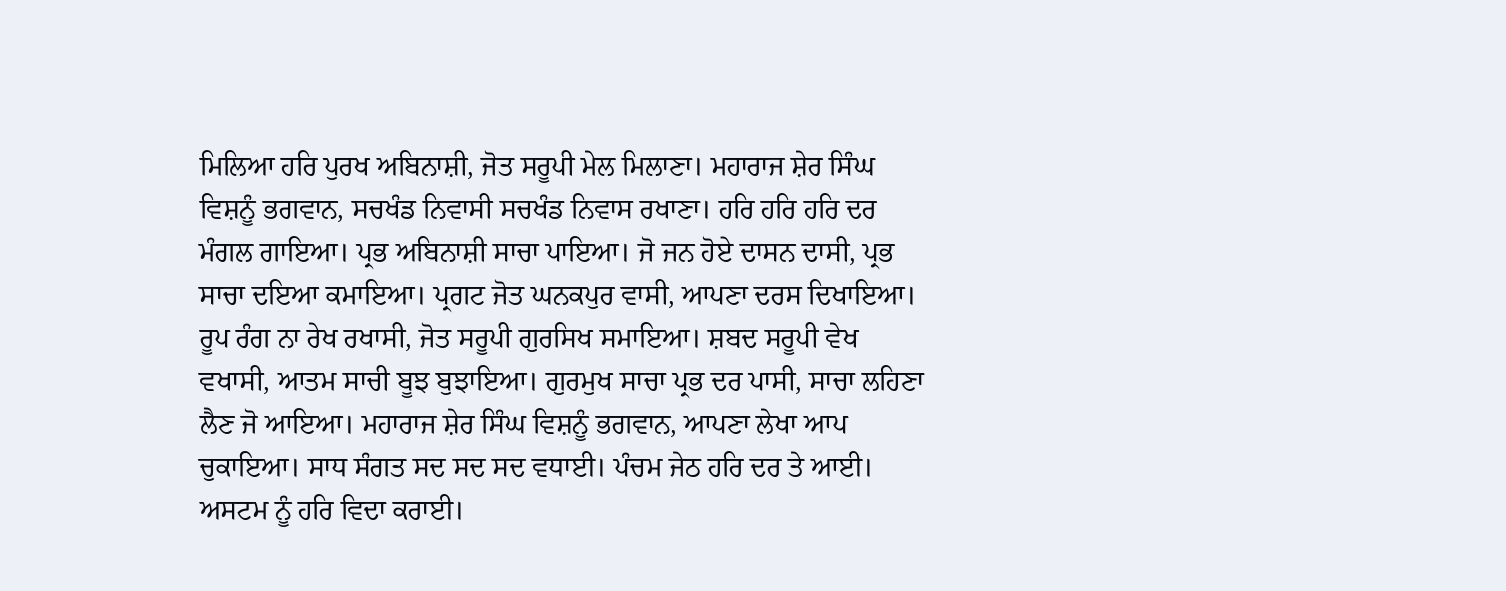ਮਿਲਿਆ ਹਰਿ ਪੁਰਖ ਅਬਿਨਾਸ਼ੀ, ਜੋਤ ਸਰੂਪੀ ਮੇਲ ਮਿਲਾਣਾ। ਮਹਾਰਾਜ ਸ਼ੇਰ ਸਿੰਘ ਵਿਸ਼ਨੂੰ ਭਗਵਾਨ, ਸਚਖੰਡ ਨਿਵਾਸੀ ਸਚਖੰਡ ਨਿਵਾਸ ਰਖਾਣਾ। ਹਰਿ ਹਰਿ ਹਰਿ ਦਰ ਮੰਗਲ ਗਾਇਆ। ਪ੍ਰਭ ਅਬਿਨਾਸ਼ੀ ਸਾਚਾ ਪਾਇਆ। ਜੋ ਜਨ ਹੋਏ ਦਾਸਨ ਦਾਸੀ, ਪ੍ਰਭ ਸਾਚਾ ਦਇਆ ਕਮਾਇਆ। ਪ੍ਰਗਟ ਜੋਤ ਘਨਕਪੁਰ ਵਾਸੀ, ਆਪਣਾ ਦਰਸ ਦਿਖਾਇਆ। ਰੂਪ ਰੰਗ ਨਾ ਰੇਖ ਰਖਾਸੀ, ਜੋਤ ਸਰੂਪੀ ਗੁਰਸਿਖ ਸਮਾਇਆ। ਸ਼ਬਦ ਸਰੂਪੀ ਵੇਖ ਵਖਾਸੀ, ਆਤਮ ਸਾਚੀ ਬੂਝ ਬੁਝਾਇਆ। ਗੁਰਮੁਖ ਸਾਚਾ ਪ੍ਰਭ ਦਰ ਪਾਸੀ, ਸਾਚਾ ਲਹਿਣਾ ਲੈਣ ਜੋ ਆਇਆ। ਮਹਾਰਾਜ ਸ਼ੇਰ ਸਿੰਘ ਵਿਸ਼ਨੂੰ ਭਗਵਾਨ, ਆਪਣਾ ਲੇਖਾ ਆਪ ਚੁਕਾਇਆ। ਸਾਧ ਸੰਗਤ ਸਦ ਸਦ ਸਦ ਵਧਾਈ। ਪੰਚਮ ਜੇਠ ਹਰਿ ਦਰ ਤੇ ਆਈ। ਅਸਟਮ ਨੂੰ ਹਰਿ ਵਿਦਾ ਕਰਾਈ।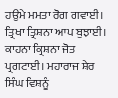ਹਉਮੇ ਮਮਤਾ ਰੋਗ ਗਵਾਈ। ਤ੍ਰਿਖਾ ਤ੍ਰਿਸ਼ਨਾ ਆਪ ਬੁਝਾਈ। ਕਾਹਨਾ ਕ੍ਰਿਸ਼ਨਾ ਜੋਤ ਪ੍ਰਗਟਾਈ। ਮਹਾਰਾਜ ਸ਼ੇਰ ਸਿੰਘ ਵਿਸ਼ਨੂੰ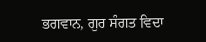ਭਗਵਾਨ, ਗੁਰ ਸੰਗਤ ਵਿਦਾ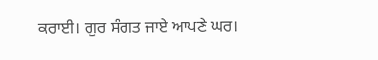ਕਰਾਈ। ਗੁਰ ਸੰਗਤ ਜਾਏ ਆਪਣੇ ਘਰ।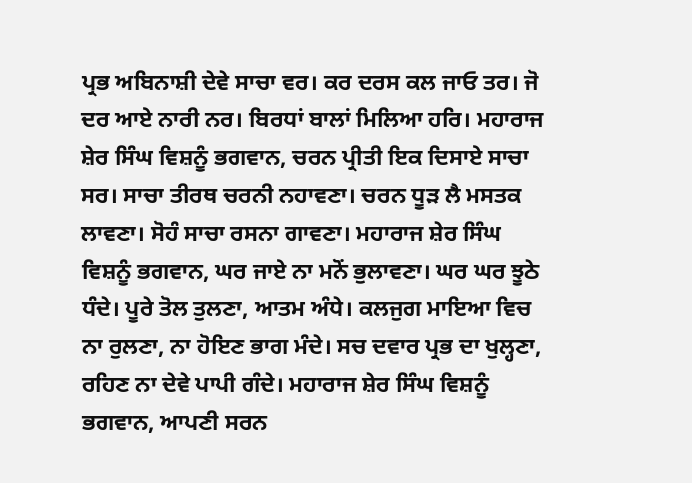ਪ੍ਰਭ ਅਬਿਨਾਸ਼ੀ ਦੇਵੇ ਸਾਚਾ ਵਰ। ਕਰ ਦਰਸ ਕਲ ਜਾਓ ਤਰ। ਜੋ ਦਰ ਆਏ ਨਾਰੀ ਨਰ। ਬਿਰਧਾਂ ਬਾਲਾਂ ਮਿਲਿਆ ਹਰਿ। ਮਹਾਰਾਜ ਸ਼ੇਰ ਸਿੰਘ ਵਿਸ਼ਨੂੰ ਭਗਵਾਨ, ਚਰਨ ਪ੍ਰੀਤੀ ਇਕ ਦਿਸਾਏ ਸਾਚਾ ਸਰ। ਸਾਚਾ ਤੀਰਥ ਚਰਨੀ ਨਹਾਵਣਾ। ਚਰਨ ਧੂੜ ਲੈ ਮਸਤਕ ਲਾਵਣਾ। ਸੋਹੰ ਸਾਚਾ ਰਸਨਾ ਗਾਵਣਾ। ਮਹਾਰਾਜ ਸ਼ੇਰ ਸਿੰਘ ਵਿਸ਼ਨੂੰ ਭਗਵਾਨ, ਘਰ ਜਾਏ ਨਾ ਮਨੋਂ ਭੁਲਾਵਣਾ। ਘਰ ਘਰ ਝੂਠੇ ਧੰਦੇ। ਪੂਰੇ ਤੋਲ ਤੁਲਣਾ, ਆਤਮ ਅੰਧੇ। ਕਲਜੁਗ ਮਾਇਆ ਵਿਚ ਨਾ ਰੁਲਣਾ, ਨਾ ਹੋਇਣ ਭਾਗ ਮੰਦੇ। ਸਚ ਦਵਾਰ ਪ੍ਰਭ ਦਾ ਖੁਲ੍ਹਣਾ, ਰਹਿਣ ਨਾ ਦੇਵੇ ਪਾਪੀ ਗੰਦੇ। ਮਹਾਰਾਜ ਸ਼ੇਰ ਸਿੰਘ ਵਿਸ਼ਨੂੰ ਭਗਵਾਨ, ਆਪਣੀ ਸਰਨ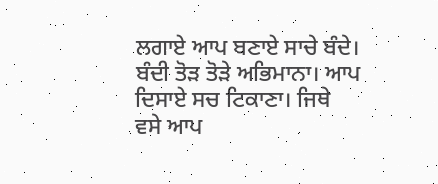ਲਗਾਏ ਆਪ ਬਣਾਏ ਸਾਚੇ ਬੰਦੇ। ਬੰਦੀ ਤੋੜ ਤੋੜੇ ਅਭਿਮਾਨਾ। ਆਪ ਦਿਸਾਏ ਸਚ ਟਿਕਾਣਾ। ਜਿਥੇ ਵਸੇ ਆਪ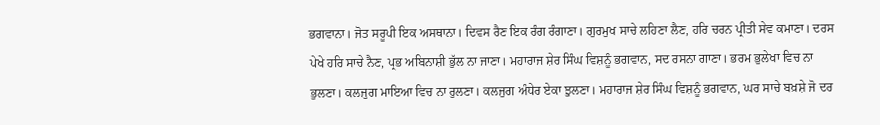ਭਗਵਾਨਾ। ਜੋਤ ਸਰੂਪੀ ਇਕ ਅਸਥਾਨਾ। ਦਿਵਸ ਰੈਣ ਇਕ ਰੰਗ ਰੰਗਾਣਾ। ਗੁਰਮੁਖ ਸਾਚੇ ਲਹਿਣਾ ਲੈਣ, ਹਰਿ ਚਰਨ ਪ੍ਰੀਤੀ ਸੇਵ ਕਮਾਣਾ। ਦਰਸ ਪੇਖੇ ਹਰਿ ਸਾਚੇ ਨੈਣ, ਪ੍ਰਭ ਅਬਿਨਾਸ਼ੀ ਭੁੱਲ ਨਾ ਜਾਣਾ। ਮਹਾਰਾਜ ਸ਼ੇਰ ਸਿੰਘ ਵਿਸ਼ਨੂੰ ਭਗਵਾਨ, ਸਦ ਰਸਨਾ ਗਾਣਾ। ਭਰਮ ਭੁਲੇਖਾ ਵਿਚ ਨਾ ਭੁਲਣਾ। ਕਲਜੁਗ ਮਾਇਆ ਵਿਚ ਨਾ ਰੁਲਣਾ। ਕਲਜੁਗ ਅੰਧੇਰ ਏਕਾ ਝੁਲਣਾ। ਮਹਾਰਾਜ ਸ਼ੇਰ ਸਿੰਘ ਵਿਸ਼ਨੂੰ ਭਗਵਾਨ, ਘਰ ਸਾਚੇ ਬਖ਼ਸ਼ੇ ਜੋ ਦਰ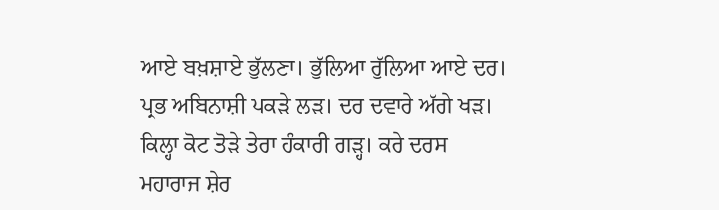ਆਏ ਬਖ਼ਸ਼ਾਏ ਭੁੱਲਣਾ। ਭੁੱਲਿਆ ਰੁੱਲਿਆ ਆਏ ਦਰ। ਪ੍ਰਭ ਅਬਿਨਾਸ਼ੀ ਪਕੜੇ ਲੜ। ਦਰ ਦਵਾਰੇ ਅੱਗੇ ਖੜ। ਕਿਲ੍ਹਾ ਕੋਟ ਤੋੜੇ ਤੇਰਾ ਹੰਕਾਰੀ ਗੜ੍ਹ। ਕਰੇ ਦਰਸ ਮਹਾਰਾਜ ਸ਼ੇਰ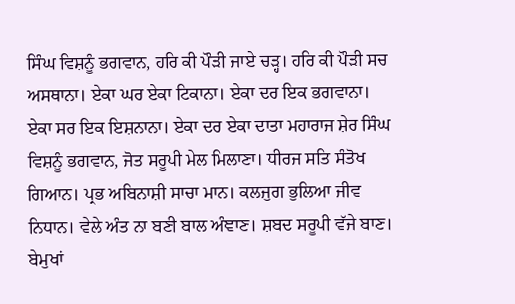ਸਿੰਘ ਵਿਸ਼ਨੂੰ ਭਗਵਾਨ, ਹਰਿ ਕੀ ਪੌੜੀ ਜਾਏ ਚੜ੍ਹ। ਹਰਿ ਕੀ ਪੌੜੀ ਸਚ ਅਸਥਾਨਾ। ਏਕਾ ਘਰ ਏਕਾ ਟਿਕਾਨਾ। ਏਕਾ ਦਰ ਇਕ ਭਗਵਾਨਾ। ਏਕਾ ਸਰ ਇਕ ਇਸ਼ਨਾਨਾ। ਏਕਾ ਦਰ ਏਕਾ ਦਾਤਾ ਮਹਾਰਾਜ ਸ਼ੇਰ ਸਿੰਘ ਵਿਸ਼ਨੂੰ ਭਗਵਾਨ, ਜੋਤ ਸਰੂਪੀ ਮੇਲ ਮਿਲਾਣਾ। ਧੀਰਜ ਸਤਿ ਸੰਤੋਖ ਗਿਆਨ। ਪ੍ਰਭ ਅਬਿਨਾਸ਼ੀ ਸਾਚਾ ਮਾਨ। ਕਲਜੁਗ ਭੁਲਿਆ ਜੀਵ ਨਿਧਾਨ। ਵੇਲੇ ਅੰਤ ਨਾ ਬਣੀ ਬਾਲ ਅੰਞਾਣ। ਸ਼ਬਦ ਸਰੂਪੀ ਵੱਜੇ ਬਾਣ। ਬੇਮੁਖਾਂ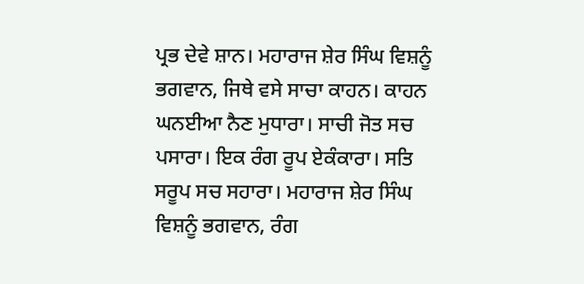ਪ੍ਰਭ ਦੇਵੇ ਸ਼ਾਨ। ਮਹਾਰਾਜ ਸ਼ੇਰ ਸਿੰਘ ਵਿਸ਼ਨੂੰ ਭਗਵਾਨ, ਜਿਥੇ ਵਸੇ ਸਾਚਾ ਕਾਹਨ। ਕਾਹਨ ਘਨਈਆ ਨੈਣ ਮੁਧਾਰਾ। ਸਾਚੀ ਜੋਤ ਸਚ ਪਸਾਰਾ। ਇਕ ਰੰਗ ਰੂਪ ਏਕੰਕਾਰਾ। ਸਤਿ ਸਰੂਪ ਸਚ ਸਹਾਰਾ। ਮਹਾਰਾਜ ਸ਼ੇਰ ਸਿੰਘ ਵਿਸ਼ਨੂੰ ਭਗਵਾਨ, ਰੰਗ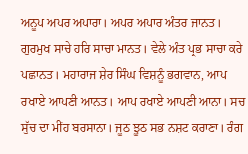ਅਨੂਪ ਅਪਰ ਅਪਾਰਾ। ਅਪਰ ਅਪਾਰ ਅੰਤਰ ਜਾਨਤ। ਗੁਰਮੁਖ ਸਾਚੇ ਹਰਿ ਸਾਚਾ ਮਾਨਤ। ਵੇਲੇ ਅੰਤ ਪ੍ਰਭ ਸਾਚਾ ਕਰੇ ਪਛਾਨਤ। ਮਹਾਰਾਜ ਸ਼ੇਰ ਸਿੰਘ ਵਿਸ਼ਨੂੰ ਭਗਵਾਨ, ਆਪ ਰਖਾਏ ਆਪਣੀ ਆਨਤ। ਆਪ ਰਖਾਏ ਆਪਣੀ ਆਨਾ। ਸਚ ਸੁੱਚ ਦਾ ਮੀਂਹ ਬਰਸਾਨਾ। ਜੂਠ ਝੂਠ ਸਭ ਨਸ਼ਟ ਕਰਾਣਾ। ਰੰਗ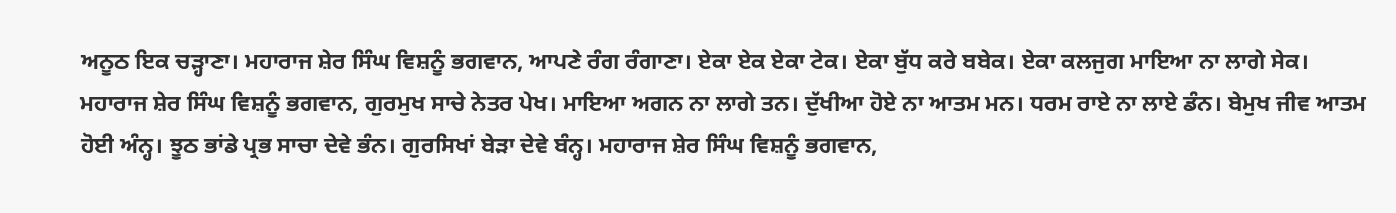ਅਨੂਠ ਇਕ ਚੜ੍ਹਾਣਾ। ਮਹਾਰਾਜ ਸ਼ੇਰ ਸਿੰਘ ਵਿਸ਼ਨੂੰ ਭਗਵਾਨ, ਆਪਣੇ ਰੰਗ ਰੰਗਾਣਾ। ਏਕਾ ਏਕ ਏਕਾ ਟੇਕ। ਏਕਾ ਬੁੱਧ ਕਰੇ ਬਬੇਕ। ਏਕਾ ਕਲਜੁਗ ਮਾਇਆ ਨਾ ਲਾਗੇ ਸੇਕ। ਮਹਾਰਾਜ ਸ਼ੇਰ ਸਿੰਘ ਵਿਸ਼ਨੂੰ ਭਗਵਾਨ, ਗੁਰਮੁਖ ਸਾਚੇ ਨੇਤਰ ਪੇਖ। ਮਾਇਆ ਅਗਨ ਨਾ ਲਾਗੇ ਤਨ। ਦੁੱਖੀਆ ਹੋਏ ਨਾ ਆਤਮ ਮਨ। ਧਰਮ ਰਾਏ ਨਾ ਲਾਏ ਡੰਨ। ਬੇਮੁਖ ਜੀਵ ਆਤਮ ਹੋਈ ਅੰਨ੍ਹ। ਝੂਠ ਭਾਂਡੇ ਪ੍ਰਭ ਸਾਚਾ ਦੇਵੇ ਭੰਨ। ਗੁਰਸਿਖਾਂ ਬੇੜਾ ਦੇਵੇ ਬੰਨ੍ਹ। ਮਹਾਰਾਜ ਸ਼ੇਰ ਸਿੰਘ ਵਿਸ਼ਨੂੰ ਭਗਵਾਨ,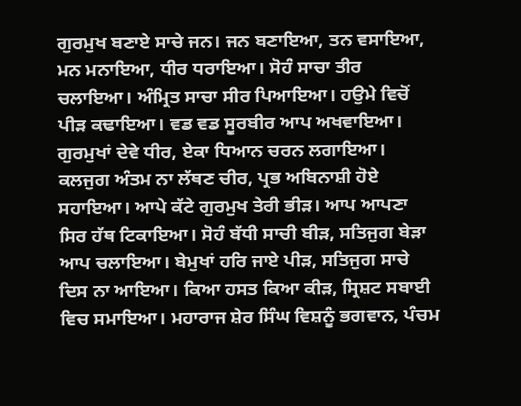ਗੁਰਮੁਖ ਬਣਾਏ ਸਾਚੇ ਜਨ। ਜਨ ਬਣਾਇਆ, ਤਨ ਵਸਾਇਆ, ਮਨ ਮਨਾਇਆ, ਧੀਰ ਧਰਾਇਆ। ਸੋਹੰ ਸਾਚਾ ਤੀਰ ਚਲਾਇਆ। ਅੰਮ੍ਰਿਤ ਸਾਚਾ ਸੀਰ ਪਿਆਇਆ। ਹਉਮੇ ਵਿਚੋਂ ਪੀੜ ਕਢਾਇਆ। ਵਡ ਵਡ ਸੂਰਬੀਰ ਆਪ ਅਖਵਾਇਆ। ਗੁਰਮੁਖਾਂ ਦੇਵੇ ਧੀਰ, ਏਕਾ ਧਿਆਨ ਚਰਨ ਲਗਾਇਆ। ਕਲਜੁਗ ਅੰਤਮ ਨਾ ਲੱਥਣ ਚੀਰ, ਪ੍ਰਭ ਅਬਿਨਾਸ਼ੀ ਹੋਏ ਸਹਾਇਆ। ਆਪੇ ਕੱਟੇ ਗੁਰਮੁਖ ਤੇਰੀ ਭੀੜ। ਆਪ ਆਪਣਾ ਸਿਰ ਹੱਥ ਟਿਕਾਇਆ। ਸੋਹੰ ਬੱਧੀ ਸਾਚੀ ਬੀੜ, ਸਤਿਜੁਗ ਬੇੜਾ ਆਪ ਚਲਾਇਆ। ਬੇਮੁਖਾਂ ਹਰਿ ਜਾਏ ਪੀੜ, ਸਤਿਜੁਗ ਸਾਚੇ ਦਿਸ ਨਾ ਆਇਆ। ਕਿਆ ਹਸਤ ਕਿਆ ਕੀੜ, ਸ੍ਰਿਸ਼ਟ ਸਬਾਈ ਵਿਚ ਸਮਾਇਆ। ਮਹਾਰਾਜ ਸ਼ੇਰ ਸਿੰਘ ਵਿਸ਼ਨੂੰ ਭਗਵਾਨ, ਪੰਚਮ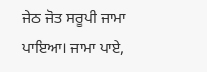ਜੇਠ ਜੋਤ ਸਰੂਪੀ ਜਾਮਾ ਪਾਇਆ। ਜਾਮਾ ਪਾਏ,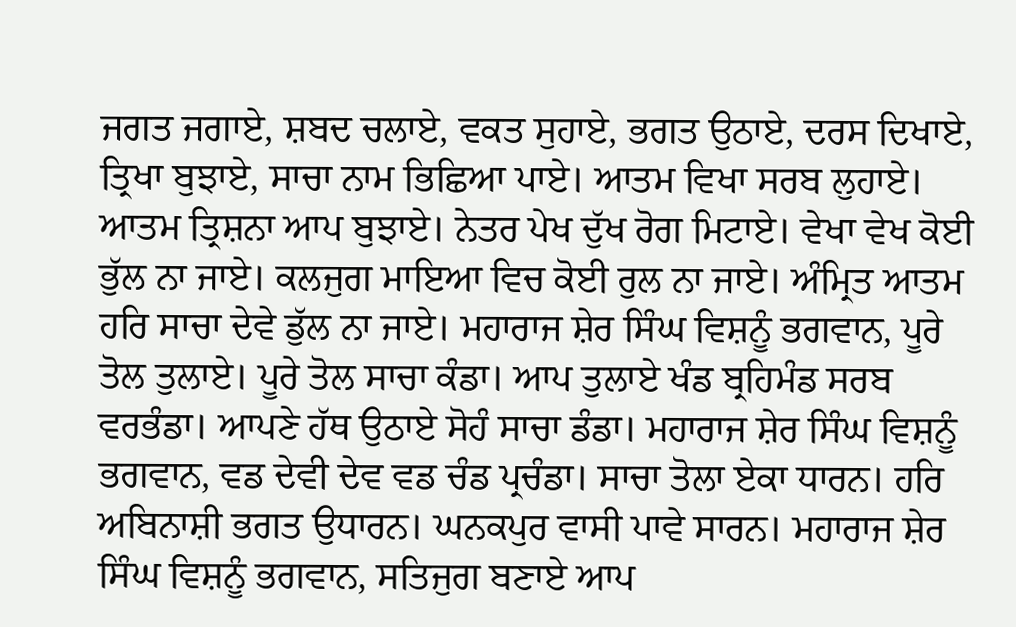ਜਗਤ ਜਗਾਏ, ਸ਼ਬਦ ਚਲਾਏ, ਵਕਤ ਸੁਹਾਏ, ਭਗਤ ਉਠਾਏ, ਦਰਸ ਦਿਖਾਏ, ਤ੍ਰਿਖਾ ਬੁਝਾਏ, ਸਾਚਾ ਨਾਮ ਭਿਛਿਆ ਪਾਏ। ਆਤਮ ਵਿਖਾ ਸਰਬ ਲੁਹਾਏ। ਆਤਮ ਤ੍ਰਿਸ਼ਨਾ ਆਪ ਬੁਝਾਏ। ਨੇਤਰ ਪੇਖ ਦੁੱਖ ਰੋਗ ਮਿਟਾਏ। ਵੇਖਾ ਵੇਖ ਕੋਈ ਭੁੱਲ ਨਾ ਜਾਏ। ਕਲਜੁਗ ਮਾਇਆ ਵਿਚ ਕੋਈ ਰੁਲ ਨਾ ਜਾਏ। ਅੰਮ੍ਰਿਤ ਆਤਮ ਹਰਿ ਸਾਚਾ ਦੇਵੇ ਡੁੱਲ ਨਾ ਜਾਏ। ਮਹਾਰਾਜ ਸ਼ੇਰ ਸਿੰਘ ਵਿਸ਼ਨੂੰ ਭਗਵਾਨ, ਪੂਰੇ ਤੋਲ ਤੁਲਾਏ। ਪੂਰੇ ਤੋਲ ਸਾਚਾ ਕੰਡਾ। ਆਪ ਤੁਲਾਏ ਖੰਡ ਬ੍ਰਹਿਮੰਡ ਸਰਬ ਵਰਭੰਡਾ। ਆਪਣੇ ਹੱਥ ਉਠਾਏ ਸੋਹੰ ਸਾਚਾ ਡੰਡਾ। ਮਹਾਰਾਜ ਸ਼ੇਰ ਸਿੰਘ ਵਿਸ਼ਨੂੰ ਭਗਵਾਨ, ਵਡ ਦੇਵੀ ਦੇਵ ਵਡ ਚੰਡ ਪ੍ਰਚੰਡਾ। ਸਾਚਾ ਤੋਲਾ ਏਕਾ ਧਾਰਨ। ਹਰਿ ਅਬਿਨਾਸ਼ੀ ਭਗਤ ਉਧਾਰਨ। ਘਨਕਪੁਰ ਵਾਸੀ ਪਾਵੇ ਸਾਰਨ। ਮਹਾਰਾਜ ਸ਼ੇਰ ਸਿੰਘ ਵਿਸ਼ਨੂੰ ਭਗਵਾਨ, ਸਤਿਜੁਗ ਬਣਾਏ ਆਪ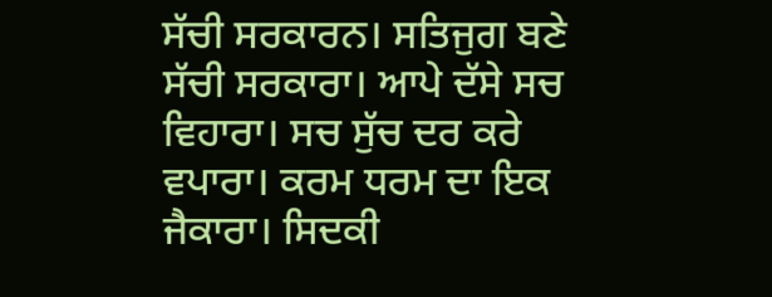ਸੱਚੀ ਸਰਕਾਰਨ। ਸਤਿਜੁਗ ਬਣੇ ਸੱਚੀ ਸਰਕਾਰਾ। ਆਪੇ ਦੱਸੇ ਸਚ ਵਿਹਾਰਾ। ਸਚ ਸੁੱਚ ਦਰ ਕਰੇ ਵਪਾਰਾ। ਕਰਮ ਧਰਮ ਦਾ ਇਕ ਜੈਕਾਰਾ। ਸਿਦਕੀ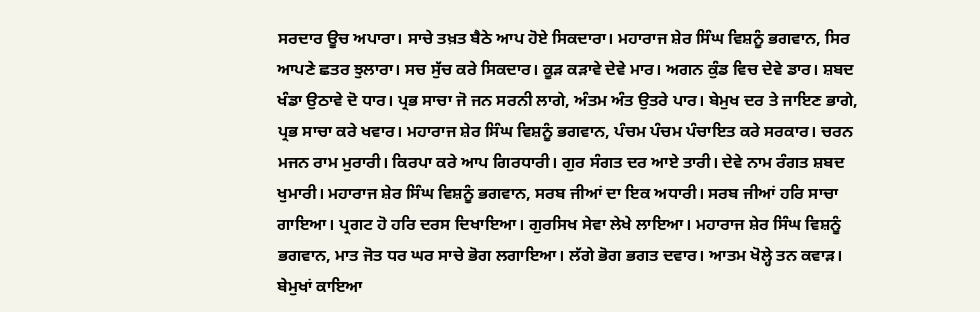ਸਰਦਾਰ ਊਚ ਅਪਾਰਾ। ਸਾਚੇ ਤਖ਼ਤ ਬੈਠੇ ਆਪ ਹੋਏ ਸਿਕਦਾਰਾ। ਮਹਾਰਾਜ ਸ਼ੇਰ ਸਿੰਘ ਵਿਸ਼ਨੂੰ ਭਗਵਾਨ, ਸਿਰ ਆਪਣੇ ਛਤਰ ਝੁਲਾਰਾ। ਸਚ ਸੁੱਚ ਕਰੇ ਸਿਕਦਾਰ। ਕੂੜ ਕੜਾਵੇ ਦੇਵੇ ਮਾਰ। ਅਗਨ ਕੁੰਡ ਵਿਚ ਦੇਵੇ ਡਾਰ। ਸ਼ਬਦ ਖੰਡਾ ਉਠਾਵੇ ਦੋ ਧਾਰ। ਪ੍ਰਭ ਸਾਚਾ ਜੋ ਜਨ ਸਰਨੀ ਲਾਗੇ, ਅੰਤਮ ਅੰਤ ਉਤਰੇ ਪਾਰ। ਬੇਮੁਖ ਦਰ ਤੇ ਜਾਇਣ ਭਾਗੇ, ਪ੍ਰਭ ਸਾਚਾ ਕਰੇ ਖਵਾਰ। ਮਹਾਰਾਜ ਸ਼ੇਰ ਸਿੰਘ ਵਿਸ਼ਨੂੰ ਭਗਵਾਨ, ਪੰਚਮ ਪੰਚਮ ਪੰਚਾਇਤ ਕਰੇ ਸਰਕਾਰ। ਚਰਨ ਮਜਨ ਰਾਮ ਮੁਰਾਰੀ। ਕਿਰਪਾ ਕਰੇ ਆਪ ਗਿਰਧਾਰੀ। ਗੁਰ ਸੰਗਤ ਦਰ ਆਏ ਤਾਰੀ। ਦੇਵੇ ਨਾਮ ਰੰਗਤ ਸ਼ਬਦ ਖੁਮਾਰੀ। ਮਹਾਰਾਜ ਸ਼ੇਰ ਸਿੰਘ ਵਿਸ਼ਨੂੰ ਭਗਵਾਨ, ਸਰਬ ਜੀਆਂ ਦਾ ਇਕ ਅਧਾਰੀ। ਸਰਬ ਜੀਆਂ ਹਰਿ ਸਾਚਾ ਗਾਇਆ। ਪ੍ਰਗਟ ਹੋ ਹਰਿ ਦਰਸ ਦਿਖਾਇਆ। ਗੁਰਸਿਖ ਸੇਵਾ ਲੇਖੇ ਲਾਇਆ। ਮਹਾਰਾਜ ਸ਼ੇਰ ਸਿੰਘ ਵਿਸ਼ਨੂੰ ਭਗਵਾਨ, ਮਾਤ ਜੋਤ ਧਰ ਘਰ ਸਾਚੇ ਭੋਗ ਲਗਾਇਆ। ਲੱਗੇ ਭੋਗ ਭਗਤ ਦਵਾਰ। ਆਤਮ ਖੋਲ੍ਹੇ ਤਨ ਕਵਾੜ। ਬੇਮੁਖਾਂ ਕਾਇਆ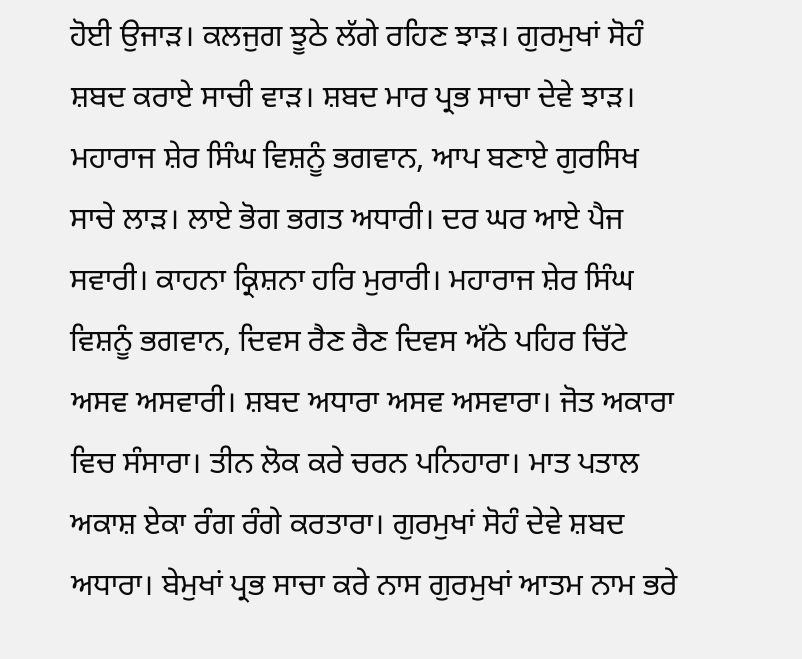ਹੋਈ ਉਜਾੜ। ਕਲਜੁਗ ਝੂਠੇ ਲੱਗੇ ਰਹਿਣ ਝਾੜ। ਗੁਰਮੁਖਾਂ ਸੋਹੰ ਸ਼ਬਦ ਕਰਾਏ ਸਾਚੀ ਵਾੜ। ਸ਼ਬਦ ਮਾਰ ਪ੍ਰਭ ਸਾਚਾ ਦੇਵੇ ਝਾੜ। ਮਹਾਰਾਜ ਸ਼ੇਰ ਸਿੰਘ ਵਿਸ਼ਨੂੰ ਭਗਵਾਨ, ਆਪ ਬਣਾਏ ਗੁਰਸਿਖ ਸਾਚੇ ਲਾੜ। ਲਾਏ ਭੋਗ ਭਗਤ ਅਧਾਰੀ। ਦਰ ਘਰ ਆਏ ਪੈਜ ਸਵਾਰੀ। ਕਾਹਨਾ ਕ੍ਰਿਸ਼ਨਾ ਹਰਿ ਮੁਰਾਰੀ। ਮਹਾਰਾਜ ਸ਼ੇਰ ਸਿੰਘ ਵਿਸ਼ਨੂੰ ਭਗਵਾਨ, ਦਿਵਸ ਰੈਣ ਰੈਣ ਦਿਵਸ ਅੱਠੇ ਪਹਿਰ ਚਿੱਟੇ ਅਸਵ ਅਸਵਾਰੀ। ਸ਼ਬਦ ਅਧਾਰਾ ਅਸਵ ਅਸਵਾਰਾ। ਜੋਤ ਅਕਾਰਾ ਵਿਚ ਸੰਸਾਰਾ। ਤੀਨ ਲੋਕ ਕਰੇ ਚਰਨ ਪਨਿਹਾਰਾ। ਮਾਤ ਪਤਾਲ ਅਕਾਸ਼ ਏਕਾ ਰੰਗ ਰੰਗੇ ਕਰਤਾਰਾ। ਗੁਰਮੁਖਾਂ ਸੋਹੰ ਦੇਵੇ ਸ਼ਬਦ ਅਧਾਰਾ। ਬੇਮੁਖਾਂ ਪ੍ਰਭ ਸਾਚਾ ਕਰੇ ਨਾਸ ਗੁਰਮੁਖਾਂ ਆਤਮ ਨਾਮ ਭਰੇ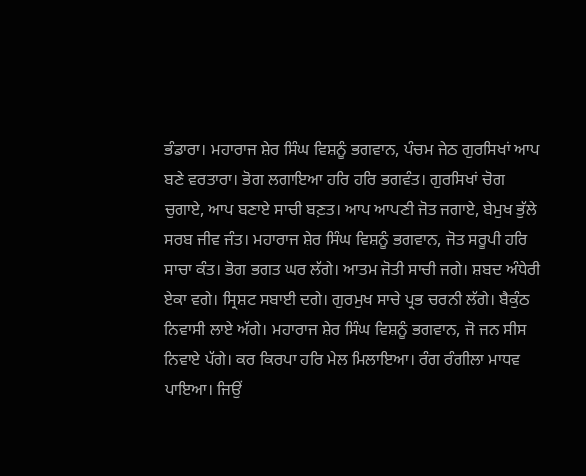ਭੰਡਾਰਾ। ਮਹਾਰਾਜ ਸ਼ੇਰ ਸਿੰਘ ਵਿਸ਼ਨੂੰ ਭਗਵਾਨ, ਪੰਚਮ ਜੇਠ ਗੁਰਸਿਖਾਂ ਆਪ ਬਣੇ ਵਰਤਾਰਾ। ਭੋਗ ਲਗਾਇਆ ਹਰਿ ਹਰਿ ਭਗਵੰਤ। ਗੁਰਸਿਖਾਂ ਚੋਗ ਚੁਗਾਏ, ਆਪ ਬਣਾਏ ਸਾਚੀ ਬਣ਼ਤ। ਆਪ ਆਪਣੀ ਜੋਤ ਜਗਾਏ, ਬੇਮੁਖ ਭੁੱਲੇ ਸਰਬ ਜੀਵ ਜੰਤ। ਮਹਾਰਾਜ ਸ਼ੇਰ ਸਿੰਘ ਵਿਸ਼ਨੂੰ ਭਗਵਾਨ, ਜੋਤ ਸਰੂਪੀ ਹਰਿ ਸਾਚਾ ਕੰਤ। ਭੋਗ ਭਗਤ ਘਰ ਲੱਗੇ। ਆਤਮ ਜੋਤੀ ਸਾਚੀ ਜਗੇ। ਸ਼ਬਦ ਅੰਧੇਰੀ ਏਕਾ ਵਗੇ। ਸ੍ਰਿਸ਼ਟ ਸਬਾਈ ਦਗੇ। ਗੁਰਮੁਖ ਸਾਚੇ ਪ੍ਰਭ ਚਰਨੀ ਲੱਗੇ। ਬੈਕੁੰਠ ਨਿਵਾਸੀ ਲਾਏ ਅੱਗੇ। ਮਹਾਰਾਜ ਸ਼ੇਰ ਸਿੰਘ ਵਿਸ਼ਨੂੰ ਭਗਵਾਨ, ਜੋ ਜਨ ਸੀਸ ਨਿਵਾਏ ਪੱਗੇ। ਕਰ ਕਿਰਪਾ ਹਰਿ ਮੇਲ ਮਿਲਾਇਆ। ਰੰਗ ਰੰਗੀਲਾ ਮਾਧਵ ਪਾਇਆ। ਜਿਉਂ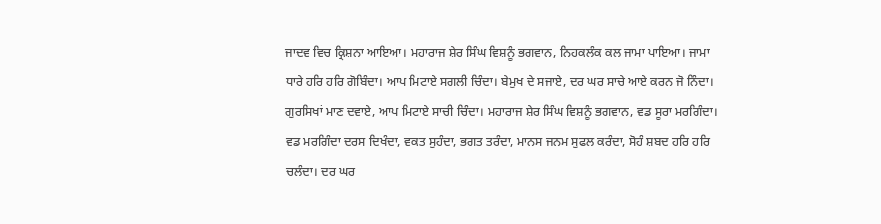ਜਾਦਵ ਵਿਚ ਕ੍ਰਿਸ਼ਨਾ ਆਇਆ। ਮਹਾਰਾਜ ਸ਼ੇਰ ਸਿੰਘ ਵਿਸ਼ਨੂੰ ਭਗਵਾਨ, ਨਿਹਕਲੰਕ ਕਲ ਜਾਮਾ ਪਾਇਆ। ਜਾਮਾ ਧਾਰੇ ਹਰਿ ਹਰਿ ਗੋਬਿੰਦਾ। ਆਪ ਮਿਟਾਏ ਸਗਲੀ ਚਿੰਦਾ। ਬੇਮੁਖ ਦੇ ਸਜਾਏ, ਦਰ ਘਰ ਸਾਚੇ ਆਏ ਕਰਨ ਜੋ ਨਿੰਦਾ। ਗੁਰਸਿਖਾਂ ਮਾਣ ਦਵਾਏ, ਆਪ ਮਿਟਾਏ ਸਾਚੀ ਚਿੰਦਾ। ਮਹਾਰਾਜ ਸ਼ੇਰ ਸਿੰਘ ਵਿਸ਼ਨੂੰ ਭਗਵਾਨ, ਵਡ ਸੂਰਾ ਮਰਗਿੰਦਾ। ਵਡ ਮਰਗਿੰਦਾ ਦਰਸ ਦਿਖੰਦਾ, ਵਕਤ ਸੁਹੰਦਾ, ਭਗਤ ਤਰੰਦਾ, ਮਾਨਸ ਜਨਮ ਸੁਫਲ ਕਰੰਦਾ, ਸੋਹੰ ਸ਼ਬਦ ਹਰਿ ਹਰਿ ਚਲੰਦਾ। ਦਰ ਘਰ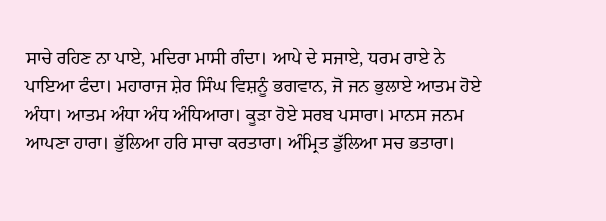ਸਾਚੇ ਰਹਿਣ ਨਾ ਪਾਏ, ਮਦਿਰਾ ਮਾਸੀ ਗੰਦਾ। ਆਪੇ ਦੇ ਸਜਾਏ, ਧਰਮ ਰਾਏ ਨੇ ਪਾਇਆ ਫੰਦਾ। ਮਹਾਰਾਜ ਸ਼ੇਰ ਸਿੰਘ ਵਿਸ਼ਨੂੰ ਭਗਵਾਨ, ਜੋ ਜਨ ਭੁਲਾਏ ਆਤਮ ਹੋਏ ਅੰਧਾ। ਆਤਮ ਅੰਧਾ ਅੰਧ ਅੰਧਿਆਰਾ। ਕੂੜਾ ਹੋਏ ਸਰਬ ਪਸਾਰਾ। ਮਾਨਸ ਜਨਮ ਆਪਣਾ ਹਾਰਾ। ਭੁੱਲਿਆ ਹਰਿ ਸਾਚਾ ਕਰਤਾਰਾ। ਅੰਮ੍ਰਿਤ ਡੁੱਲਿਆ ਸਚ ਭਤਾਰਾ।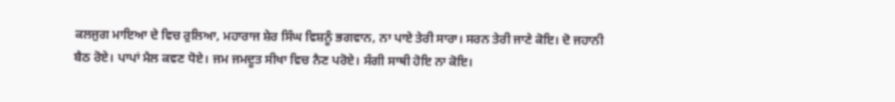ਕਲਜੁਗ ਮਾਇਆ ਦੇ ਵਿਚ ਰੁਲਿਆ, ਮਹਾਰਾਜ ਸ਼ੇਰ ਸਿੰਘ ਵਿਸ਼ਨੂੰ ਭਗਵਾਨ, ਨਾ ਪਾਏ ਤੇਰੀ ਸਾਰਾ। ਸਰਨ ਤੇਰੀ ਜਾਣੇ ਕੋਇ। ਦੋ ਜਹਾਨੀ ਬੈਠ ਰੋਏ। ਪਾਪਾਂ ਮੈਲ ਕਵਣ ਧੋਏ। ਜਮ ਜਮਦੂਤ ਸੀਖਾ ਵਿਚ ਨੈਣ ਪਰੋਏ। ਸੰਗੀ ਸਾਥੀ ਹੋਇ ਨਾ ਕੋਇ।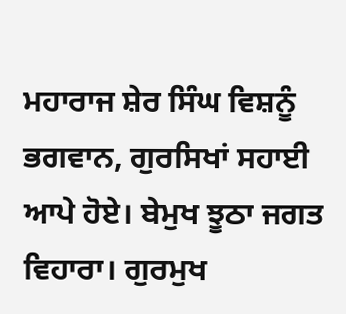ਮਹਾਰਾਜ ਸ਼ੇਰ ਸਿੰਘ ਵਿਸ਼ਨੂੰ ਭਗਵਾਨ, ਗੁਰਸਿਖਾਂ ਸਹਾਈ ਆਪੇ ਹੋਏ। ਬੇਮੁਖ ਝੂਠਾ ਜਗਤ ਵਿਹਾਰਾ। ਗੁਰਮੁਖ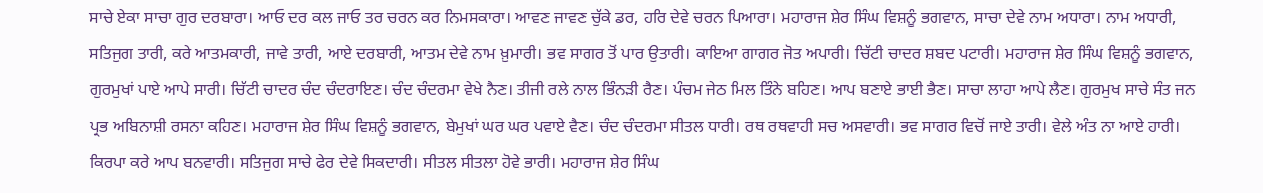ਸਾਚੇ ਏਕਾ ਸਾਚਾ ਗੁਰ ਦਰਬਾਰਾ। ਆਓ ਦਰ ਕਲ ਜਾਓ ਤਰ ਚਰਨ ਕਰ ਨਿਮਸਕਾਰਾ। ਆਵਣ ਜਾਵਣ ਚੁੱਕੇ ਡਰ, ਹਰਿ ਦੇਵੇ ਚਰਨ ਪਿਆਰਾ। ਮਹਾਰਾਜ ਸ਼ੇਰ ਸਿੰਘ ਵਿਸ਼ਨੂੰ ਭਗਵਾਨ, ਸਾਚਾ ਦੇਵੇ ਨਾਮ ਅਧਾਰਾ। ਨਾਮ ਅਧਾਰੀ, ਸਤਿਜੁਗ ਤਾਰੀ, ਕਰੇ ਆਤਮਕਾਰੀ, ਜਾਵੇ ਤਾਰੀ, ਆਏ ਦਰਬਾਰੀ, ਆਤਮ ਦੇਵੇ ਨਾਮ ਖ਼ੁਮਾਰੀ। ਭਵ ਸਾਗਰ ਤੋਂ ਪਾਰ ਉਤਾਰੀ। ਕਾਇਆ ਗਾਗਰ ਜੋਤ ਅਪਾਰੀ। ਚਿੱਟੀ ਚਾਦਰ ਸ਼ਬਦ ਪਟਾਰੀ। ਮਹਾਰਾਜ ਸ਼ੇਰ ਸਿੰਘ ਵਿਸ਼ਨੂੰ ਭਗਵਾਨ, ਗੁਰਮੁਖਾਂ ਪਾਏ ਆਪੇ ਸਾਰੀ। ਚਿੱਟੀ ਚਾਦਰ ਚੰਦ ਚੰਦਰਾਇਣ। ਚੰਦ ਚੰਦਰਮਾ ਵੇਖੇ ਨੈਣ। ਤੀਜੀ ਰਲੇ ਨਾਲ ਭਿੰਨੜੀ ਰੈਣ। ਪੰਚਮ ਜੇਠ ਮਿਲ ਤਿੰਨੇ ਬਹਿਣ। ਆਪ ਬਣਾਏ ਭਾਈ ਭੈਣ। ਸਾਚਾ ਲਾਹਾ ਆਪੇ ਲੈਣ। ਗੁਰਮੁਖ ਸਾਚੇ ਸੰਤ ਜਨ ਪ੍ਰਭ ਅਬਿਨਾਸ਼ੀ ਰਸਨਾ ਕਹਿਣ। ਮਹਾਰਾਜ ਸ਼ੇਰ ਸਿੰਘ ਵਿਸ਼ਨੂੰ ਭਗਵਾਨ, ਬੇਮੁਖਾਂ ਘਰ ਘਰ ਪਵਾਏ ਵੈਣ। ਚੰਦ ਚੰਦਰਮਾ ਸੀਤਲ ਧਾਰੀ। ਰਥ ਰਥਵਾਹੀ ਸਚ ਅਸਵਾਰੀ। ਭਵ ਸਾਗਰ ਵਿਚੋਂ ਜਾਏ ਤਾਰੀ। ਵੇਲੇ ਅੰਤ ਨਾ ਆਏ ਹਾਰੀ। ਕਿਰਪਾ ਕਰੇ ਆਪ ਬਨਵਾਰੀ। ਸਤਿਜੁਗ ਸਾਚੇ ਫੇਰ ਦੇਵੇ ਸਿਕਦਾਰੀ। ਸੀਤਲ ਸੀਤਲਾ ਹੋਵੇ ਭਾਰੀ। ਮਹਾਰਾਜ ਸ਼ੇਰ ਸਿੰਘ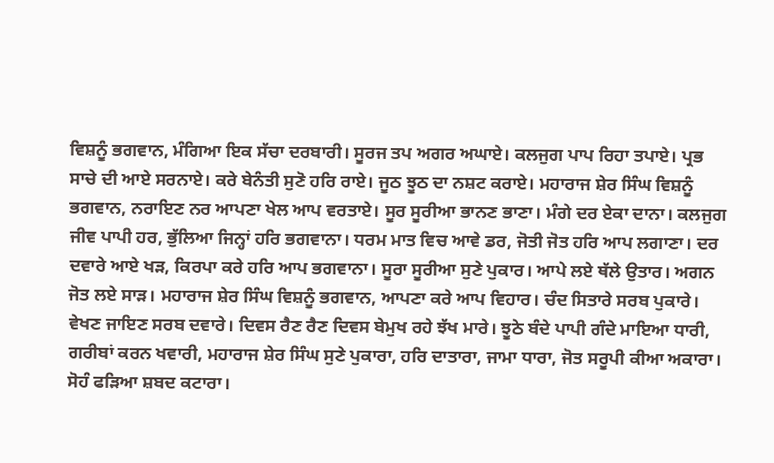ਵਿਸ਼ਨੂੰ ਭਗਵਾਨ, ਮੰਗਿਆ ਇਕ ਸੱਚਾ ਦਰਬਾਰੀ। ਸੂਰਜ ਤਪ ਅਗਰ ਅਘਾਏ। ਕਲਜੁਗ ਪਾਪ ਰਿਹਾ ਤਪਾਏ। ਪ੍ਰਭ ਸਾਚੇ ਦੀ ਆਏ ਸਰਨਾਏ। ਕਰੇ ਬੇਨੰਤੀ ਸੁਣੋ ਹਰਿ ਰਾਏ। ਜੂਠ ਝੂਠ ਦਾ ਨਸ਼ਟ ਕਰਾਏ। ਮਹਾਰਾਜ ਸ਼ੇਰ ਸਿੰਘ ਵਿਸ਼ਨੂੰ ਭਗਵਾਨ, ਨਰਾਇਣ ਨਰ ਆਪਣਾ ਖੇਲ ਆਪ ਵਰਤਾਏ। ਸੂਰ ਸੂਰੀਆ ਭਾਨਣ ਭਾਣਾ। ਮੰਗੇ ਦਰ ਏਕਾ ਦਾਨਾ। ਕਲਜੁਗ ਜੀਵ ਪਾਪੀ ਹਰ, ਭੁੱਲਿਆ ਜਿਨ੍ਹਾਂ ਹਰਿ ਭਗਵਾਨਾ। ਧਰਮ ਮਾਤ ਵਿਚ ਆਵੇ ਡਰ, ਜੋਤੀ ਜੋਤ ਹਰਿ ਆਪ ਲਗਾਣਾ। ਦਰ ਦਵਾਰੇ ਆਏ ਖੜ, ਕਿਰਪਾ ਕਰੇ ਹਰਿ ਆਪ ਭਗਵਾਨਾ। ਸੂਰਾ ਸੂਰੀਆ ਸੁਣੇ ਪੁਕਾਰ। ਆਪੇ ਲਏ ਥੱਲੇ ਉਤਾਰ। ਅਗਨ ਜੋਤ ਲਏ ਸਾੜ। ਮਹਾਰਾਜ ਸ਼ੇਰ ਸਿੰਘ ਵਿਸ਼ਨੂੰ ਭਗਵਾਨ, ਆਪਣਾ ਕਰੇ ਆਪ ਵਿਹਾਰ। ਚੰਦ ਸਿਤਾਰੇ ਸਰਬ ਪੁਕਾਰੇ। ਵੇਖਣ ਜਾਇਣ ਸਰਬ ਦਵਾਰੇ। ਦਿਵਸ ਰੈਣ ਰੈਣ ਦਿਵਸ ਬੇਮੁਖ ਰਹੇ ਝੱਖ ਮਾਰੇ। ਝੂਠੇ ਬੰਦੇ ਪਾਪੀ ਗੰਦੇ ਮਾਇਆ ਧਾਰੀ, ਗਰੀਬਾਂ ਕਰਨ ਖਵਾਰੀ, ਮਹਾਰਾਜ ਸ਼ੇਰ ਸਿੰਘ ਸੁਣੇ ਪੁਕਾਰਾ, ਹਰਿ ਦਾਤਾਰਾ, ਜਾਮਾ ਧਾਰਾ, ਜੋਤ ਸਰੂਪੀ ਕੀਆ ਅਕਾਰਾ। ਸੋਹੰ ਫੜਿਆ ਸ਼ਬਦ ਕਟਾਰਾ।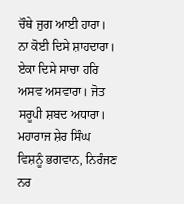ਚੌਥੇ ਜੁਗ ਆਈ ਹਾਰਾ। ਨਾ ਕੋਈ ਦਿਸੇ ਸ਼ਾਹਦਾਰਾ। ਏਕਾ ਦਿਸੇ ਸਾਚਾ ਹਰਿ ਅਸਵ ਅਸਵਾਰਾ। ਜੋਤ ਸਰੂਪੀ ਸ਼ਬਦ ਅਧਾਰਾ। ਮਹਾਰਾਜ ਸ਼ੇਰ ਸਿੰਘ ਵਿਸ਼ਨੂੰ ਭਗਵਾਨ, ਨਿਰੰਜਣ ਨਰ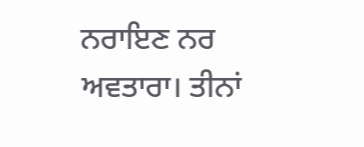ਨਰਾਇਣ ਨਰ ਅਵਤਾਰਾ। ਤੀਨਾਂ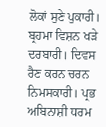ਲੋਕਾਂ ਸੁਣੇ ਪੁਕਾਰੀ। ਬ੍ਰਹਮਾ ਵਿਸ਼ਨ ਖੜੇ ਦਰਬਾਰੀ। ਦਿਵਸ ਰੈਣ ਕਰਨ ਚਰਨ ਨਿਮਸਕਾਰੀ। ਪ੍ਰਭ ਅਬਿਨਾਸ਼ੀ ਧਰਮ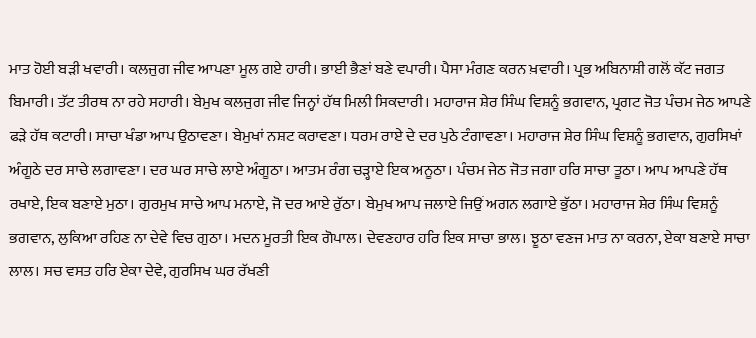ਮਾਤ ਹੋਈ ਬੜੀ ਖਵਾਰੀ। ਕਲਜੁਗ ਜੀਵ ਆਪਣਾ ਮੂਲ ਗਏ ਹਾਰੀ। ਭਾਈ ਭੈਣਾਂ ਬਣੇ ਵਪਾਰੀ। ਪੈਸਾ ਮੰਗਣ ਕਰਨ ਖ਼ਵਾਰੀ। ਪ੍ਰਭ ਅਬਿਨਾਸ਼ੀ ਗਲੋਂ ਕੱਟ ਜਗਤ ਬਿਮਾਰੀ। ਤੱਟ ਤੀਰਥ ਨਾ ਰਹੇ ਸਹਾਰੀ। ਬੇਮੁਖ ਕਲਜੁਗ ਜੀਵ ਜਿਨ੍ਹਾਂ ਹੱਥ ਮਿਲੀ ਸਿਕਦਾਰੀ। ਮਹਾਰਾਜ ਸ਼ੇਰ ਸਿੰਘ ਵਿਸ਼ਨੂੰ ਭਗਵਾਨ, ਪ੍ਰਗਟ ਜੋਤ ਪੰਚਮ ਜੇਠ ਆਪਣੇ ਫੜੇ ਹੱਥ ਕਟਾਰੀ। ਸਾਚਾ ਖੰਡਾ ਆਪ ਉਠਾਵਣਾ। ਬੇਮੁਖਾਂ ਨਸ਼ਟ ਕਰਾਵਣਾ। ਧਰਮ ਰਾਏ ਦੇ ਦਰ ਪੁਠੇ ਟੰਗਾਵਣਾ। ਮਹਾਰਾਜ ਸ਼ੇਰ ਸਿੰਘ ਵਿਸ਼ਨੂੰ ਭਗਵਾਨ, ਗੁਰਸਿਖਾਂ ਅੰਗੂਠੇ ਦਰ ਸਾਚੇ ਲਗਾਵਣਾ। ਦਰ ਘਰ ਸਾਚੇ ਲਾਏ ਅੰਗੂਠਾ। ਆਤਮ ਰੰਗ ਚੜ੍ਹਾਏ ਇਕ ਅਨੂਠਾ। ਪੰਚਮ ਜੇਠ ਜੋਤ ਜਗਾ ਹਰਿ ਸਾਚਾ ਤੂਠਾ। ਆਪ ਆਪਣੇ ਹੱਥ ਰਖਾਏ, ਇਕ ਬਣਾਏ ਮੁਠਾ। ਗੁਰਮੁਖ ਸਾਚੇ ਆਪ ਮਨਾਏ, ਜੋ ਦਰ ਆਏ ਰੁੱਠਾ। ਬੇਮੁਖ ਆਪ ਜਲਾਏ ਜਿਉਂ ਅਗਨ ਲਗਾਏ ਭੁੱਠਾ। ਮਹਾਰਾਜ ਸ਼ੇਰ ਸਿੰਘ ਵਿਸ਼ਨੂੰ ਭਗਵਾਨ, ਲੁਕਿਆ ਰਹਿਣ ਨਾ ਦੇਵੇ ਵਿਚ ਗੁਠਾ। ਮਦਨ ਮੂਰਤੀ ਇਕ ਗੋਪਾਲ। ਦੇਵਣਹਾਰ ਹਰਿ ਇਕ ਸਾਚਾ ਭਾਲ। ਝੂਠਾ ਵਣਜ ਮਾਤ ਨਾ ਕਰਨਾ, ਏਕਾ ਬਣਾਏ ਸਾਚਾ ਲਾਲ। ਸਚ ਵਸਤ ਹਰਿ ਏਕਾ ਦੇਵੇ, ਗੁਰਸਿਖ ਘਰ ਰੱਖਣੀ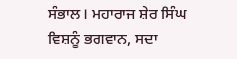ਸੰਭਾਲ। ਮਹਾਰਾਜ ਸ਼ੇਰ ਸਿੰਘ ਵਿਸ਼ਨੂੰ ਭਗਵਾਨ, ਸਦਾ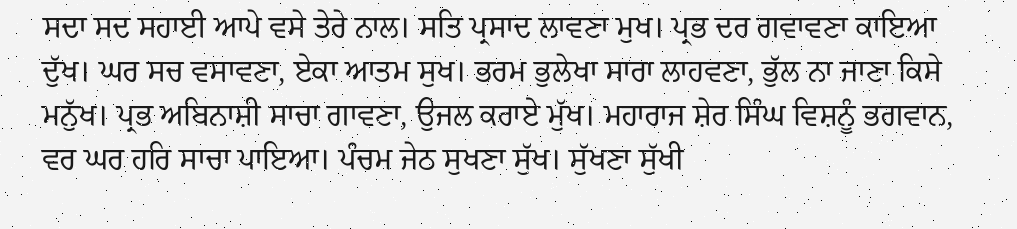ਸਦਾ ਸਦ ਸਹਾਈ ਆਪੇ ਵਸੇ ਤੇਰੇ ਨਾਲ। ਸਤਿ ਪ੍ਰਸਾਦ ਲਾਵਣਾ ਮੁਖ। ਪ੍ਰਭ ਦਰ ਗਵਾਵਣਾ ਕਾਇਆ ਦੁੱਖ। ਘਰ ਸਚ ਵਸਾਵਣਾ, ਏਕਾ ਆਤਮ ਸੁਖ। ਭਰਮ ਭੁਲੇਖਾ ਸਾਰਾ ਲਾਹਵਣਾ, ਭੁੱਲ ਨਾ ਜਾਣਾ ਕਿਸੇ ਮਨੁੱਖ। ਪ੍ਰਭ ਅਬਿਨਾਸ਼ੀ ਸਾਚਾ ਗਾਵਣਾ, ਉਜਲ ਕਰਾਏ ਮੁੱਖ। ਮਹਾਰਾਜ ਸ਼ੇਰ ਸਿੰਘ ਵਿਸ਼ਨੂੰ ਭਗਵਾਨ, ਵਰ ਘਰ ਹਰਿ ਸਾਚਾ ਪਾਇਆ। ਪੰਚਮ ਜੇਠ ਸੁਖਣਾ ਸੁੱਖ। ਸੁੱਖਣਾ ਸੁੱਖੀ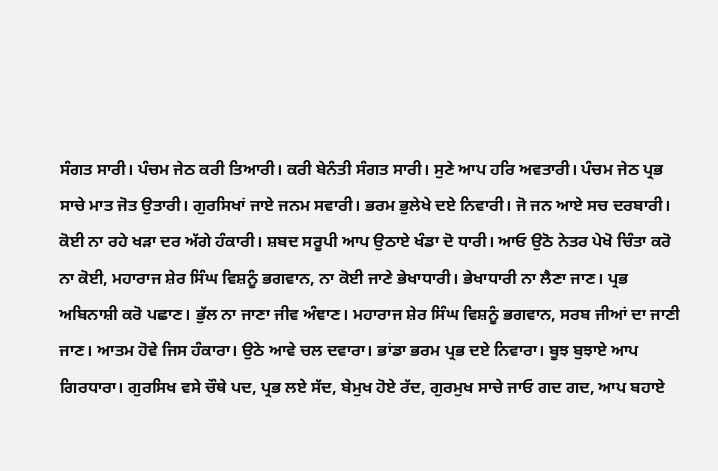ਸੰਗਤ ਸਾਰੀ। ਪੰਚਮ ਜੇਠ ਕਰੀ ਤਿਆਰੀ। ਕਰੀ ਬੇਨੰਤੀ ਸੰਗਤ ਸਾਰੀ। ਸੁਣੇ ਆਪ ਹਰਿ ਅਵਤਾਰੀ। ਪੰਚਮ ਜੇਠ ਪ੍ਰਭ ਸਾਚੇ ਮਾਤ ਜੋਤ ਉਤਾਰੀ। ਗੁਰਸਿਖਾਂ ਜਾਏ ਜਨਮ ਸਵਾਰੀ। ਭਰਮ ਭੁਲੇਖੇ ਦਏ ਨਿਵਾਰੀ। ਜੋ ਜਨ ਆਏ ਸਚ ਦਰਬਾਰੀ। ਕੋਈ ਨਾ ਰਹੇ ਖੜਾ ਦਰ ਅੱਗੇ ਹੰਕਾਰੀ। ਸ਼ਬਦ ਸਰੂਪੀ ਆਪ ਉਠਾਏ ਖੰਡਾ ਦੋ ਧਾਰੀ। ਆਓ ਉਠੋ ਨੇਤਰ ਪੇਖੋ ਚਿੰਤਾ ਕਰੋ ਨਾ ਕੋਈ, ਮਹਾਰਾਜ ਸ਼ੇਰ ਸਿੰਘ ਵਿਸ਼ਨੂੰ ਭਗਵਾਨ, ਨਾ ਕੋਈ ਜਾਣੇ ਭੇਖਾਧਾਰੀ। ਭੇਖਾਧਾਰੀ ਨਾ ਲੈਣਾ ਜਾਣ। ਪ੍ਰਭ ਅਬਿਨਾਸ਼ੀ ਕਰੋ ਪਛਾਣ। ਭੁੱਲ ਨਾ ਜਾਣਾ ਜੀਵ ਅੰਞਾਣ। ਮਹਾਰਾਜ ਸ਼ੇਰ ਸਿੰਘ ਵਿਸ਼ਨੂੰ ਭਗਵਾਨ, ਸਰਬ ਜੀਆਂ ਦਾ ਜਾਣੀ ਜਾਣ। ਆਤਮ ਹੋਵੇ ਜਿਸ ਹੰਕਾਰਾ। ਉਠੇ ਆਵੇ ਚਲ ਦਵਾਰਾ। ਭਾਂਡਾ ਭਰਮ ਪ੍ਰਭ ਦਏ ਨਿਵਾਰਾ। ਬੂਝ ਬੁਝਾਏ ਆਪ ਗਿਰਧਾਰਾ। ਗੁਰਸਿਖ ਵਸੇ ਚੌਥੇ ਪਦ, ਪ੍ਰਭ ਲਏ ਸੱਦ, ਬੇਮੁਖ ਹੋਏ ਰੱਦ, ਗੁਰਮੁਖ ਸਾਚੇ ਜਾਓ ਗਦ ਗਦ, ਆਪ ਬਹਾਏ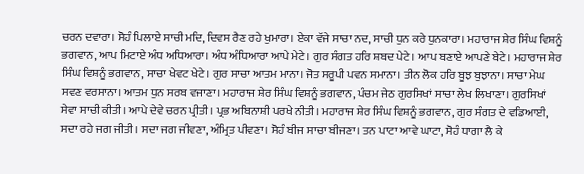ਚਰਨ ਦਵਾਰਾ। ਸੋਹੰ ਪਿਲਾਏ ਸਾਚੀ ਮਦਿ, ਦਿਵਸ ਰੈਣ ਰਹੇ ਖੁਮਾਰਾ। ਏਕਾ ਵੱਜੇ ਸਾਚਾ ਨਦ, ਸਾਚੀ ਧੁਨ ਕਰੇ ਧੁਨਕਾਰਾ। ਮਹਾਰਾਜ ਸ਼ੇਰ ਸਿੰਘ ਵਿਸ਼ਨੂੰ ਭਗਵਾਨ, ਆਪ ਮਿਟਾਏ ਅੰਧ ਅਧਿਆਰਾ। ਅੰਧ ਅੰਧਿਆਰਾ ਆਪੇ ਮੇਟੇ। ਗੁਰ ਸੰਗਤ ਹਰਿ ਸ਼ਬਦ ਪੇਟੇ। ਆਪ ਬਣਾਏ ਆਪਣੇ ਬੇਟੇ। ਮਹਾਰਾਜ ਸ਼ੇਰ ਸਿੰਘ ਵਿਸ਼ਨੂੰ ਭਗਵਾਨ, ਸਾਚਾ ਖੇਵਟ ਖੇਟੇ। ਗੁਰ ਸਾਚਾ ਆਤਮ ਮਾਨਾ। ਜੋਤ ਸਰੂਪੀ ਪਵਨ ਸਮਾਨਾ। ਤੀਨ ਲੋਕ ਹਰਿ ਬੂਝ ਬੁਝਾਨਾ। ਸਾਚਾ ਮੇਘ ਸਵਣ ਵਰਸਾਨਾ। ਆਤਮ ਧੁਨ ਸਰਬ ਵਜਾਣਾ। ਮਹਾਰਾਜ ਸ਼ੇਰ ਸਿੰਘ ਵਿਸ਼ਨੂੰ ਭਗਵਾਨ, ਪੰਚਮ ਜੇਠ ਗੁਰਸਿਖਾਂ ਸਾਚਾ ਲੇਖ ਲਿਖਾਣਾ। ਗੁਰਸਿਖਾਂ ਸੇਵਾ ਸਾਚੀ ਕੀਤੀ। ਆਪੇ ਦੇਵੇ ਚਰਨ ਪ੍ਰੀਤੀ। ਪ੍ਰਭ ਅਬਿਨਾਸ਼ੀ ਪਰਖੇ ਨੀਤੀ। ਮਹਾਰਾਜ ਸ਼ੇਰ ਸਿੰਘ ਵਿਸ਼ਨੂੰ ਭਗਵਾਨ, ਗੁਰ ਸੰਗਤ ਦੇ ਵਡਿਆਈ, ਸਦਾ ਰਹੇ ਜਗ ਜੀਤੀ। ਸਦਾ ਜਗ ਜੀਵਣਾ, ਅੰਮ੍ਰਿਤ ਪੀਵਣਾ। ਸੋਹੰ ਬੀਜ ਸਾਚਾ ਬੀਜਣਾ। ਤਨ ਪਾਟਾ ਆਵੇ ਘਾਟਾ, ਸੋਹੰ ਧਾਗਾ ਲੈ ਕੇ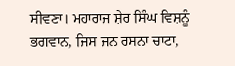ਸੀਵਣਾ। ਮਹਾਰਾਜ ਸ਼ੇਰ ਸਿੰਘ ਵਿਸ਼ਨੂੰ ਭਗਵਾਨ, ਜਿਸ ਜਨ ਰਸਨਾ ਚਾਟਾ,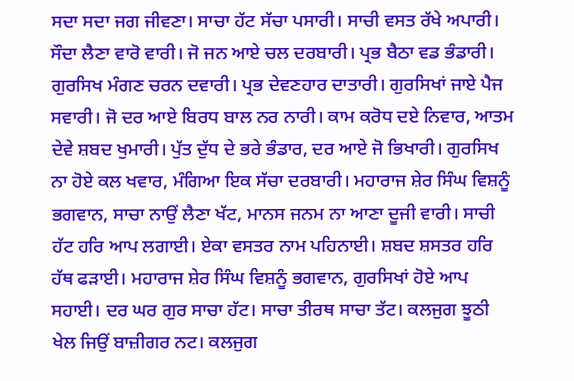ਸਦਾ ਸਦਾ ਜਗ ਜੀਵਣਾ। ਸਾਚਾ ਹੱਟ ਸੱਚਾ ਪਸਾਰੀ। ਸਾਚੀ ਵਸਤ ਰੱਖੇ ਅਪਾਰੀ। ਸੌਦਾ ਲੈਣਾ ਵਾਰੋ ਵਾਰੀ। ਜੋ ਜਨ ਆਏ ਚਲ ਦਰਬਾਰੀ। ਪ੍ਰਭ ਬੈਠਾ ਵਡ ਭੰਡਾਰੀ। ਗੁਰਸਿਖ ਮੰਗਣ ਚਰਨ ਦਵਾਰੀ। ਪ੍ਰਭ ਦੇਵਣਹਾਰ ਦਾਤਾਰੀ। ਗੁਰਸਿਖਾਂ ਜਾਏ ਪੈਜ ਸਵਾਰੀ। ਜੋ ਦਰ ਆਏ ਬਿਰਧ ਬਾਲ ਨਰ ਨਾਰੀ। ਕਾਮ ਕਰੋਧ ਦਏ ਨਿਵਾਰ, ਆਤਮ ਦੇਵੇ ਸ਼ਬਦ ਖੁਮਾਰੀ। ਪੁੱਤ ਦੁੱਧ ਦੇ ਭਰੇ ਭੰਡਾਰ, ਦਰ ਆਏ ਜੋ ਭਿਖਾਰੀ। ਗੁਰਸਿਖ ਨਾ ਹੋਏ ਕਲ ਖਵਾਰ, ਮੰਗਿਆ ਇਕ ਸੱਚਾ ਦਰਬਾਰੀ। ਮਹਾਰਾਜ ਸ਼ੇਰ ਸਿੰਘ ਵਿਸ਼ਨੂੰ ਭਗਵਾਨ, ਸਾਚਾ ਨਾਉਂ ਲੈਣਾ ਖੱਟ, ਮਾਨਸ ਜਨਮ ਨਾ ਆਣਾ ਦੂਜੀ ਵਾਰੀ। ਸਾਚੀ ਹੱਟ ਹਰਿ ਆਪ ਲਗਾਈ। ਏਕਾ ਵਸਤਰ ਨਾਮ ਪਹਿਨਾਈ। ਸ਼ਬਦ ਸ਼ਸਤਰ ਹਰਿ ਹੱਥ ਫੜਾਈ। ਮਹਾਰਾਜ ਸ਼ੇਰ ਸਿੰਘ ਵਿਸ਼ਨੂੰ ਭਗਵਾਨ, ਗੁਰਸਿਖਾਂ ਹੋਏ ਆਪ ਸਹਾਈ। ਦਰ ਘਰ ਗੁਰ ਸਾਚਾ ਹੱਟ। ਸਾਚਾ ਤੀਰਥ ਸਾਚਾ ਤੱਟ। ਕਲਜੁਗ ਝੂਠੀ ਖੇਲ ਜਿਉਂ ਬਾਜ਼ੀਗਰ ਨਟ। ਕਲਜੁਗ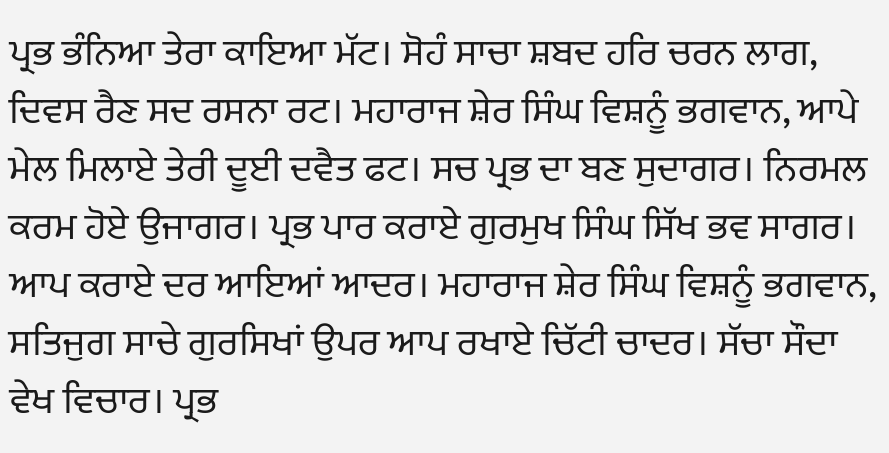ਪ੍ਰਭ ਭੰਨਿਆ ਤੇਰਾ ਕਾਇਆ ਮੱਟ। ਸੋਹੰ ਸਾਚਾ ਸ਼ਬਦ ਹਰਿ ਚਰਨ ਲਾਗ, ਦਿਵਸ ਰੈਣ ਸਦ ਰਸਨਾ ਰਟ। ਮਹਾਰਾਜ ਸ਼ੇਰ ਸਿੰਘ ਵਿਸ਼ਨੂੰ ਭਗਵਾਨ, ਆਪੇ ਮੇਲ ਮਿਲਾਏ ਤੇਰੀ ਦੂਈ ਦਵੈਤ ਫਟ। ਸਚ ਪ੍ਰਭ ਦਾ ਬਣ ਸੁਦਾਗਰ। ਨਿਰਮਲ ਕਰਮ ਹੋਏ ਉਜਾਗਰ। ਪ੍ਰਭ ਪਾਰ ਕਰਾਏ ਗੁਰਮੁਖ ਸਿੰਘ ਸਿੱਖ ਭਵ ਸਾਗਰ। ਆਪ ਕਰਾਏ ਦਰ ਆਇਆਂ ਆਦਰ। ਮਹਾਰਾਜ ਸ਼ੇਰ ਸਿੰਘ ਵਿਸ਼ਨੂੰ ਭਗਵਾਨ, ਸਤਿਜੁਗ ਸਾਚੇ ਗੁਰਸਿਖਾਂ ਉਪਰ ਆਪ ਰਖਾਏ ਚਿੱਟੀ ਚਾਦਰ। ਸੱਚਾ ਸੌਦਾ ਵੇਖ ਵਿਚਾਰ। ਪ੍ਰਭ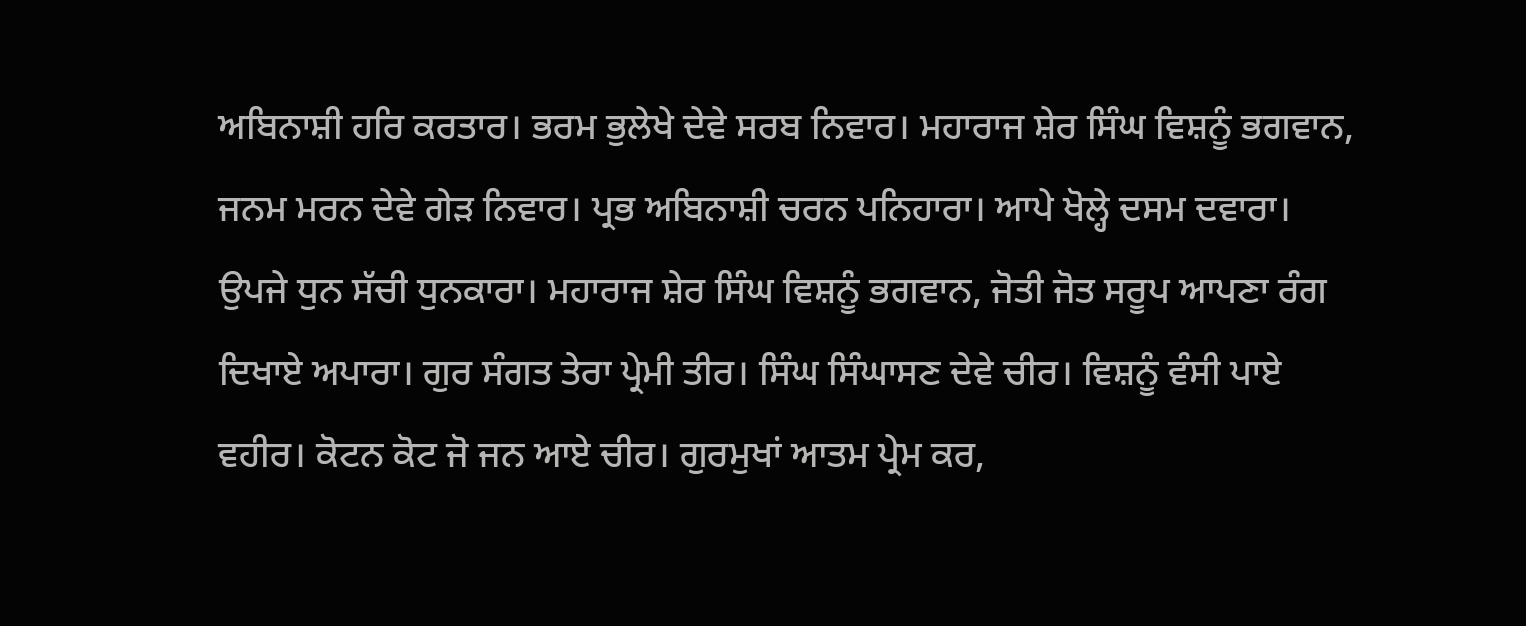ਅਬਿਨਾਸ਼ੀ ਹਰਿ ਕਰਤਾਰ। ਭਰਮ ਭੁਲੇਖੇ ਦੇਵੇ ਸਰਬ ਨਿਵਾਰ। ਮਹਾਰਾਜ ਸ਼ੇਰ ਸਿੰਘ ਵਿਸ਼ਨੂੰ ਭਗਵਾਨ, ਜਨਮ ਮਰਨ ਦੇਵੇ ਗੇੜ ਨਿਵਾਰ। ਪ੍ਰਭ ਅਬਿਨਾਸ਼ੀ ਚਰਨ ਪਨਿਹਾਰਾ। ਆਪੇ ਖੋਲ੍ਹੇ ਦਸਮ ਦਵਾਰਾ। ਉਪਜੇ ਧੁਨ ਸੱਚੀ ਧੁਨਕਾਰਾ। ਮਹਾਰਾਜ ਸ਼ੇਰ ਸਿੰਘ ਵਿਸ਼ਨੂੰ ਭਗਵਾਨ, ਜੋਤੀ ਜੋਤ ਸਰੂਪ ਆਪਣਾ ਰੰਗ ਦਿਖਾਏ ਅਪਾਰਾ। ਗੁਰ ਸੰਗਤ ਤੇਰਾ ਪ੍ਰੇਮੀ ਤੀਰ। ਸਿੰਘ ਸਿੰਘਾਸਣ ਦੇਵੇ ਚੀਰ। ਵਿਸ਼ਨੂੰ ਵੰਸੀ ਪਾਏ ਵਹੀਰ। ਕੋਟਨ ਕੋਟ ਜੋ ਜਨ ਆਏ ਚੀਰ। ਗੁਰਮੁਖਾਂ ਆਤਮ ਪ੍ਰੇਮ ਕਰ,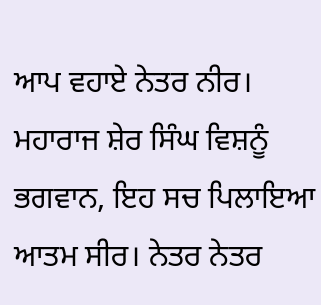ਆਪ ਵਹਾਏ ਨੇਤਰ ਨੀਰ। ਮਹਾਰਾਜ ਸ਼ੇਰ ਸਿੰਘ ਵਿਸ਼ਨੂੰ ਭਗਵਾਨ, ਇਹ ਸਚ ਪਿਲਾਇਆ ਆਤਮ ਸੀਰ। ਨੇਤਰ ਨੇਤਰ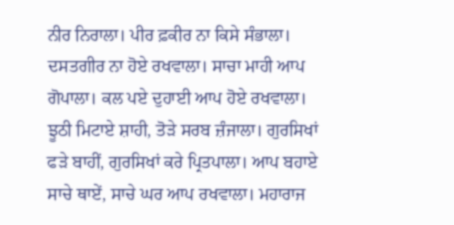ਨੀਰ ਨਿਰਾਲਾ। ਪੀਰ ਫ਼ਕੀਰ ਨਾ ਕਿਸੇ ਸੰਭਾਲਾ। ਦਸਤਗੀਰ ਨਾ ਹੋਏ ਰਖਵਾਲਾ। ਸਾਚਾ ਮਾਹੀ ਆਪ ਗੋਪਾਲਾ। ਕਲ ਪਏ ਦੁਹਾਈ ਆਪ ਹੋਏ ਰਖਵਾਲਾ। ਝੂਠੀ ਮਿਟਾਏ ਸ਼ਾਹੀ, ਤੋੜੇ ਸਰਬ ਜ਼ੰਜਾਲਾ। ਗੁਰਸਿਖਾਂ ਫੜੇ ਬਾਹੀਂ, ਗੁਰਸਿਖਾਂ ਕਰੇ ਪ੍ਰਿਤਪਾਲਾ। ਆਪ ਬਹਾਏ ਸਾਚੇ ਥਾਏਂ, ਸਾਚੇ ਘਰ ਆਪ ਰਖਵਾਲਾ। ਮਹਾਰਾਜ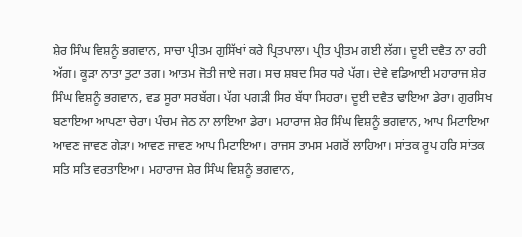ਸ਼ੇਰ ਸਿੰਘ ਵਿਸ਼ਨੂੰ ਭਗਵਾਨ, ਸਾਚਾ ਪ੍ਰੀਤਮ ਗੁਸਿੱਖਾਂ ਕਰੇ ਪ੍ਰਿਤਪਾਲਾ। ਪ੍ਰੀਤ ਪ੍ਰੀਤਮ ਗਈ ਲੱਗ। ਦੂਈ ਦਵੈਤ ਨਾ ਰਹੀ ਅੱਗ। ਕੂੜਾ ਨਾਤਾ ਤੁਟਾ ਤਗ। ਆਤਮ ਜੋਤੀ ਜਾਏ ਜਗ। ਸਚ ਸ਼ਬਦ ਸਿਰ ਧਰੇ ਪੱਗ। ਦੇਵੇ ਵਡਿਆਈ ਮਹਾਰਾਜ ਸ਼ੇਰ ਸਿੰਘ ਵਿਸ਼ਨੂੰ ਭਗਵਾਨ, ਵਡ ਸੂਰਾ ਸਰਬੱਗ। ਪੱਗ ਪਗੜੀ ਸਿਰ ਬੱਧਾ ਸਿਹਰਾ। ਦੂਈ ਦਵੈਤ ਢਾਇਆ ਡੇਰਾ। ਗੁਰਸਿਖ ਬਣਾਇਆ ਆਪਣਾ ਚੇਰਾ। ਪੰਚਮ ਜੇਠ ਨਾ ਲਾਇਆ ਡੇਰਾ। ਮਹਾਰਾਜ ਸ਼ੇਰ ਸਿੰਘ ਵਿਸ਼ਨੂੰ ਭਗਵਾਨ, ਆਪ ਮਿਟਾਇਆ ਆਵਣ ਜਾਵਣ ਗੇੜਾ। ਆਵਣ ਜਾਵਣ ਆਪ ਮਿਟਾਇਆ। ਰਾਜਸ ਤਾਮਸ ਮਗਰੋਂ ਲਾਹਿਆ। ਸਾਂਤਕ ਰੂਪ ਹਰਿ ਸਾਂਤਕ ਸਤਿ ਸਤਿ ਵਰਤਾਇਆ। ਮਹਾਰਾਜ ਸ਼ੇਰ ਸਿੰਘ ਵਿਸ਼ਨੂੰ ਭਗਵਾਨ,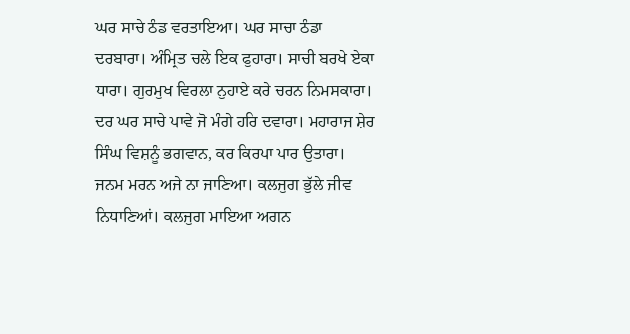ਘਰ ਸਾਚੇ ਠੰਡ ਵਰਤਾਇਆ। ਘਰ ਸਾਚਾ ਠੰਡਾ ਦਰਬਾਰਾ। ਅੰਮ੍ਰਿਤ ਚਲੇ ਇਕ ਫੁਹਾਰਾ। ਸਾਚੀ ਬਰਖੇ ਏਕਾ ਧਾਰਾ। ਗੁਰਮੁਖ ਵਿਰਲਾ ਨੁਹਾਏ ਕਰੇ ਚਰਨ ਨਿਮਸਕਾਰਾ। ਦਰ ਘਰ ਸਾਚੇ ਪਾਵੇ ਜੋ ਮੰਗੇ ਹਰਿ ਦਵਾਰਾ। ਮਹਾਰਾਜ ਸ਼ੇਰ ਸਿੰਘ ਵਿਸ਼ਨੂੰ ਭਗਵਾਨ, ਕਰ ਕਿਰਪਾ ਪਾਰ ਉਤਾਰਾ। ਜਨਮ ਮਰਨ ਅਜੇ ਨਾ ਜਾਣਿਆ। ਕਲਜੁਗ ਭੁੱਲੇ ਜੀਵ ਨਿਧਾਣਿਆਂ। ਕਲਜੁਗ ਮਾਇਆ ਅਗਨ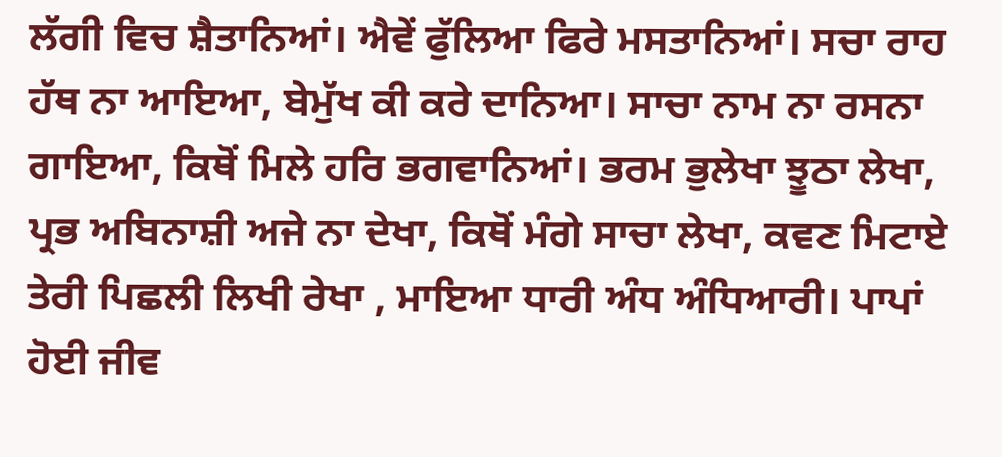ਲੱਗੀ ਵਿਚ ਸ਼ੈਤਾਨਿਆਂ। ਐਵੇਂ ਫੁੱਲਿਆ ਫਿਰੇ ਮਸਤਾਨਿਆਂ। ਸਚਾ ਰਾਹ ਹੱਥ ਨਾ ਆਇਆ, ਬੇਮੁੱਖ ਕੀ ਕਰੇ ਦਾਨਿਆ। ਸਾਚਾ ਨਾਮ ਨਾ ਰਸਨਾ ਗਾਇਆ, ਕਿਥੋਂ ਮਿਲੇ ਹਰਿ ਭਗਵਾਨਿਆਂ। ਭਰਮ ਭੁਲੇਖਾ ਝੂਠਾ ਲੇਖਾ, ਪ੍ਰਭ ਅਬਿਨਾਸ਼ੀ ਅਜੇ ਨਾ ਦੇਖਾ, ਕਿਥੋਂ ਮੰਗੇ ਸਾਚਾ ਲੇਖਾ, ਕਵਣ ਮਿਟਾਏ ਤੇਰੀ ਪਿਛਲੀ ਲਿਖੀ ਰੇਖਾ , ਮਾਇਆ ਧਾਰੀ ਅੰਧ ਅੰਧਿਆਰੀ। ਪਾਪਾਂ ਹੋਈ ਜੀਵ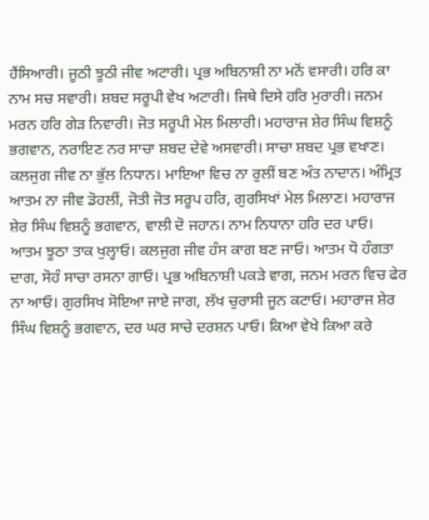ਹੈਂਸਿਆਰੀ। ਜੂਠੀ ਝੂਠੀ ਜੀਵ ਅਟਾਰੀ। ਪ੍ਰਭ ਅਬਿਨਾਸ਼ੀ ਨਾ ਮਨੋਂ ਵਸਾਰੀ। ਹਰਿ ਕਾ ਨਾਮ ਸਚ ਸਵਾਰੀ। ਸ਼ਬਦ ਸਰੂਪੀ ਵੇਖ ਅਟਾਰੀ। ਜਿਥੇ ਦਿਸੇ ਹਰਿ ਮੁਰਾਰੀ। ਜਨਮ ਮਰਨ ਹਰਿ ਗੇੜ ਨਿਵਾਰੀ। ਜੋਤ ਸਰੂਪੀ ਮੇਲ ਮਿਲਾਰੀ। ਮਹਾਰਾਜ ਸ਼ੇਰ ਸਿੰਘ ਵਿਸ਼ਨੂੰ ਭਗਵਾਨ, ਨਰਾਇਣ ਨਰ ਸਾਚਾ ਸ਼ਬਦ ਦੇਵੇ ਅਸਵਾਰੀ। ਸਾਚਾ ਸ਼ਬਦ ਪ੍ਰਭ ਵਖਾਣ। ਕਲਜੁਗ ਜੀਵ ਨਾ ਭੁੱਲ ਨਿਧਾਨ। ਮਾਇਆ ਵਿਚ ਨਾ ਰੁਲੀਂ ਬਣ ਅੰਤ ਨਾਦਾਨ। ਅੰਮ੍ਰਿਤ ਆਤਮ ਨਾ ਜੀਵ ਡੋਹਲੀਂ, ਜੋਤੀ ਜੋਤ ਸਰੂਪ ਹਰਿ, ਗੁਰਸਿਖਾਂ ਮੇਲ ਮਿਲਾਣ। ਮਹਾਰਾਜ ਸ਼ੇਰ ਸਿੰਘ ਵਿਸ਼ਨੂੰ ਭਗਵਾਨ, ਵਾਲੀ ਦੋ ਜਹਾਨ। ਨਾਮ ਨਿਧਾਨਾ ਹਰਿ ਦਰ ਪਾਓ। ਆਤਮ ਝੂਠਾ ਤਾਕ ਖੁਲ੍ਹਾਓ। ਕਲਜੁਗ ਜੀਵ ਹੰਸ ਕਾਗ ਬਣ ਜਾਓ। ਆਤਮ ਧੋ ਹੰਗਤਾ ਦਾਗ, ਸੋਹੰ ਸਾਚਾ ਰਸਨਾ ਗਾਓ। ਪ੍ਰਭ ਅਬਿਨਾਸ਼ੀ ਪਕੜੇ ਵਾਗ, ਜਨਮ ਮਰਨ ਵਿਚ ਫੇਰ ਨਾ ਆਓ। ਗੁਰਸਿਖ ਸੋਇਆ ਜਾਏ ਜਾਗ, ਲੱਖ ਚੁਰਾਸੀ ਜੂਨ ਕਟਾਓ। ਮਹਾਰਾਜ ਸ਼ੇਰ ਸਿੰਘ ਵਿਸ਼ਨੂੰ ਭਗਵਾਨ, ਦਰ ਘਰ ਸਾਚੇ ਦਰਸ਼ਨ ਪਾਓ। ਕਿਆ ਵੇਖੇ ਕਿਆ ਕਰੇ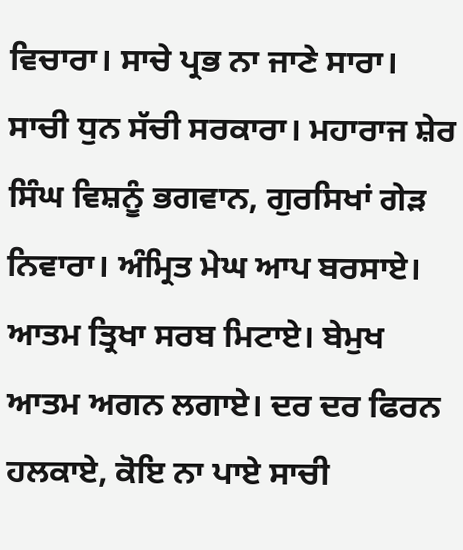ਵਿਚਾਰਾ। ਸਾਚੇ ਪ੍ਰਭ ਨਾ ਜਾਣੇ ਸਾਰਾ। ਸਾਚੀ ਧੁਨ ਸੱਚੀ ਸਰਕਾਰਾ। ਮਹਾਰਾਜ ਸ਼ੇਰ ਸਿੰਘ ਵਿਸ਼ਨੂੰ ਭਗਵਾਨ, ਗੁਰਸਿਖਾਂ ਗੇੜ ਨਿਵਾਰਾ। ਅੰਮ੍ਰਿਤ ਮੇਘ ਆਪ ਬਰਸਾਏ। ਆਤਮ ਤ੍ਰਿਖਾ ਸਰਬ ਮਿਟਾਏ। ਬੇਮੁਖ ਆਤਮ ਅਗਨ ਲਗਾਏ। ਦਰ ਦਰ ਫਿਰਨ ਹਲਕਾਏ, ਕੋਇ ਨਾ ਪਾਏ ਸਾਚੀ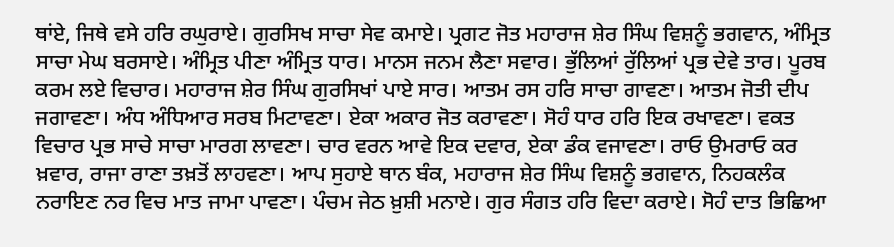ਥਾਂਏ, ਜਿਥੇ ਵਸੇ ਹਰਿ ਰਘੁਰਾਏ। ਗੁਰਸਿਖ ਸਾਚਾ ਸੇਵ ਕਮਾਏ। ਪ੍ਰਗਟ ਜੋਤ ਮਹਾਰਾਜ ਸ਼ੇਰ ਸਿੰਘ ਵਿਸ਼ਨੂੰ ਭਗਵਾਨ, ਅੰਮ੍ਰਿਤ ਸਾਚਾ ਮੇਘ ਬਰਸਾਏ। ਅੰਮ੍ਰਿਤ ਪੀਣਾ ਅੰਮ੍ਰਿਤ ਧਾਰ। ਮਾਨਸ ਜਨਮ ਲੈਣਾ ਸਵਾਰ। ਭੁੱਲਿਆਂ ਰੁੱਲਿਆਂ ਪ੍ਰਭ ਦੇਵੇ ਤਾਰ। ਪੂਰਬ ਕਰਮ ਲਏ ਵਿਚਾਰ। ਮਹਾਰਾਜ ਸ਼ੇਰ ਸਿੰਘ ਗੁਰਸਿਖਾਂ ਪਾਏ ਸਾਰ। ਆਤਮ ਰਸ ਹਰਿ ਸਾਚਾ ਗਾਵਣਾ। ਆਤਮ ਜੋਤੀ ਦੀਪ ਜਗਾਵਣਾ। ਅੰਧ ਅੰਧਿਆਰ ਸਰਬ ਮਿਟਾਵਣਾ। ਏਕਾ ਅਕਾਰ ਜੋਤ ਕਰਾਵਣਾ। ਸੋਹੰ ਧਾਰ ਹਰਿ ਇਕ ਰਖਾਵਣਾ। ਵਕਤ ਵਿਚਾਰ ਪ੍ਰਭ ਸਾਚੇ ਸਾਚਾ ਮਾਰਗ ਲਾਵਣਾ। ਚਾਰ ਵਰਨ ਆਵੇ ਇਕ ਦਵਾਰ, ਏਕਾ ਡੰਕ ਵਜਾਵਣਾ। ਰਾਓ ਉਮਰਾਓ ਕਰ ਖ਼ਵਾਰ, ਰਾਜਾ ਰਾਣਾ ਤਖ਼ਤੋਂ ਲਾਹਵਣਾ। ਆਪ ਸੁਹਾਏ ਥਾਨ ਬੰਕ, ਮਹਾਰਾਜ ਸ਼ੇਰ ਸਿੰਘ ਵਿਸ਼ਨੂੰ ਭਗਵਾਨ, ਨਿਹਕਲੰਕ ਨਰਾਇਣ ਨਰ ਵਿਚ ਮਾਤ ਜਾਮਾ ਪਾਵਣਾ। ਪੰਚਮ ਜੇਠ ਖ਼ੁਸ਼ੀ ਮਨਾਏ। ਗੁਰ ਸੰਗਤ ਹਰਿ ਵਿਦਾ ਕਰਾਏ। ਸੋਹੰ ਦਾਤ ਭਿਛਿਆ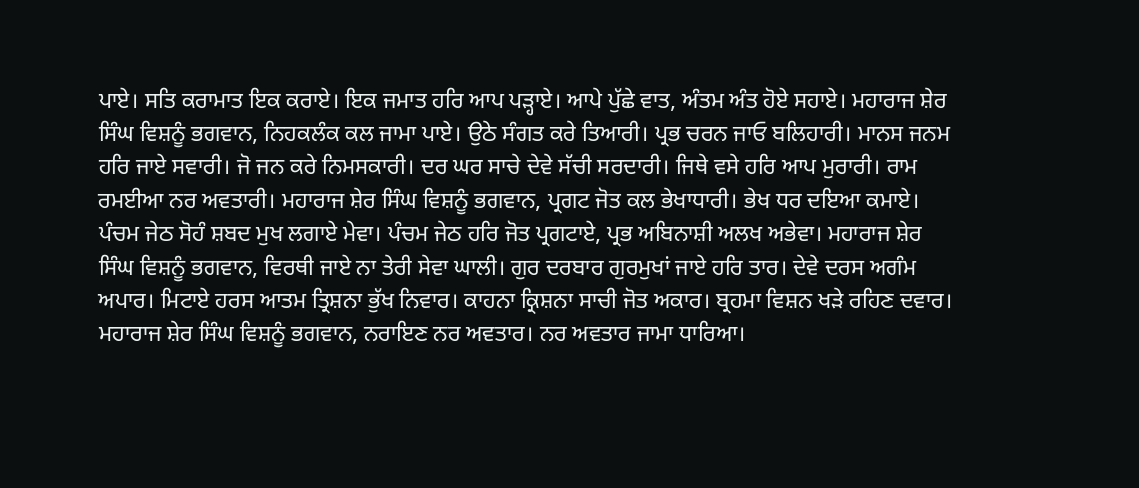ਪਾਏ। ਸਤਿ ਕਰਾਮਾਤ ਇਕ ਕਰਾਏ। ਇਕ ਜਮਾਤ ਹਰਿ ਆਪ ਪੜ੍ਹਾਏ। ਆਪੇ ਪੁੱਛੇ ਵਾਤ, ਅੰਤਮ ਅੰਤ ਹੋਏ ਸਹਾਏ। ਮਹਾਰਾਜ ਸ਼ੇਰ ਸਿੰਘ ਵਿਸ਼ਨੂੰ ਭਗਵਾਨ, ਨਿਹਕਲੰਕ ਕਲ ਜਾਮਾ ਪਾਏ। ਉਠੇ ਸੰਗਤ ਕਰੇ ਤਿਆਰੀ। ਪ੍ਰਭ ਚਰਨ ਜਾਓ ਬਲਿਹਾਰੀ। ਮਾਨਸ ਜਨਮ ਹਰਿ ਜਾਏ ਸਵਾਰੀ। ਜੋ ਜਨ ਕਰੇ ਨਿਮਸਕਾਰੀ। ਦਰ ਘਰ ਸਾਚੇ ਦੇਵੇ ਸੱਚੀ ਸਰਦਾਰੀ। ਜਿਥੇ ਵਸੇ ਹਰਿ ਆਪ ਮੁਰਾਰੀ। ਰਾਮ ਰਮਈਆ ਨਰ ਅਵਤਾਰੀ। ਮਹਾਰਾਜ ਸ਼ੇਰ ਸਿੰਘ ਵਿਸ਼ਨੂੰ ਭਗਵਾਨ, ਪ੍ਰਗਟ ਜੋਤ ਕਲ ਭੇਖਾਧਾਰੀ। ਭੇਖ ਧਰ ਦਇਆ ਕਮਾਏ। ਪੰਚਮ ਜੇਠ ਸੋਹੰ ਸ਼ਬਦ ਮੁਖ ਲਗਾਏ ਮੇਵਾ। ਪੰਚਮ ਜੇਠ ਹਰਿ ਜੋਤ ਪ੍ਰਗਟਾਏ, ਪ੍ਰਭ ਅਬਿਨਾਸ਼ੀ ਅਲਖ ਅਭੇਵਾ। ਮਹਾਰਾਜ ਸ਼ੇਰ ਸਿੰਘ ਵਿਸ਼ਨੂੰ ਭਗਵਾਨ, ਵਿਰਥੀ ਜਾਏ ਨਾ ਤੇਰੀ ਸੇਵਾ ਘਾਲੀ। ਗੁਰ ਦਰਬਾਰ ਗੁਰਮੁਖਾਂ ਜਾਏ ਹਰਿ ਤਾਰ। ਦੇਵੇ ਦਰਸ ਅਗੰਮ ਅਪਾਰ। ਮਿਟਾਏ ਹਰਸ ਆਤਮ ਤ੍ਰਿਸ਼ਨਾ ਭੁੱਖ ਨਿਵਾਰ। ਕਾਹਨਾ ਕ੍ਰਿਸ਼ਨਾ ਸਾਚੀ ਜੋਤ ਅਕਾਰ। ਬ੍ਰਹਮਾ ਵਿਸ਼ਨ ਖੜੇ ਰਹਿਣ ਦਵਾਰ। ਮਹਾਰਾਜ ਸ਼ੇਰ ਸਿੰਘ ਵਿਸ਼ਨੂੰ ਭਗਵਾਨ, ਨਰਾਇਣ ਨਰ ਅਵਤਾਰ। ਨਰ ਅਵਤਾਰ ਜਾਮਾ ਧਾਰਿਆ।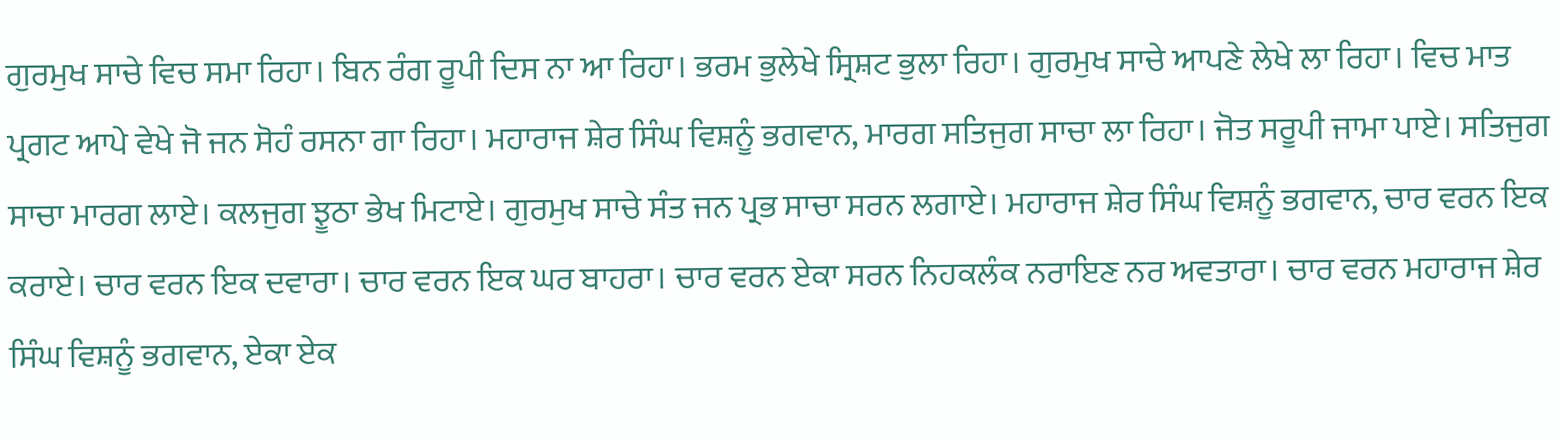ਗੁਰਮੁਖ ਸਾਚੇ ਵਿਚ ਸਮਾ ਰਿਹਾ। ਬਿਨ ਰੰਗ ਰੂਪੀ ਦਿਸ ਨਾ ਆ ਰਿਹਾ। ਭਰਮ ਭੁਲੇਖੇ ਸ੍ਰਿਸ਼ਟ ਭੁਲਾ ਰਿਹਾ। ਗੁਰਮੁਖ ਸਾਚੇ ਆਪਣੇ ਲੇਖੇ ਲਾ ਰਿਹਾ। ਵਿਚ ਮਾਤ ਪ੍ਰਗਟ ਆਪੇ ਵੇਖੇ ਜੋ ਜਨ ਸੋਹੰ ਰਸਨਾ ਗਾ ਰਿਹਾ। ਮਹਾਰਾਜ ਸ਼ੇਰ ਸਿੰਘ ਵਿਸ਼ਨੂੰ ਭਗਵਾਨ, ਮਾਰਗ ਸਤਿਜੁਗ ਸਾਚਾ ਲਾ ਰਿਹਾ। ਜੋਤ ਸਰੂਪੀ ਜਾਮਾ ਪਾਏ। ਸਤਿਜੁਗ ਸਾਚਾ ਮਾਰਗ ਲਾਏ। ਕਲਜੁਗ ਝੂਠਾ ਭੇਖ ਮਿਟਾਏ। ਗੁਰਮੁਖ ਸਾਚੇ ਸੰਤ ਜਨ ਪ੍ਰਭ ਸਾਚਾ ਸਰਨ ਲਗਾਏ। ਮਹਾਰਾਜ ਸ਼ੇਰ ਸਿੰਘ ਵਿਸ਼ਨੂੰ ਭਗਵਾਨ, ਚਾਰ ਵਰਨ ਇਕ ਕਰਾਏ। ਚਾਰ ਵਰਨ ਇਕ ਦਵਾਰਾ। ਚਾਰ ਵਰਨ ਇਕ ਘਰ ਬਾਹਰਾ। ਚਾਰ ਵਰਨ ਏਕਾ ਸਰਨ ਨਿਹਕਲੰਕ ਨਰਾਇਣ ਨਰ ਅਵਤਾਰਾ। ਚਾਰ ਵਰਨ ਮਹਾਰਾਜ ਸ਼ੇਰ ਸਿੰਘ ਵਿਸ਼ਨੂੰ ਭਗਵਾਨ, ਏਕਾ ਏਕ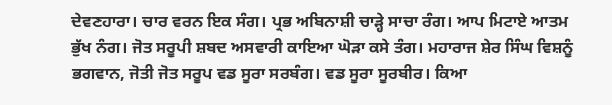ਦੇਵਣਹਾਰਾ। ਚਾਰ ਵਰਨ ਇਕ ਸੰਗ। ਪ੍ਰਭ ਅਬਿਨਾਸ਼ੀ ਚਾੜ੍ਹੇ ਸਾਚਾ ਰੰਗ। ਆਪ ਮਿਟਾਏ ਆਤਮ ਭੁੱਖ ਨੰਗ। ਜੋਤ ਸਰੂਪੀ ਸ਼ਬਦ ਅਸਵਾਰੀ ਕਾਇਆ ਘੋੜਾ ਕਸੇ ਤੰਗ। ਮਹਾਰਾਜ ਸ਼ੇਰ ਸਿੰਘ ਵਿਸ਼ਨੂੰ ਭਗਵਾਨ, ਜੋਤੀ ਜੋਤ ਸਰੂਪ ਵਡ ਸੂਰਾ ਸਰਬੰਗ। ਵਡ ਸੂਰਾ ਸੂਰਬੀਰ। ਕਿਆ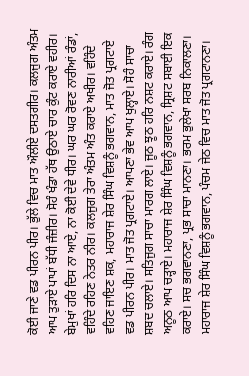ਕੋਈ ਜਾਣੇ ਵਡ ਪੀਰਨ ਪੀਰ। ਭੁੱਲੇ ਵਿਚ ਮਾਤ ਔਲੀਏ ਦਸਤਗੀਰ। ਕਲਜੁਗ ਅੰਤਮ ਆਪ ਤੁੜਾਏ ਪਾਪਾਂ ਬੱਧੀ ਜੰਜ਼ੀਰ। ਸੋਹੰ ਖੰਡਾ ਹੱਥ ਉਠਾਏ ਚਾਰ ਕੁੰਟ ਕਰਾਏ ਵਹੀਰ। ਬੇਮੁਖਾਂ ਹਰਿ ਦਿਸ ਨਾ ਆਏ, ਨਾ ਕੋਈ ਦੇਵੇ ਧੀਰ। ਘਰ ਘਰ ਰੋਵਣ ਨਾਰੀਆਂ ਰੰਡਾਂ, ਵਹਿੰਦੇ ਰਹਿਣ ਨੇਤਰ ਨੀਰ। ਕਲਜੁਗ ਤੇਰਾ ਅੰਤਮ ਅੰਤ ਕਰਾਏ ਅਖੀਰ। ਵਹਿੰਦੇ ਵਹਿਣ ਜਾਇਣ ਸ਼ਕ, ਮਹਾਰਾਜ ਸ਼ੇਰ ਸਿੰਘ ਵਿਸ਼ਨੂੰ ਭਗਵਾਨ, ਮਾਤ ਜੋਤ ਪ੍ਰਗਟਾਏ ਵਡ ਪੀਰਨ ਪੀਰ। ਮਾਤ ਜੋਤ ਪ੍ਰਗਟਾਏ। ਆਪਣਾ ਭੇਵ ਆਪ ਖੁਲ੍ਹਾਏ। ਸੋਹੰ ਸਾਚਾ ਸ਼ਬਦ ਚਲਾਏ। ਸਤਿਜੁਗ ਸਾਚਾ ਮਾਰਗ ਲਾਏ। ਜੂਠ ਝੂਠ ਹਰਿ ਨਸ਼ਟ ਕਰਾਏ। ਰੰਗ ਅਨੂਠ ਆਪ ਚੜ੍ਹਾਏ। ਮਹਾਰਾਜ ਸ਼ੇਰ ਸਿੰਘ ਵਿਸ਼ਨੂੰ ਭਗਵਾਨ, ਸ੍ਰਿਸ਼ਟ ਸਬਾਈ ਇਕ ਕਰਾਏ। ਸਚ ਭਗਵਾਨਣਾ, ਪ੍ਰਭ ਸਾਚਾ ਮਾਨਣਾ। ਭਰਮ ਭੁਲੇਖਾ ਸਰਬ ਨਿਕਾਲਣਾ। ਮਹਾਰਾਜ ਸ਼ੇਰ ਸਿੰਘ ਵਿਸ਼ਨੂੰ ਭਗਵਾਨ, ਪੰਚਮ ਜੇਠ ਵਿਚ ਮਾਤ ਜੋਤ ਪ੍ਰਗਟਾਨਣਾ।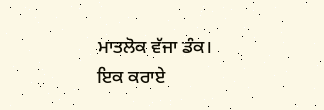ਮਾਤਲੋਕ ਵੱਜਾ ਡੰਕ। ਇਕ ਕਰਾਏ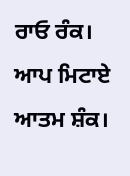ਰਾਓ ਰੰਕ। ਆਪ ਮਿਟਾਏ ਆਤਮ ਸ਼ੰਕ।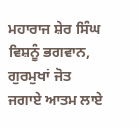ਮਹਾਰਾਜ ਸ਼ੇਰ ਸਿੰਘ ਵਿਸ਼ਨੂੰ ਭਗਵਾਨ, ਗੁਰਮੁਖਾਂ ਜੋਤ ਜਗਾਏ ਆਤਮ ਲਾਏ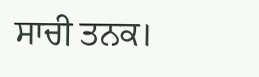ਸਾਚੀ ਤਨਕ।